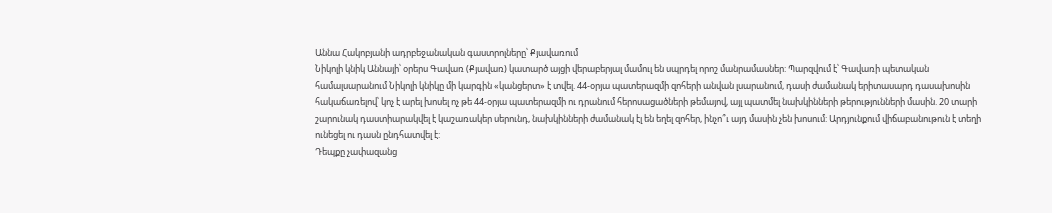Աննա Հակոբյանի ադրբեջանական գաստրոլները՝ Քյավառում
Նիկոլի կնիկ Աննայի՝ օրերս Գավառ (Քյավառ) կատարծ այցի վերաբերյալ մամուլ են սպրդել որոշ մանրամասներ: Պարզվում է՝ Գավառի պետական համալսարանում Նիկոլի կնիկը մի կարգին «կանցերտ» է տվել. 44-օրյա պատերազմի զոհերի անվան լսարանում, դասի ժամանակ երիտասարդ դասախոսին հակաճառելով՝ կոչ է արել խոսել ոչ թե 44-օրյա պատերազմի ու դրանում հերոսացածների թեմայով, այլ պատմել նախկինների թերությունների մասին. 20 տարի շարունակ դաստիարակվել է կաշառակեր սերունդ, նախկինների ժամանակ էլ են եղել զոհեր, ինչո՞ւ այդ մասին չեն խոսում: Արդյունքում վիճաբանութուն է տեղի ունեցել ու դասն ընդհատվել է:
Դեպքը չափազանց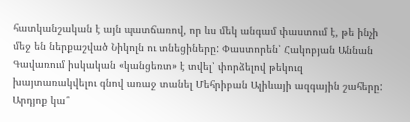հատկանշական է այն պատճառով, որ ևս մեկ անգամ փաստում է, թե ինչի մեջ են ներքաշված Նիկոլն ու տնեցիները: Փաստորեն՝ Հակոբյան Աննան Գավառում իսկական «կանցեռտ» է տվել՝ փորձելով թեկուզ խայտառակվելու գնով առաջ տանել Մեհրիբան Ալիևայի ազգային շահերը: Արդյոք կա՞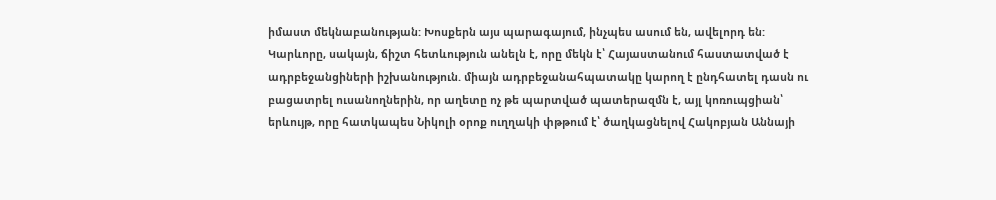իմաստ մեկնաբանության: Խոսքերն այս պարագայում, ինչպես ասում են, ավելորդ են:
Կարևորը, սակայն, ճիշտ հետևություն անելն է, որը մեկն է՝ Հայաստանում հաստատված է ադրբեջանցիների իշխանություն. միայն ադրբեջանահպատակը կարող է ընդհատել դասն ու բացատրել ուսանողներին, որ աղետը ոչ թե պարտված պատերազմն է, այլ կոռուպցիան՝ երևույթ, որը հատկապես Նիկոլի օրոք ուղղակի փթթում է՝ ծաղկացնելով Հակոբյան Աննայի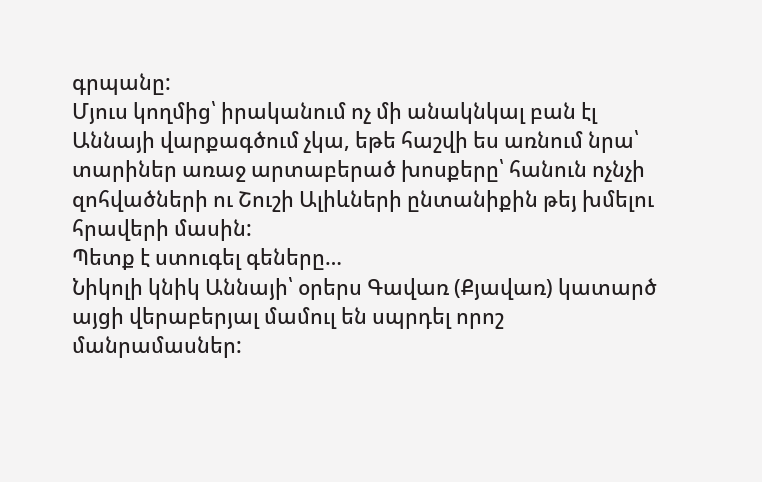գրպանը:
Մյուս կողմից՝ իրականում ոչ մի անակնկալ բան էլ Աննայի վարքագծում չկա, եթե հաշվի ես առնում նրա՝ տարիներ առաջ արտաբերած խոսքերը՝ հանուն ոչնչի զոհվածների ու Շուշի Ալիևների ընտանիքին թեյ խմելու հրավերի մասին:
Պետք է ստուգել գեները…
Նիկոլի կնիկ Աննայի՝ օրերս Գավառ (Քյավառ) կատարծ այցի վերաբերյալ մամուլ են սպրդել որոշ մանրամասներ: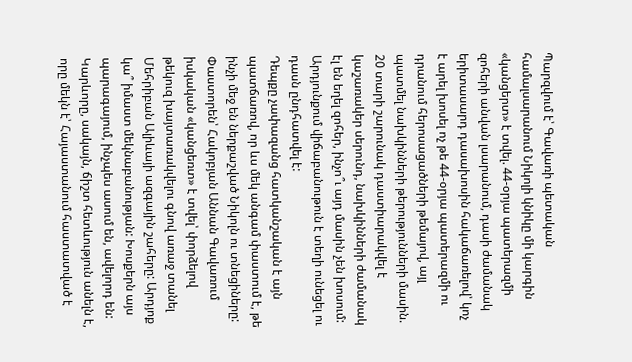Պարզվում է՝ Գավառի պետական համալսարանում Նիկոլի կնիկը մի կարգին «կանցերտ» է տվել. 44-օրյա պատերազմի զոհերի անվան լսարանում, դասի ժամանակ երիտասարդ դասախոսին հակաճառելով՝ կոչ է արել խոսել ոչ թե 44-օրյա պատերազմի ու դրանում հերոսացածների թեմայով, այլ պատմել նախկինների թերությունների մասին. 20 տարի շարունակ դաստիարակվել է կաշառակեր սերունդ, նախկինների ժամանակ էլ են եղել զոհեր, ինչո՞ւ այդ մասին չեն խոսում: Արդյունքում վիճաբանութուն է տեղի ունեցել ու դասն ընդհատվել է:
Դեպքը չափազանց հատկանշական է այն պատճառով, որ ևս մեկ անգամ փաստում է, թե ինչի մեջ են ներքաշված Նիկոլն ու տնեցիները: Փաստորեն՝ Հակոբյան Աննան Գավառում իսկական «կանցեռտ» է տվել՝ փորձելով թեկուզ խայտառակվելու գնով առաջ տանել Մեհրիբան Ալիևայի ազգային շահերը: Արդյոք կա՞ իմաստ մեկնաբանության: Խոսքերն այս պարագայում, ինչպես ասում են, ավելորդ են:
Կարևորը, սակայն, ճիշտ հետևություն անելն է, որը մեկն է՝ Հայաստանում հաստատված է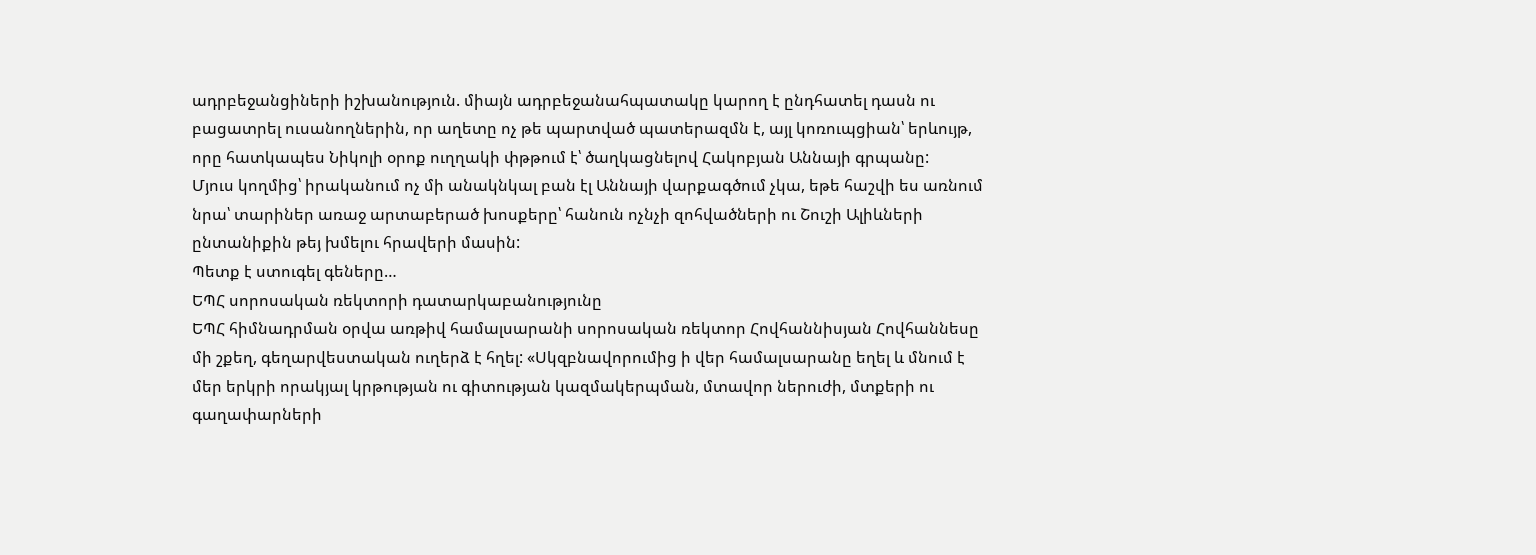ադրբեջանցիների իշխանություն. միայն ադրբեջանահպատակը կարող է ընդհատել դասն ու բացատրել ուսանողներին, որ աղետը ոչ թե պարտված պատերազմն է, այլ կոռուպցիան՝ երևույթ, որը հատկապես Նիկոլի օրոք ուղղակի փթթում է՝ ծաղկացնելով Հակոբյան Աննայի գրպանը:
Մյուս կողմից՝ իրականում ոչ մի անակնկալ բան էլ Աննայի վարքագծում չկա, եթե հաշվի ես առնում նրա՝ տարիներ առաջ արտաբերած խոսքերը՝ հանուն ոչնչի զոհվածների ու Շուշի Ալիևների ընտանիքին թեյ խմելու հրավերի մասին:
Պետք է ստուգել գեները…
ԵՊՀ սորոսական ռեկտորի դատարկաբանությունը
ԵՊՀ հիմնադրման օրվա առթիվ համալսարանի սորոսական ռեկտոր Հովհաննիսյան Հովհաննեսը մի շքեղ, գեղարվեստական ուղերձ է հղել: «Սկզբնավորումից ի վեր համալսարանը եղել և մնում է մեր երկրի որակյալ կրթության ու գիտության կազմակերպման, մտավոր ներուժի, մտքերի ու գաղափարների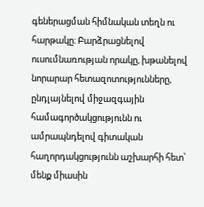գեներացման հիմնական տեղն ու հարթակը։ Բարձրացնելով ուսումնառության որակը, խթանելով նորարար հետազոտությունները, ընդլայնելով միջազգային համագործակցությունն ու ամրապնդելով գիտական հաղորդակցությունն աշխարհի հետ՝ մենք միասին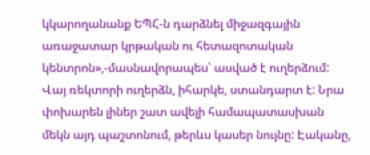կկարողանանք ԵՊՀ-ն դարձնել միջազգային առաջատար կրթական ու հետազոտական կենտրոն»,-մասնավորապես՝ ասված է ուղերձում:
Վայ ռեկտորի ուղերձն, իհարկե, ստանդարտ է: Նրա փոխարեն լիներ շատ ավելի համապատասխան մեկն այդ պաշտոնում, թերևս կասեր նույնը: Էականը,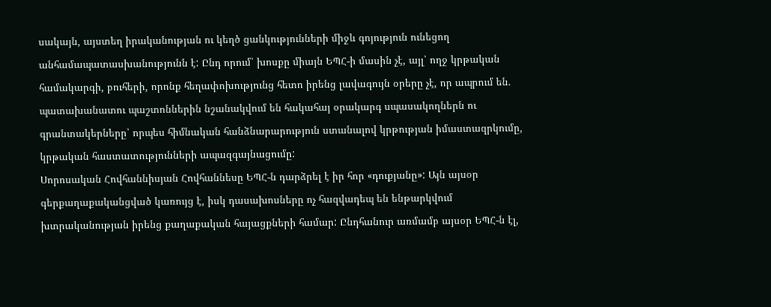սակայն, այստեղ իրականության ու կեղծ ցանկությունների միջև գոյություն ունեցող անհամապատասխանությունն է: Ընդ որում՝ խոսքը միայն ԵՊՀ-ի մասին չէ, այլ՝ ողջ կրթական համակարգի, բուհերի, որոնք հեղափոխությունց հետո իրենց լավագույն օրերը չէ, որ ապրում են. պատախանատու պաշտոններին նշանակվում են հակահայ օրակարգ սպասակողներն ու գրանտակերները՝ որպես հիմնական հանձնարարություն ստանալով կրթության իմաստազրկումը, կրթական հաստատությունների ապազգայնացումը:
Սորոսական Հովհաննիսյան Հովհաննեսը ԵՊՀ-ն դարձրել է իր հոր «դուքյանը»: Այն այսօր գերքաղաքականցված կառույց է, իսկ դասախոսները ոչ հազվադեպ են ենթարկվում խտրականության իրենց քաղաքական հայացքների համար: Ընդհանուր առմամբ այսօր ԵՊՀ-ն էլ,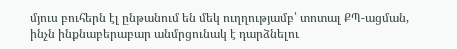մյուս բուհերն էլ ընթանում են մեկ ուղղությամբ՝ տոտալ ՔՊ-ացման, ինչն ինքնաբերաբար անմրցունակ է դարձնելու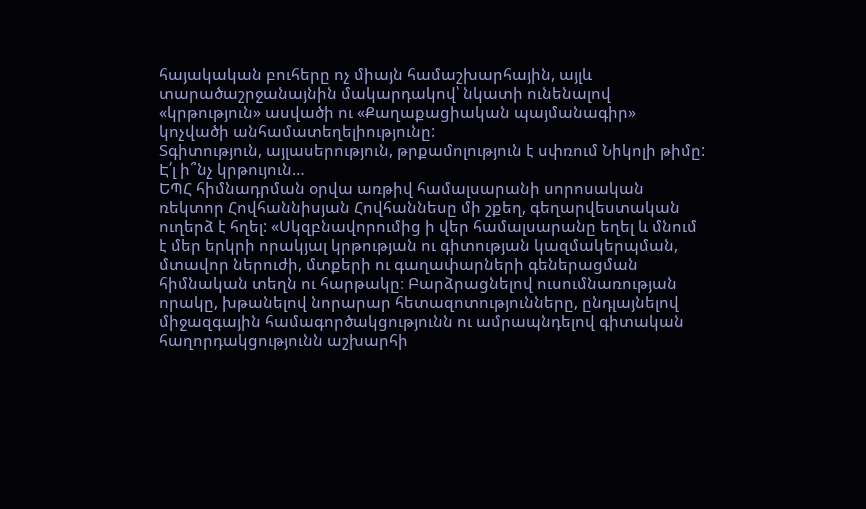հայակական բուհերը ոչ միայն համաշխարհային, այլև տարածաշրջանայնին մակարդակով՝ նկատի ունենալով «կրթություն» ասվածի ու «Քաղաքացիական պայմանագիր» կոչվածի անհամատեղելիությունը:
Տգիտություն, այլասերություն, թրքամոլություն է սփռում Նիկոլի թիմը: Է՛լ ի՞նչ կրթույուն…
ԵՊՀ հիմնադրման օրվա առթիվ համալսարանի սորոսական ռեկտոր Հովհաննիսյան Հովհաննեսը մի շքեղ, գեղարվեստական ուղերձ է հղել: «Սկզբնավորումից ի վեր համալսարանը եղել և մնում է մեր երկրի որակյալ կրթության ու գիտության կազմակերպման, մտավոր ներուժի, մտքերի ու գաղափարների գեներացման հիմնական տեղն ու հարթակը։ Բարձրացնելով ուսումնառության որակը, խթանելով նորարար հետազոտությունները, ընդլայնելով միջազգային համագործակցությունն ու ամրապնդելով գիտական հաղորդակցությունն աշխարհի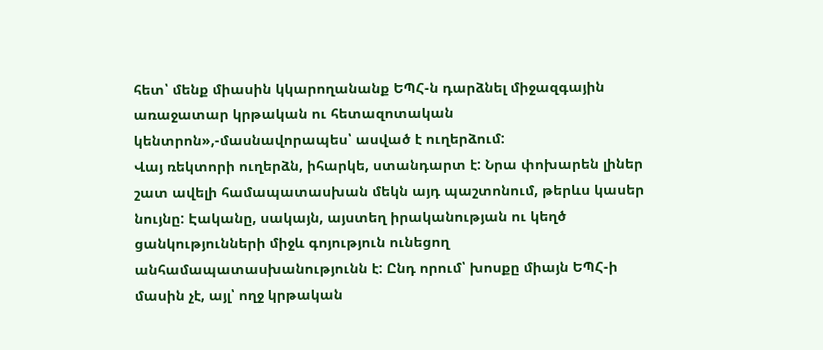հետ՝ մենք միասին կկարողանանք ԵՊՀ-ն դարձնել միջազգային առաջատար կրթական ու հետազոտական կենտրոն»,-մասնավորապես՝ ասված է ուղերձում:
Վայ ռեկտորի ուղերձն, իհարկե, ստանդարտ է: Նրա փոխարեն լիներ շատ ավելի համապատասխան մեկն այդ պաշտոնում, թերևս կասեր նույնը: Էականը, սակայն, այստեղ իրականության ու կեղծ ցանկությունների միջև գոյություն ունեցող անհամապատասխանությունն է: Ընդ որում՝ խոսքը միայն ԵՊՀ-ի մասին չէ, այլ՝ ողջ կրթական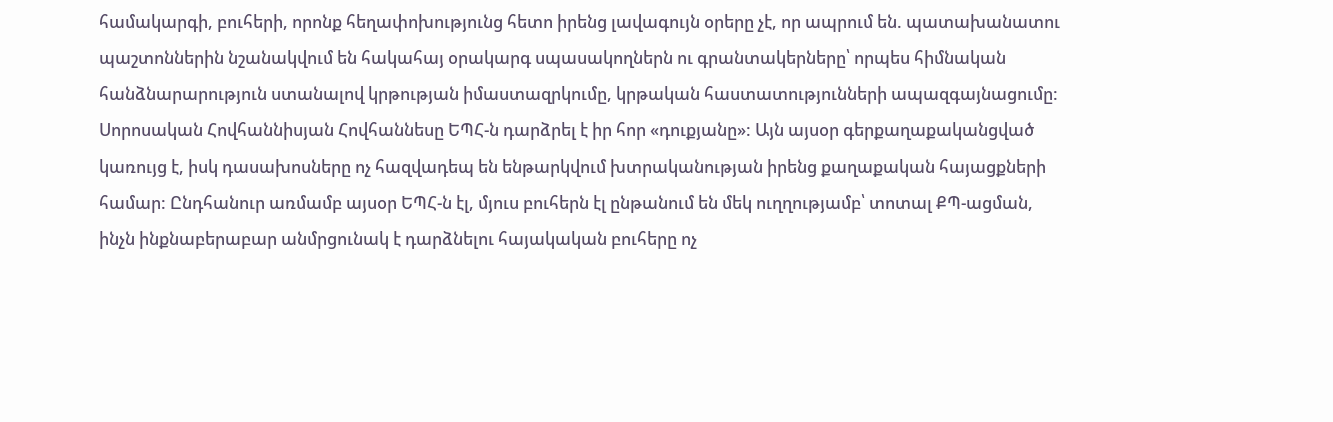համակարգի, բուհերի, որոնք հեղափոխությունց հետո իրենց լավագույն օրերը չէ, որ ապրում են. պատախանատու պաշտոններին նշանակվում են հակահայ օրակարգ սպասակողներն ու գրանտակերները՝ որպես հիմնական հանձնարարություն ստանալով կրթության իմաստազրկումը, կրթական հաստատությունների ապազգայնացումը:
Սորոսական Հովհաննիսյան Հովհաննեսը ԵՊՀ-ն դարձրել է իր հոր «դուքյանը»: Այն այսօր գերքաղաքականցված կառույց է, իսկ դասախոսները ոչ հազվադեպ են ենթարկվում խտրականության իրենց քաղաքական հայացքների համար: Ընդհանուր առմամբ այսօր ԵՊՀ-ն էլ, մյուս բուհերն էլ ընթանում են մեկ ուղղությամբ՝ տոտալ ՔՊ-ացման, ինչն ինքնաբերաբար անմրցունակ է դարձնելու հայակական բուհերը ոչ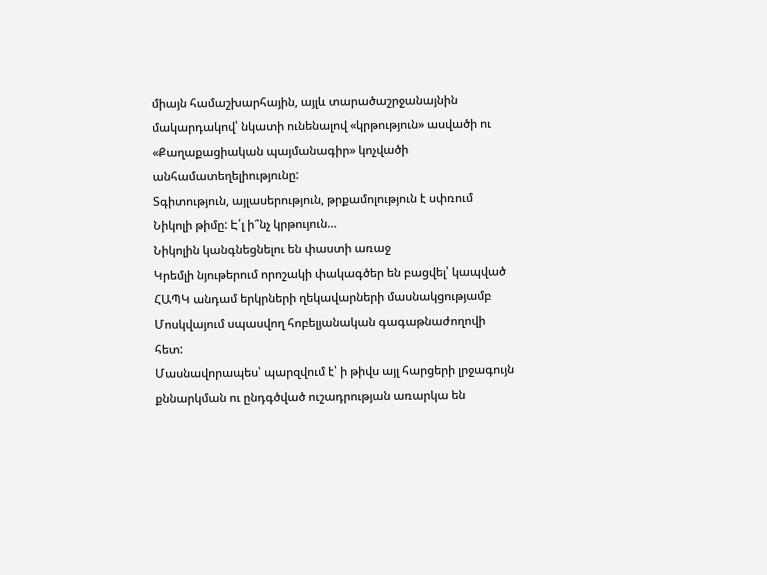միայն համաշխարհային, այլև տարածաշրջանայնին մակարդակով՝ նկատի ունենալով «կրթություն» ասվածի ու «Քաղաքացիական պայմանագիր» կոչվածի անհամատեղելիությունը:
Տգիտություն, այլասերություն, թրքամոլություն է սփռում Նիկոլի թիմը: Է՛լ ի՞նչ կրթույուն…
Նիկոլին կանգնեցնելու են փաստի առաջ
Կրեմլի նյութերում որոշակի փակագծեր են բացվել՝ կապված ՀԱՊԿ անդամ երկրների ղեկավարների մասնակցությամբ Մոսկվայում սպասվող հոբելյանական գագաթնաժողովի հետ:
Մասնավորապես՝ պարզվում է՝ ի թիվս այլ հարցերի լրջագույն քննարկման ու ընդգծված ուշադրության առարկա են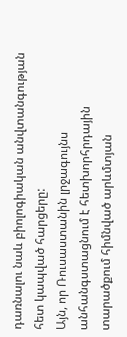դառնալու նաև բիոլոգիական անվտանգության հետ կապված հարցերը:
Այն, որ Ռուսաստանին լրջագույնս անհանգստացնում է հետխորհրդային տարածքում հիմնված արևմտյան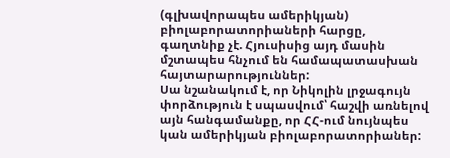(գլխավորապես ամերիկյան) բիոլաբորատորիաների հարցը, գաղտնիք չէ. Հյուսիսից այդ մասին մշտապես հնչում են համապատասխան հայտարարություններ:
Սա նշանակում է, որ Նիկոլին լրջագույն փորձություն է սպասվում՝ հաշվի առնելով այն հանգամանքը, որ ՀՀ-ում նույնպես կան ամերիկյան բիոլաբորատորիաներ: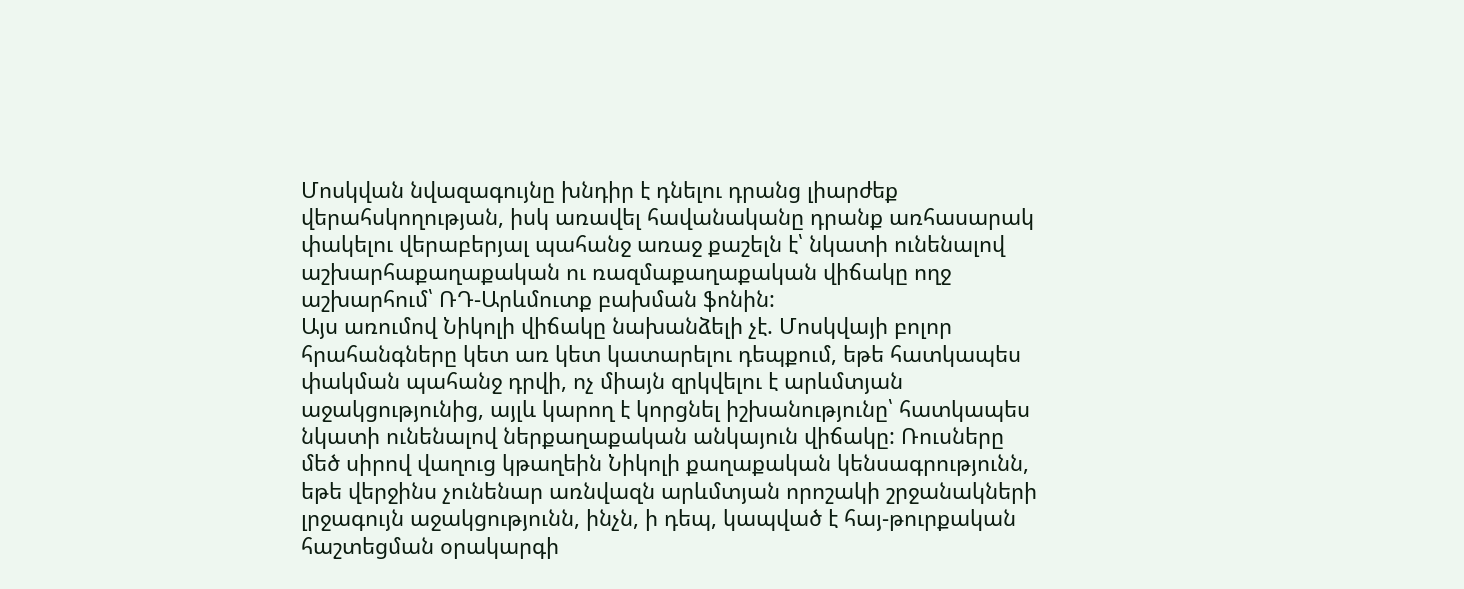Մոսկվան նվազագույնը խնդիր է դնելու դրանց լիարժեք վերահսկողության, իսկ առավել հավանականը դրանք առհասարակ փակելու վերաբերյալ պահանջ առաջ քաշելն է՝ նկատի ունենալով աշխարհաքաղաքական ու ռազմաքաղաքական վիճակը ողջ աշխարհում՝ ՌԴ-Արևմուտք բախման ֆոնին:
Այս առումով Նիկոլի վիճակը նախանձելի չէ. Մոսկվայի բոլոր հրահանգները կետ առ կետ կատարելու դեպքում, եթե հատկապես փակման պահանջ դրվի, ոչ միայն զրկվելու է արևմտյան աջակցությունից, այլև կարող է կորցնել իշխանությունը՝ հատկապես նկատի ունենալով ներքաղաքական անկայուն վիճակը: Ռուսները մեծ սիրով վաղուց կթաղեին Նիկոլի քաղաքական կենսագրությունն, եթե վերջինս չունենար առնվազն արևմտյան որոշակի շրջանակների լրջագույն աջակցությունն, ինչն, ի դեպ, կապված է հայ-թուրքական հաշտեցման օրակարգի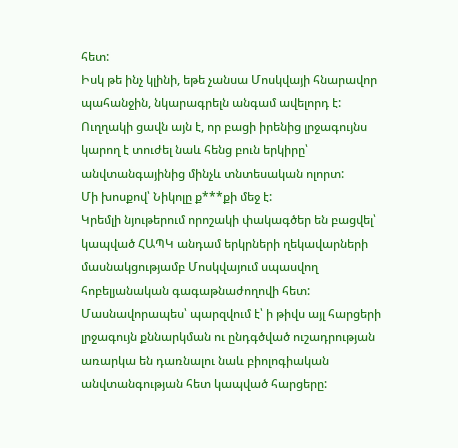հետ:
Իսկ թե ինչ կլինի, եթե չանսա Մոսկվայի հնարավոր պահանջին, նկարագրելն անգամ ավելորդ է: Ուղղակի ցավն այն է, որ բացի իրենից լրջագույնս կարող է տուժել նաև հենց բուն երկիրը՝ անվտանգայինից մինչև տնտեսական ոլորտ:
Մի խոսքով՝ Նիկոլը ք***քի մեջ է:
Կրեմլի նյութերում որոշակի փակագծեր են բացվել՝ կապված ՀԱՊԿ անդամ երկրների ղեկավարների մասնակցությամբ Մոսկվայում սպասվող հոբելյանական գագաթնաժողովի հետ:
Մասնավորապես՝ պարզվում է՝ ի թիվս այլ հարցերի լրջագույն քննարկման ու ընդգծված ուշադրության առարկա են դառնալու նաև բիոլոգիական անվտանգության հետ կապված հարցերը: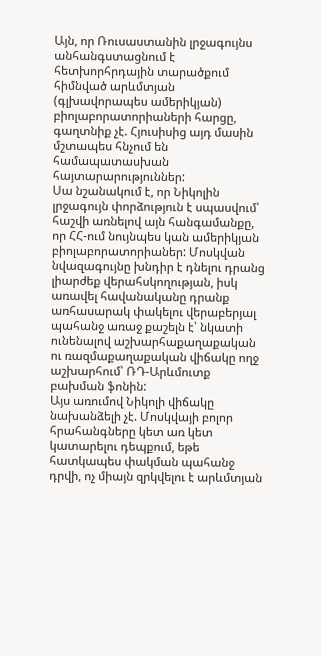Այն, որ Ռուսաստանին լրջագույնս անհանգստացնում է հետխորհրդային տարածքում հիմնված արևմտյան (գլխավորապես ամերիկյան) բիոլաբորատորիաների հարցը, գաղտնիք չէ. Հյուսիսից այդ մասին մշտապես հնչում են համապատասխան հայտարարություններ:
Սա նշանակում է, որ Նիկոլին լրջագույն փորձություն է սպասվում՝ հաշվի առնելով այն հանգամանքը, որ ՀՀ-ում նույնպես կան ամերիկյան բիոլաբորատորիաներ: Մոսկվան նվազագույնը խնդիր է դնելու դրանց լիարժեք վերահսկողության, իսկ առավել հավանականը դրանք առհասարակ փակելու վերաբերյալ պահանջ առաջ քաշելն է՝ նկատի ունենալով աշխարհաքաղաքական ու ռազմաքաղաքական վիճակը ողջ աշխարհում՝ ՌԴ-Արևմուտք բախման ֆոնին:
Այս առումով Նիկոլի վիճակը նախանձելի չէ. Մոսկվայի բոլոր հրահանգները կետ առ կետ կատարելու դեպքում, եթե հատկապես փակման պահանջ դրվի, ոչ միայն զրկվելու է արևմտյան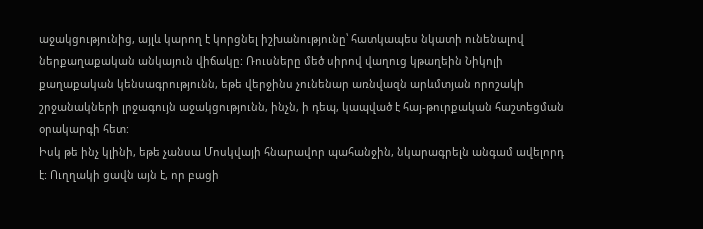աջակցությունից, այլև կարող է կորցնել իշխանությունը՝ հատկապես նկատի ունենալով ներքաղաքական անկայուն վիճակը: Ռուսները մեծ սիրով վաղուց կթաղեին Նիկոլի քաղաքական կենսագրությունն, եթե վերջինս չունենար առնվազն արևմտյան որոշակի շրջանակների լրջագույն աջակցությունն, ինչն, ի դեպ, կապված է հայ-թուրքական հաշտեցման օրակարգի հետ:
Իսկ թե ինչ կլինի, եթե չանսա Մոսկվայի հնարավոր պահանջին, նկարագրելն անգամ ավելորդ է: Ուղղակի ցավն այն է, որ բացի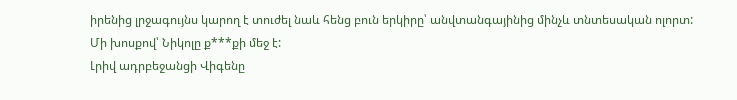իրենից լրջագույնս կարող է տուժել նաև հենց բուն երկիրը՝ անվտանգայինից մինչև տնտեսական ոլորտ:
Մի խոսքով՝ Նիկոլը ք***քի մեջ է:
Լրիվ ադրբեջանցի Վիգենը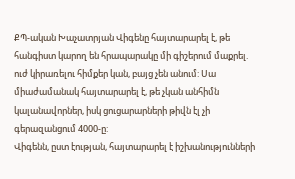ՔՊ-ական Խաչատրյան Վիգենը հայտարարել է, թե հանգիստ կարող են հրապարակը մի գիշերում մաքրել. ուժ կիրառելու հիմքեր կան, բայց չեն անում: Սա միաժամանակ հայտարարել է, թե չկան անհիմն կալանավորներ, իսկ ցուցարարների թիվն էլ չի գերազանցում 4000-ը:
Վիգենն, ըստ էության, հայտարարել է իշխանությունների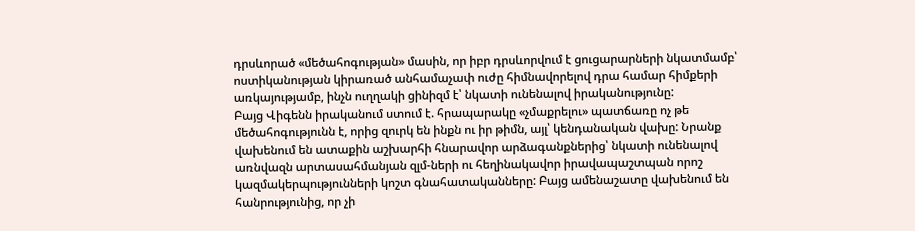դրսևորած «մեծահոգության» մասին, որ իբր դրսևորվում է ցուցարարների նկատմամբ՝ ոստիկանության կիրառած անհամաչափ ուժը հիմնավորելով դրա համար հիմքերի առկայությամբ, ինչն ուղղակի ցինիզմ է՝ նկատի ունենալով իրականությունը:
Բայց Վիգենն իրականում ստում է. հրապարակը «չմաքրելու» պատճառը ոչ թե մեծահոգությունն է, որից զուրկ են ինքն ու իր թիմն, այլ՝ կենդանական վախը: Նրանք վախենում են ատաքին աշխարհի հնարավոր արձագանքներից՝ նկատի ունենալով առնվազն արտասահմանյան զլմ-ների ու հեղինակավոր իրավապաշտպան որոշ կազմակերպությունների կոշտ գնահատականները: Բայց ամենաշատը վախենում են հանրությունից, որ չի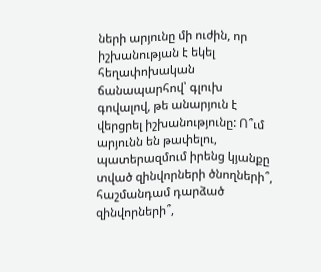ների արյունը մի ուժին, որ իշխանության է եկել հեղափոխական ճանապարհով՝ գլուխ գովալով, թե անարյուն է վերցրել իշխանությունը: Ո՞ւմ արյունն են թափելու, պատերազմում իրենց կյանքը տված զինվորների ծնողների՞, հաշմանդամ դարձած զինվորների՞,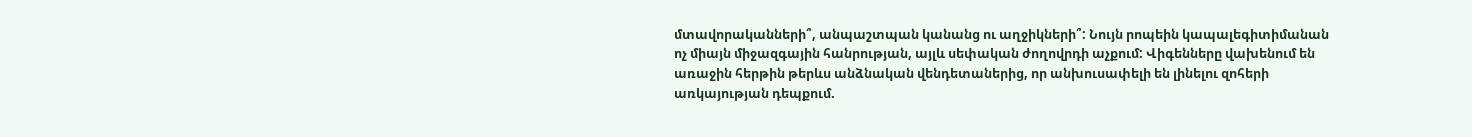մտավորականների՞, անպաշտպան կանանց ու աղջիկների՞: Նույն րոպեին կապալեգիտիմանան ոչ միայն միջազգային հանրության, այլև սեփական ժողովրդի աչքում: Վիգենները վախենում են առաջին հերթին թերևս անձնական վենդետաներից, որ անխուսափելի են լինելու զոհերի առկայության դեպքում.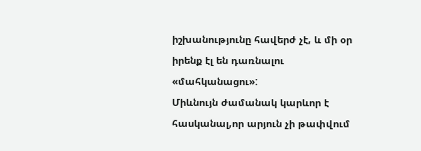իշխանությունը հավերժ չէ, և մի օր իրենք էլ են դառնալու «մահկանացու»:
Միևնույն ժամանակ կարևոր է հասկանալ,որ արյուն չի թափվում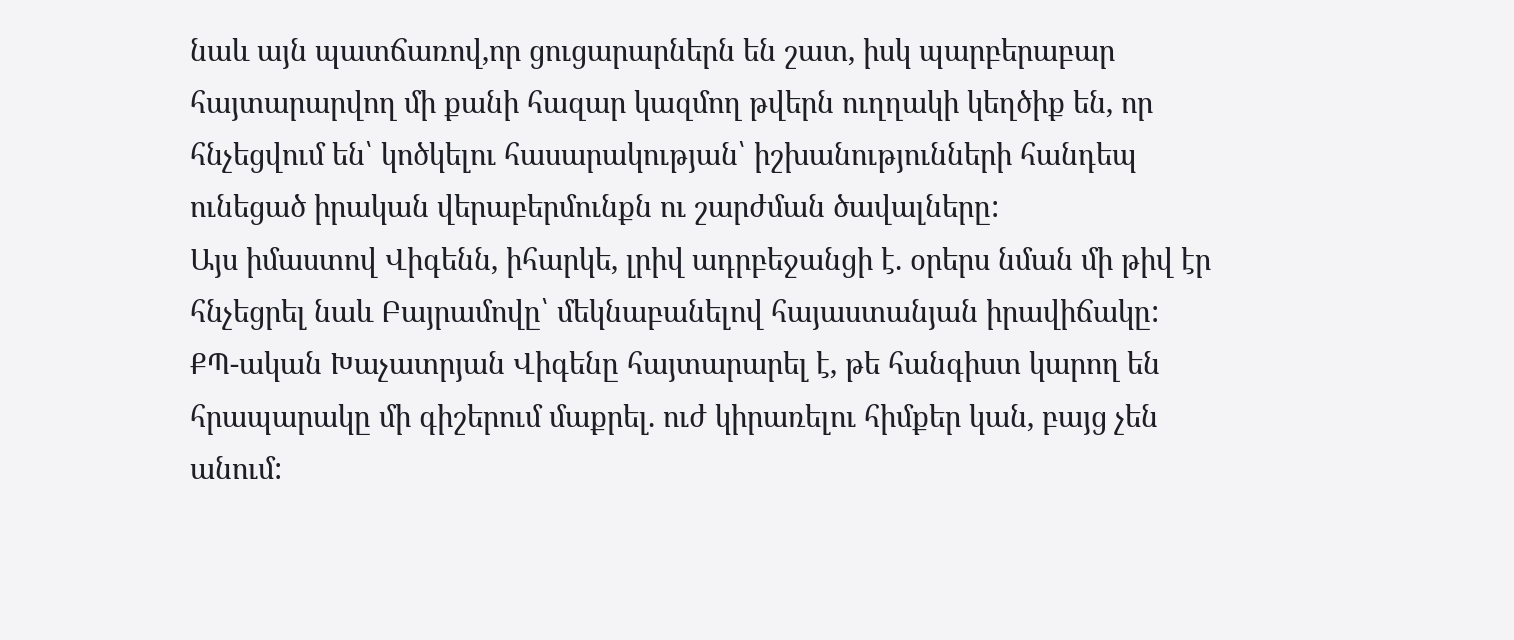նաև այն պատճառով,որ ցուցարարներն են շատ, իսկ պարբերաբար հայտարարվող մի քանի հազար կազմող թվերն ուղղակի կեղծիք են, որ հնչեցվում են՝ կոծկելու հասարակության՝ իշխանությունների հանդեպ ունեցած իրական վերաբերմունքն ու շարժման ծավալները:
Այս իմաստով Վիգենն, իհարկե, լրիվ ադրբեջանցի է. օրերս նման մի թիվ էր հնչեցրել նաև Բայրամովը՝ մեկնաբանելով հայաստանյան իրավիճակը:
ՔՊ-ական Խաչատրյան Վիգենը հայտարարել է, թե հանգիստ կարող են հրապարակը մի գիշերում մաքրել. ուժ կիրառելու հիմքեր կան, բայց չեն անում: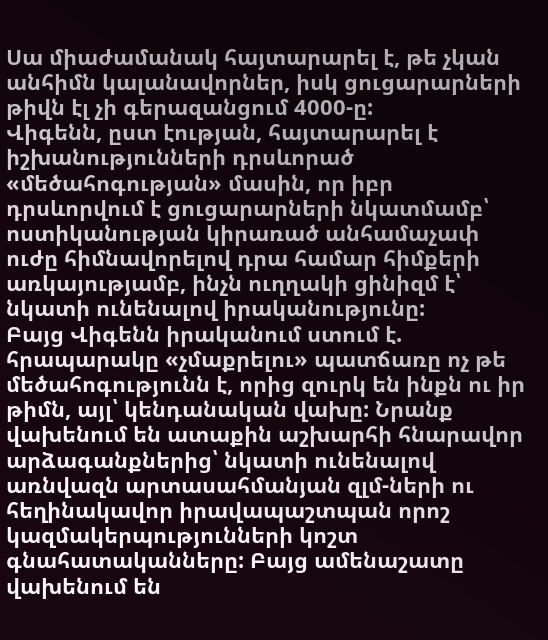Սա միաժամանակ հայտարարել է, թե չկան անհիմն կալանավորներ, իսկ ցուցարարների թիվն էլ չի գերազանցում 4000-ը:
Վիգենն, ըստ էության, հայտարարել է իշխանությունների դրսևորած «մեծահոգության» մասին, որ իբր դրսևորվում է ցուցարարների նկատմամբ՝ ոստիկանության կիրառած անհամաչափ ուժը հիմնավորելով դրա համար հիմքերի առկայությամբ, ինչն ուղղակի ցինիզմ է՝ նկատի ունենալով իրականությունը:
Բայց Վիգենն իրականում ստում է. հրապարակը «չմաքրելու» պատճառը ոչ թե մեծահոգությունն է, որից զուրկ են ինքն ու իր թիմն, այլ՝ կենդանական վախը: Նրանք վախենում են ատաքին աշխարհի հնարավոր արձագանքներից՝ նկատի ունենալով առնվազն արտասահմանյան զլմ-ների ու հեղինակավոր իրավապաշտպան որոշ կազմակերպությունների կոշտ գնահատականները: Բայց ամենաշատը վախենում են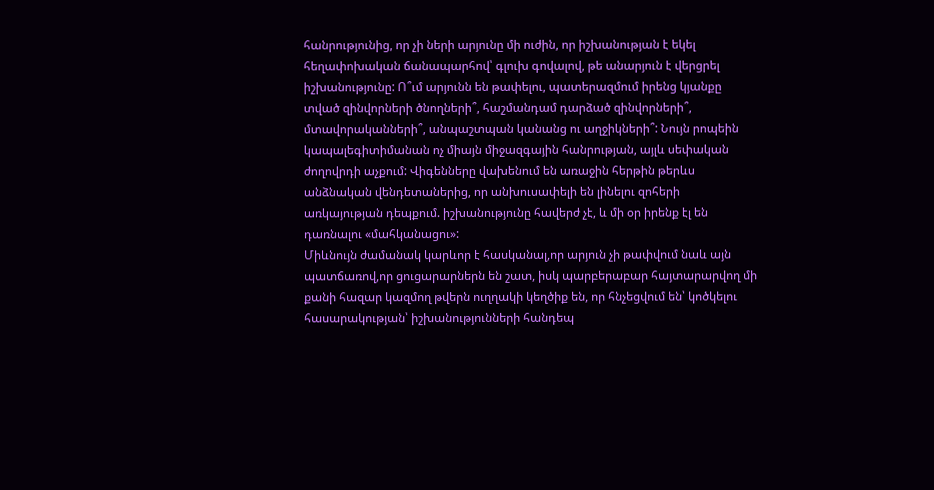հանրությունից, որ չի ների արյունը մի ուժին, որ իշխանության է եկել հեղափոխական ճանապարհով՝ գլուխ գովալով, թե անարյուն է վերցրել իշխանությունը: Ո՞ւմ արյունն են թափելու, պատերազմում իրենց կյանքը տված զինվորների ծնողների՞, հաշմանդամ դարձած զինվորների՞, մտավորականների՞, անպաշտպան կանանց ու աղջիկների՞: Նույն րոպեին կապալեգիտիմանան ոչ միայն միջազգային հանրության, այլև սեփական ժողովրդի աչքում: Վիգենները վախենում են առաջին հերթին թերևս անձնական վենդետաներից, որ անխուսափելի են լինելու զոհերի առկայության դեպքում. իշխանությունը հավերժ չէ, և մի օր իրենք էլ են դառնալու «մահկանացու»:
Միևնույն ժամանակ կարևոր է հասկանալ,որ արյուն չի թափվում նաև այն պատճառով,որ ցուցարարներն են շատ, իսկ պարբերաբար հայտարարվող մի քանի հազար կազմող թվերն ուղղակի կեղծիք են, որ հնչեցվում են՝ կոծկելու հասարակության՝ իշխանությունների հանդեպ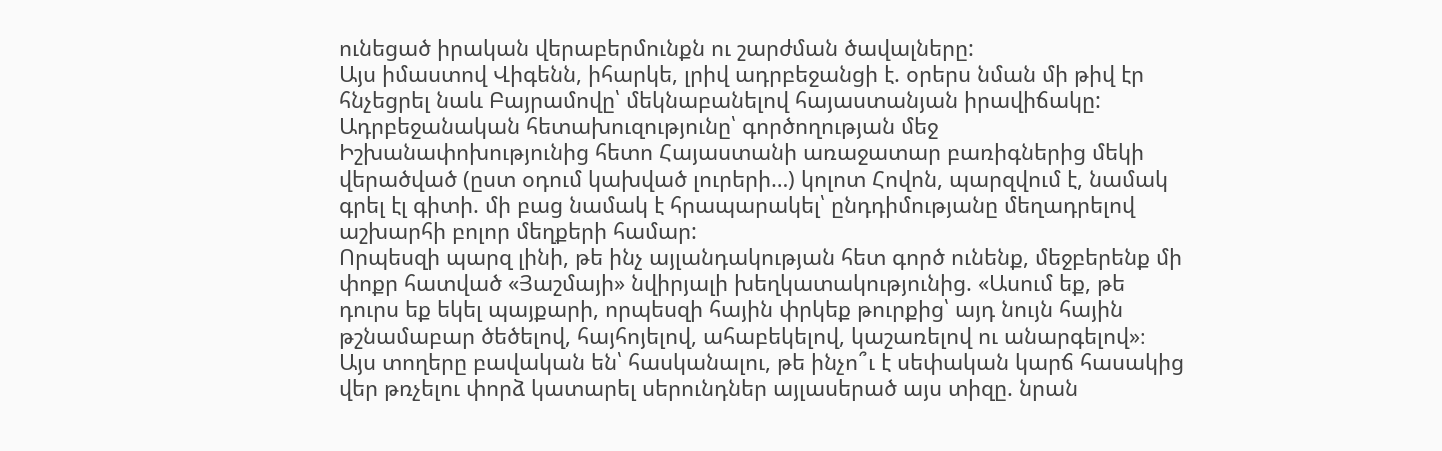ունեցած իրական վերաբերմունքն ու շարժման ծավալները:
Այս իմաստով Վիգենն, իհարկե, լրիվ ադրբեջանցի է. օրերս նման մի թիվ էր հնչեցրել նաև Բայրամովը՝ մեկնաբանելով հայաստանյան իրավիճակը:
Ադրբեջանական հետախուզությունը՝ գործողության մեջ
Իշխանափոխությունից հետո Հայաստանի առաջատար բառիգներից մեկի վերածված (ըստ օդում կախված լուրերի…) կոլոտ Հովոն, պարզվում է, նամակ գրել էլ գիտի. մի բաց նամակ է հրապարակել՝ ընդդիմությանը մեղադրելով աշխարհի բոլոր մեղքերի համար:
Որպեսզի պարզ լինի, թե ինչ այլանդակության հետ գործ ունենք, մեջբերենք մի փոքր հատված «Յաշմայի» նվիրյալի խեղկատակությունից. «Ասում եք, թե դուրս եք եկել պայքարի, որպեսզի հային փրկեք թուրքից՝ այդ նույն հային թշնամաբար ծեծելով, հայհոյելով, ահաբեկելով, կաշառելով ու անարգելով»։
Այս տողերը բավական են՝ հասկանալու, թե ինչո՞ւ է սեփական կարճ հասակից վեր թռչելու փորձ կատարել սերունդներ այլասերած այս տիզը. նրան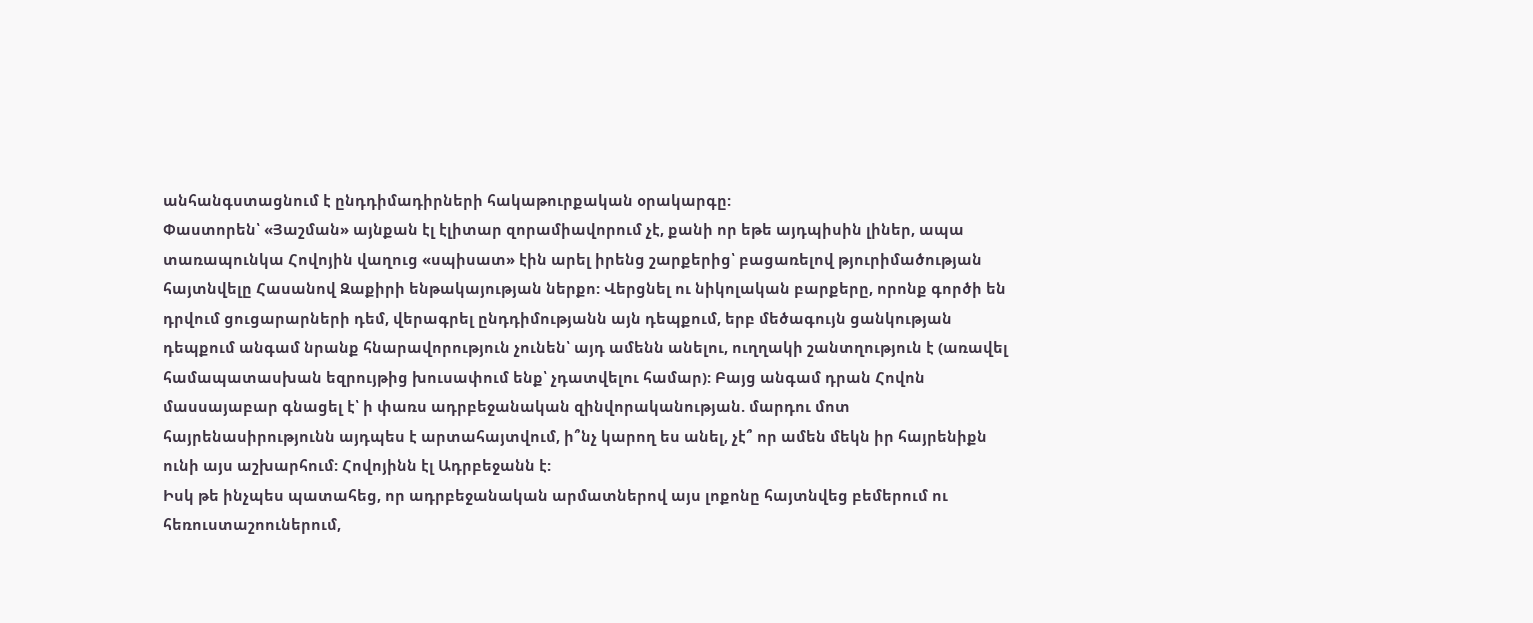անհանգստացնում է ընդդիմադիրների հակաթուրքական օրակարգը:
Փաստորեն՝ «Յաշման» այնքան էլ էլիտար զորամիավորում չէ, քանի որ եթե այդպիսին լիներ, ապա տառապունկա Հովոյին վաղուց «սպիսատ» էին արել իրենց շարքերից՝ բացառելով թյուրիմածության հայտնվելը Հասանով Զաքիրի ենթակայության ներքո: Վերցնել ու նիկոլական բարքերը, որոնք գործի են դրվում ցուցարարների դեմ, վերագրել ընդդիմությանն այն դեպքում, երբ մեծագույն ցանկության դեպքում անգամ նրանք հնարավորություն չունեն՝ այդ ամենն անելու, ուղղակի շանտղություն է (առավել համապատասխան եզրույթից խուսափում ենք՝ չդատվելու համար): Բայց անգամ դրան Հովոն մասսայաբար գնացել է՝ ի փառս ադրբեջանական զինվորականության. մարդու մոտ հայրենասիրությունն այդպես է արտահայտվում, ի՞նչ կարող ես անել, չէ՞ որ ամեն մեկն իր հայրենիքն ունի այս աշխարհում: Հովոյինն էլ Ադրբեջանն է:
Իսկ թե ինչպես պատահեց, որ ադրբեջանական արմատներով այս լոքոնը հայտնվեց բեմերում ու հեռուստաշոուներում,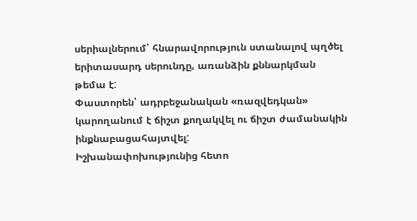սերիալներում՝ հնարավորություն ստանալով պղծել երիտասարդ սերունդը, առանձին քննարկման թեմա է:
Փաստորեն՝ ադրբեջանական «ռազվեդկան» կարողանում է ճիշտ քողակվել ու ճիշտ ժամանակին ինքնաբացահայտվել:
Իշխանափոխությունից հետո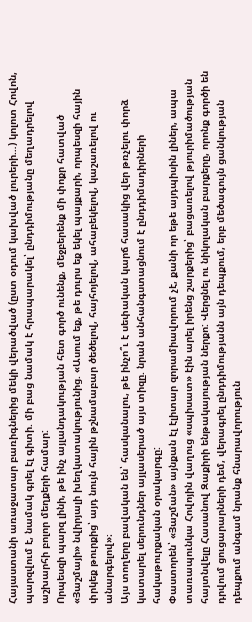Հայաստանի առաջատար բառիգներից մեկի վերածված (ըստ օդում կախված լուրերի…) կոլոտ Հովոն, պարզվում է, նամակ գրել էլ գիտի. մի բաց նամակ է հրապարակել՝ ընդդիմությանը մեղադրելով աշխարհի բոլոր մեղքերի համար:
Որպեսզի պարզ լինի, թե ինչ այլանդակության հետ գործ ունենք, մեջբերենք մի փոքր հատված «Յաշմայի» նվիրյալի խեղկատակությունից. «Ասում եք, թե դուրս եք եկել պայքարի, որպեսզի հային փրկեք թուրքից՝ այդ նույն հային թշնամաբար ծեծելով, հայհոյելով, ահաբեկելով, կաշառելով ու անարգելով»։
Այս տողերը բավական են՝ հասկանալու, թե ինչո՞ւ է սեփական կարճ հասակից վեր թռչելու փորձ կատարել սերունդներ այլասերած այս տիզը. նրան անհանգստացնում է ընդդիմադիրների հակաթուրքական օրակարգը:
Փաստորեն՝ «Յաշման» այնքան էլ էլիտար զորամիավորում չէ, քանի որ եթե այդպիսին լիներ, ապա տառապունկա Հովոյին վաղուց «սպիսատ» էին արել իրենց շարքերից՝ բացառելով թյուրիմածության հայտնվելը Հասանով Զաքիրի ենթակայության ներքո: Վերցնել ու նիկոլական բարքերը, որոնք գործի են դրվում ցուցարարների դեմ, վերագրել ընդդիմությանն այն դեպքում, երբ մեծագույն ցանկության դեպքում անգամ նրանք հնարավորություն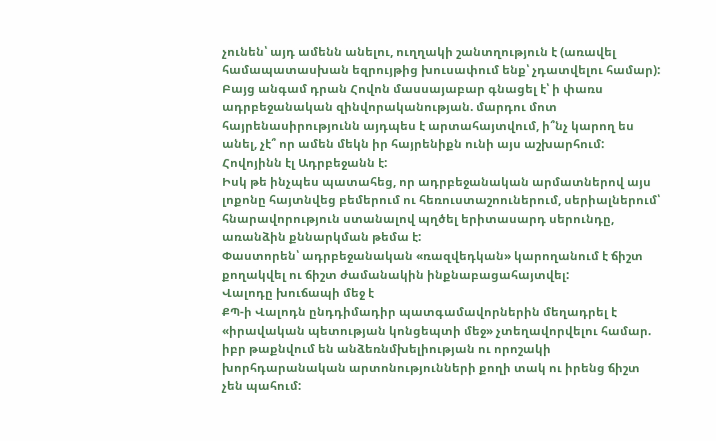չունեն՝ այդ ամենն անելու, ուղղակի շանտղություն է (առավել համապատասխան եզրույթից խուսափում ենք՝ չդատվելու համար): Բայց անգամ դրան Հովոն մասսայաբար գնացել է՝ ի փառս ադրբեջանական զինվորականության. մարդու մոտ հայրենասիրությունն այդպես է արտահայտվում, ի՞նչ կարող ես անել, չէ՞ որ ամեն մեկն իր հայրենիքն ունի այս աշխարհում: Հովոյինն էլ Ադրբեջանն է:
Իսկ թե ինչպես պատահեց, որ ադրբեջանական արմատներով այս լոքոնը հայտնվեց բեմերում ու հեռուստաշոուներում, սերիալներում՝ հնարավորություն ստանալով պղծել երիտասարդ սերունդը, առանձին քննարկման թեմա է:
Փաստորեն՝ ադրբեջանական «ռազվեդկան» կարողանում է ճիշտ քողակվել ու ճիշտ ժամանակին ինքնաբացահայտվել:
Վալոդը խուճապի մեջ է
ՔՊ-ի Վալոդն ընդդիմադիր պատգամավորներին մեղադրել է «իրավական պետության կոնցեպտի մեջ» չտեղավորվելու համար. իբր թաքնվում են անձեռնմխելիության ու որոշակի խորհդարանական արտոնությունների քողի տակ ու իրենց ճիշտ չեն պահում: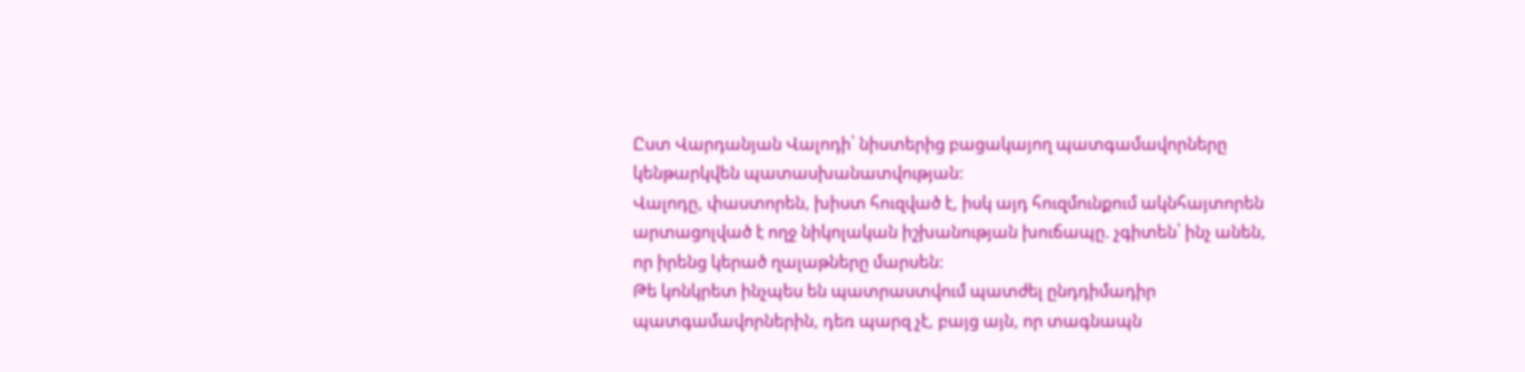Ըստ Վարդանյան Վալոդի՝ նիստերից բացակայող պատգամավորները կենթարկվեն պատասխանատվության:
Վալոդը, փաստորեն, խիստ հուզված է, իսկ այդ հուզմունքում ակնհայտորեն արտացոլված է ողջ նիկոլական իշխանության խուճապը. չգիտեն՝ ինչ անեն, որ իրենց կերած ղալաթները մարսեն:
Թե կոնկրետ ինչպես են պատրաստվում պատժել ընդդիմադիր պատգամավորներին, դեռ պարզ չէ, բայց այն, որ տագնապն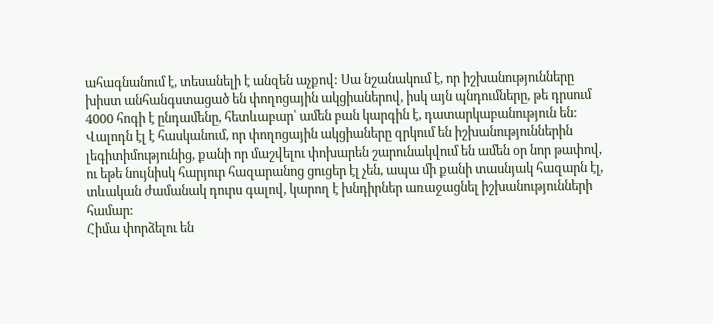ահագնանում է, տեսանելի է անզեն աչքով: Սա նշանակում է, որ իշխանությունները խիստ անհանգստացած են փողոցային ակցիաներով, իսկ այն պնդումները, թե դրսում 4000 հոգի է ընդամենը, հետևաբար՝ ամեն բան կարգին է, դատարկաբանություն են: Վալոդն էլ է հասկանում, որ փողոցային ակցիաները զրկում են իշխանություններին լեգիտիմությունից, քանի որ մաշվելու փոխարեն շարունակվում են ամեն օր նոր թափով, ու եթե նույնիսկ հարյուր հազարանոց ցուցեր էլ չեն, ապա մի քանի տասնյակ հազարն էլ, տևական ժամանակ դուրս գալով, կարող է խնդիրներ առաջացնել իշխանությունների համար:
Հիմա փորձելու են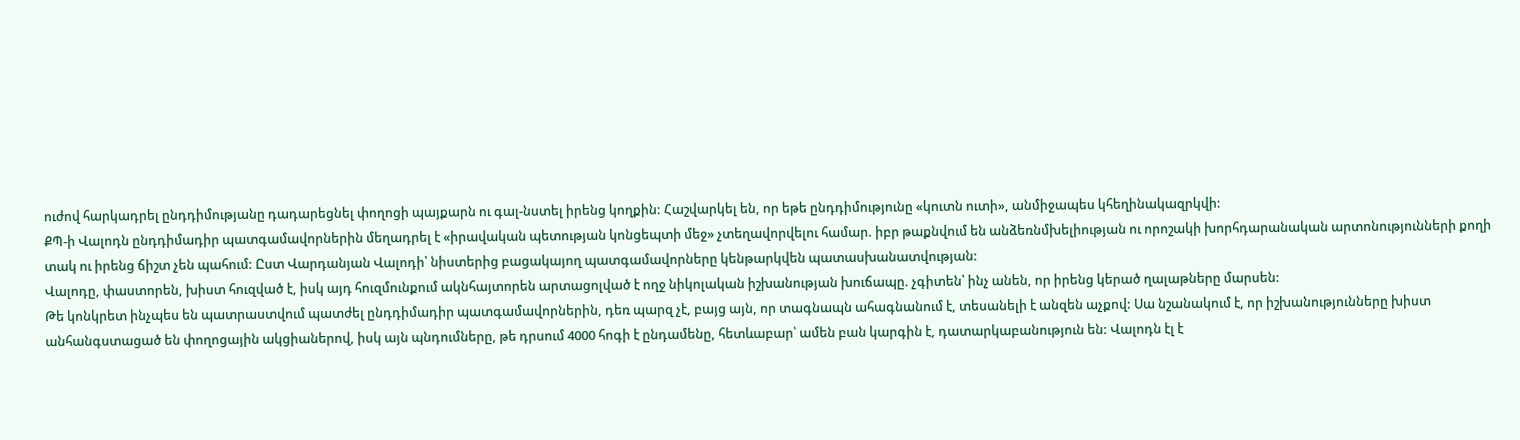ուժով հարկադրել ընդդիմությանը դադարեցնել փողոցի պայքարն ու գալ-նստել իրենց կողքին: Հաշվարկել են, որ եթե ընդդիմությունը «կուտն ուտի», անմիջապես կհեղինակազրկվի:
ՔՊ-ի Վալոդն ընդդիմադիր պատգամավորներին մեղադրել է «իրավական պետության կոնցեպտի մեջ» չտեղավորվելու համար. իբր թաքնվում են անձեռնմխելիության ու որոշակի խորհդարանական արտոնությունների քողի տակ ու իրենց ճիշտ չեն պահում: Ըստ Վարդանյան Վալոդի՝ նիստերից բացակայող պատգամավորները կենթարկվեն պատասխանատվության:
Վալոդը, փաստորեն, խիստ հուզված է, իսկ այդ հուզմունքում ակնհայտորեն արտացոլված է ողջ նիկոլական իշխանության խուճապը. չգիտեն՝ ինչ անեն, որ իրենց կերած ղալաթները մարսեն:
Թե կոնկրետ ինչպես են պատրաստվում պատժել ընդդիմադիր պատգամավորներին, դեռ պարզ չէ, բայց այն, որ տագնապն ահագնանում է, տեսանելի է անզեն աչքով: Սա նշանակում է, որ իշխանությունները խիստ անհանգստացած են փողոցային ակցիաներով, իսկ այն պնդումները, թե դրսում 4000 հոգի է ընդամենը, հետևաբար՝ ամեն բան կարգին է, դատարկաբանություն են: Վալոդն էլ է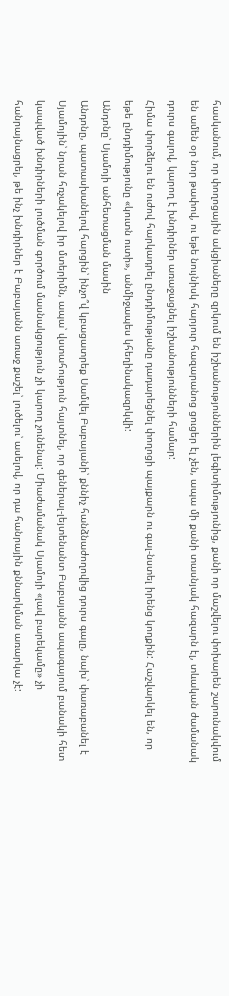հասկանում, որ փողոցային ակցիաները զրկում են իշխանություններին լեգիտիմությունից, քանի որ մաշվելու փոխարեն շարունակվում են ամեն օր նոր թափով, ու եթե նույնիսկ հարյուր հազարանոց ցուցեր էլ չեն, ապա մի քանի տասնյակ հազարն էլ, տևական ժամանակ դուրս գալով, կարող է խնդիրներ առաջացնել իշխանությունների համար:
Հիմա փորձելու են ուժով հարկադրել ընդդիմությանը դադարեցնել փողոցի պայքարն ու գալ-նստել իրենց կողքին: Հաշվարկել են, որ եթե ընդդիմությունը «կուտն ուտի», անմիջապես կհեղինակազրկվի:
Անդոնը՝ Սյամոյի անհետացման մասին
Անդոնը, պատասխանելով հարցին՝ ինչո՞վ կբացատրեք Սամվել Բաբայանի՝ քննիչ հանձնաժողովից դուրս գալը, նախ՝ փառաբանել է Սյամոյին՝ նրան հռչակելով իր մտերիմն, ապա՝ վստահություն հայտնել, որ գեներալ-լեյտենանտ Բաբայանն ապագայում բանակի հետ կապված խնդիրների լուծման գործում մասնակցություն չի կարող չունենալ: Միաժամանակ Սյամոյի «լավ բարեկամը» չի հանրայնացրել, թե ինչ խնդիրներ է Բաբայանն առաջ քաշել՝ լուծելու՝ ասելով, որ դա հանրային քննարկման առարկա չէ: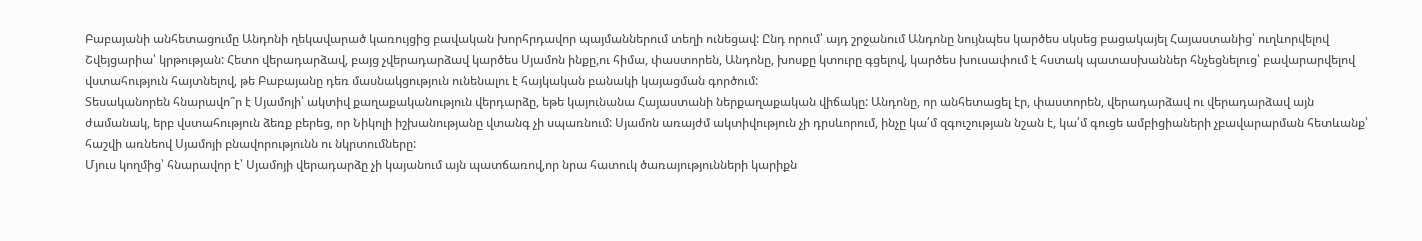Բաբայանի անհետացումը Անդոնի ղեկավարած կառույցից բավական խորհրդավոր պայմաններում տեղի ունեցավ: Ընդ որում՝ այդ շրջանում Անդոնը նույնպես կարծես սկսեց բացակայել Հայաստանից՝ ուղևորվելով Շվեյցարիա՝ կրթության: Հետո վերադարձավ, բայց չվերադարձավ կարծես Սյամոն ինքը,ու հիմա, փաստորեն, Անդոնը, խոսքը կտուրը գցելով, կարծես խուսափում է հստակ պատասխաններ հնչեցնելուց՝ բավարարվելով վստահություն հայտնելով, թե Բաբայանը դեռ մասնակցություն ունենալու է հայկական բանակի կայացման գործում:
Տեսականորեն հնարավո՞ր է Սյամոյի՝ ակտիվ քաղաքականություն վերդարձը, եթե կայունանա Հայաստանի ներքաղաքական վիճակը: Անդոնը, որ անհետացել էր, փաստորեն, վերադարձավ ու վերադարձավ այն ժամանակ, երբ վստահություն ձեռք բերեց, որ Նիկոլի իշխանությանը վտանգ չի սպառնում: Սյամոն առայժմ ակտիվություն չի դրսևորում, ինչը կա՛մ զգուշության նշան է, կա՛մ գուցե ամբիցիաների չբավարարման հետևանք՝ հաշվի առնեով Սյամոյի բնավորությունն ու նկրտումները:
Մյուս կողմից՝ հնարավոր է՝ Սյամոյի վերադարձը չի կայանում այն պատճառով,որ նրա հատուկ ծառայությունների կարիքն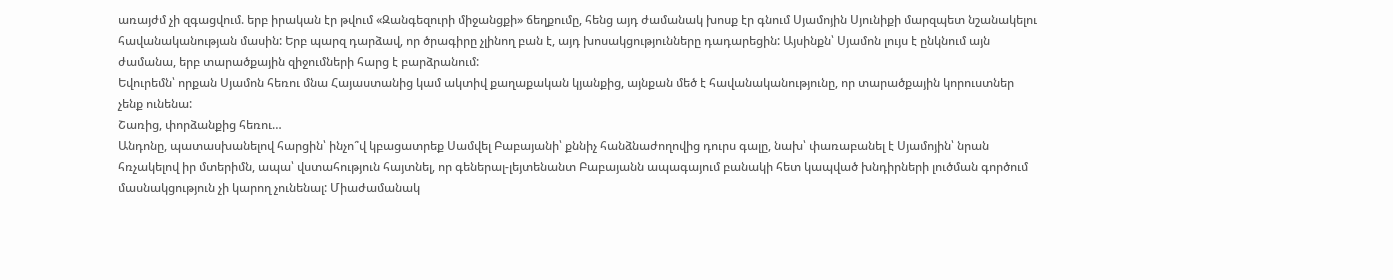առայժմ չի զգացվում. երբ իրական էր թվում «Զանգեզուրի միջանցքի» ճեղքումը, հենց այդ ժամանակ խոսք էր գնում Սյամոյին Սյունիքի մարզպետ նշանակելու հավանականության մասին: Երբ պարզ դարձավ, որ ծրագիրը չլինող բան է, այդ խոսակցությունները դադարեցին: Այսինքն՝ Սյամոն լույս է ընկնում այն ժամանա, երբ տարածքային զիջումների հարց է բարձրանում:
Եվուրեմն՝ որքան Սյամոն հեռու մնա Հայաստանից կամ ակտիվ քաղաքական կյանքից, այնքան մեծ է հավանականությունը, որ տարածքային կորուստներ չենք ունենա:
Շառից, փորձանքից հեռու…
Անդոնը, պատասխանելով հարցին՝ ինչո՞վ կբացատրեք Սամվել Բաբայանի՝ քննիչ հանձնաժողովից դուրս գալը, նախ՝ փառաբանել է Սյամոյին՝ նրան հռչակելով իր մտերիմն, ապա՝ վստահություն հայտնել, որ գեներալ-լեյտենանտ Բաբայանն ապագայում բանակի հետ կապված խնդիրների լուծման գործում մասնակցություն չի կարող չունենալ: Միաժամանակ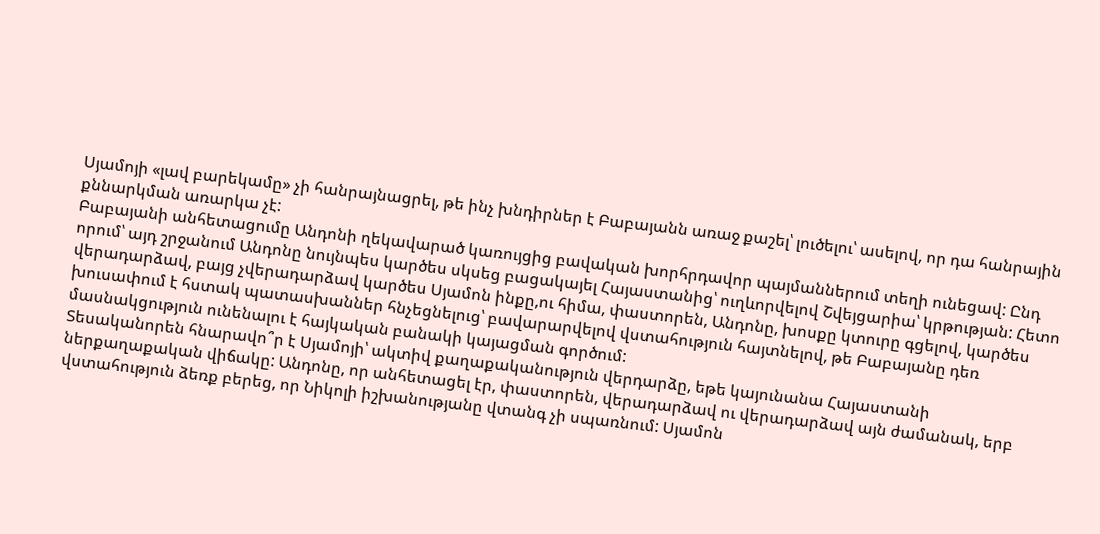Սյամոյի «լավ բարեկամը» չի հանրայնացրել, թե ինչ խնդիրներ է Բաբայանն առաջ քաշել՝ լուծելու՝ ասելով, որ դա հանրային քննարկման առարկա չէ:
Բաբայանի անհետացումը Անդոնի ղեկավարած կառույցից բավական խորհրդավոր պայմաններում տեղի ունեցավ: Ընդ որում՝ այդ շրջանում Անդոնը նույնպես կարծես սկսեց բացակայել Հայաստանից՝ ուղևորվելով Շվեյցարիա՝ կրթության: Հետո վերադարձավ, բայց չվերադարձավ կարծես Սյամոն ինքը,ու հիմա, փաստորեն, Անդոնը, խոսքը կտուրը գցելով, կարծես խուսափում է հստակ պատասխաններ հնչեցնելուց՝ բավարարվելով վստահություն հայտնելով, թե Բաբայանը դեռ մասնակցություն ունենալու է հայկական բանակի կայացման գործում:
Տեսականորեն հնարավո՞ր է Սյամոյի՝ ակտիվ քաղաքականություն վերդարձը, եթե կայունանա Հայաստանի ներքաղաքական վիճակը: Անդոնը, որ անհետացել էր, փաստորեն, վերադարձավ ու վերադարձավ այն ժամանակ, երբ վստահություն ձեռք բերեց, որ Նիկոլի իշխանությանը վտանգ չի սպառնում: Սյամոն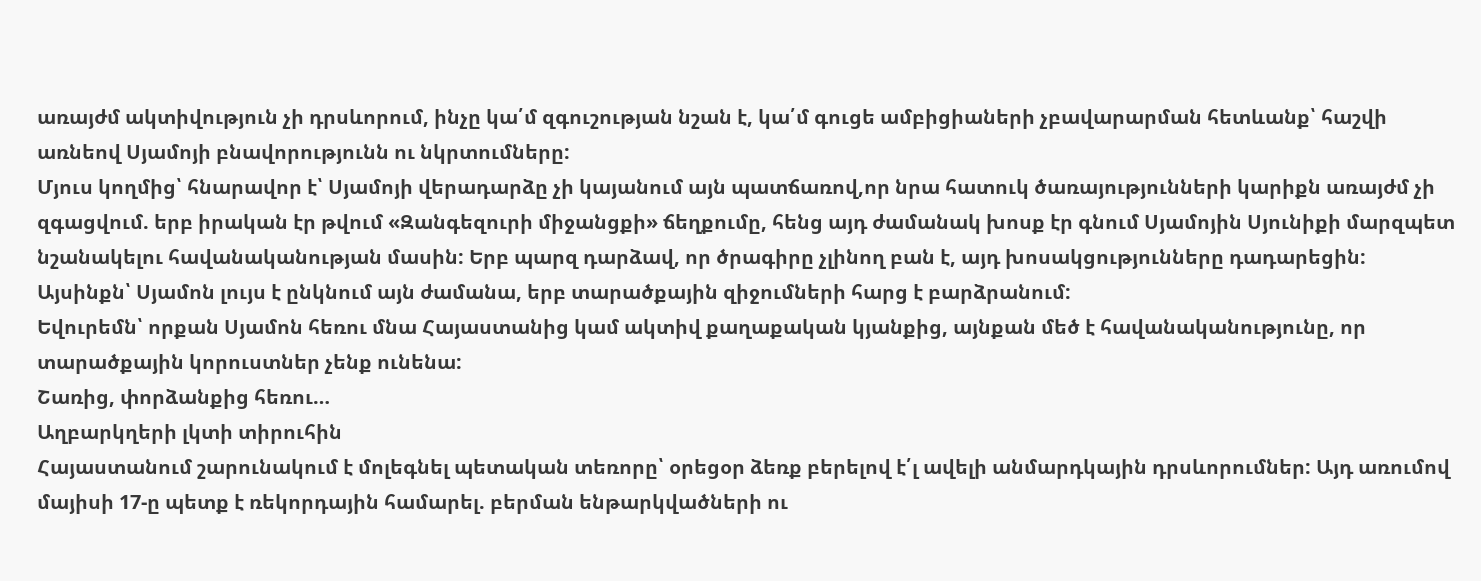առայժմ ակտիվություն չի դրսևորում, ինչը կա՛մ զգուշության նշան է, կա՛մ գուցե ամբիցիաների չբավարարման հետևանք՝ հաշվի առնեով Սյամոյի բնավորությունն ու նկրտումները:
Մյուս կողմից՝ հնարավոր է՝ Սյամոյի վերադարձը չի կայանում այն պատճառով,որ նրա հատուկ ծառայությունների կարիքն առայժմ չի զգացվում. երբ իրական էր թվում «Զանգեզուրի միջանցքի» ճեղքումը, հենց այդ ժամանակ խոսք էր գնում Սյամոյին Սյունիքի մարզպետ նշանակելու հավանականության մասին: Երբ պարզ դարձավ, որ ծրագիրը չլինող բան է, այդ խոսակցությունները դադարեցին: Այսինքն՝ Սյամոն լույս է ընկնում այն ժամանա, երբ տարածքային զիջումների հարց է բարձրանում:
Եվուրեմն՝ որքան Սյամոն հեռու մնա Հայաստանից կամ ակտիվ քաղաքական կյանքից, այնքան մեծ է հավանականությունը, որ տարածքային կորուստներ չենք ունենա:
Շառից, փորձանքից հեռու…
Աղբարկղերի լկտի տիրուհին
Հայաստանում շարունակում է մոլեգնել պետական տեռորը՝ օրեցօր ձեռք բերելով է՛լ ավելի անմարդկային դրսևորումներ: Այդ առումով մայիսի 17-ը պետք է ռեկորդային համարել. բերման ենթարկվածների ու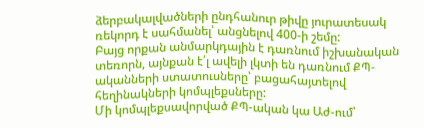ձերբակալվածների ընդհանուր թիվը յուրատեսակ ռեկորդ է սահմանել՝ անցնելով 400-ի շեմը:
Բայց որքան անմարկդային է դառնում իշխանական տեռորն, այնքան է՛լ ավելի լկտի են դառնում ՔՊ-ականների ստատուսները՝ բացահայտելով հեղինակների կոմպլեքսները:
Մի կոմպլեքսավորված ՔՊ-ական կա Աժ-ում՝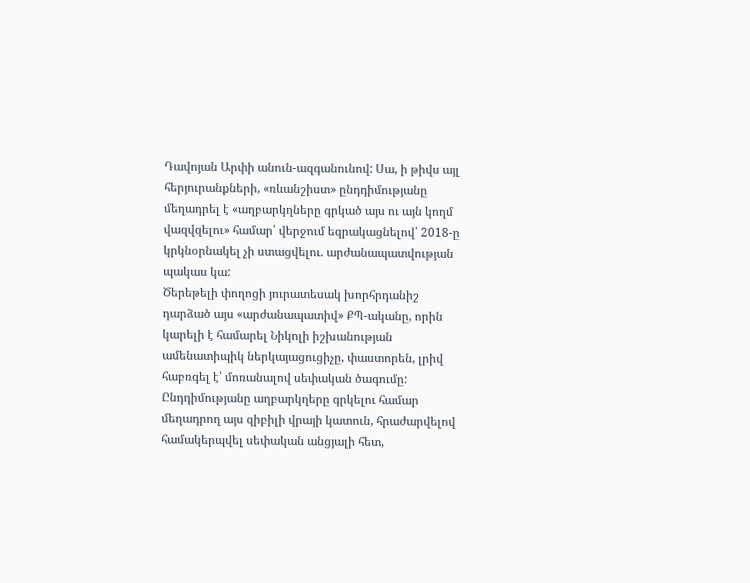Դավոյան Արփի անուն-ազգանունով: Սա, ի թիվս այլ հերյուրանքների, «ռևանշիստ» ընդդիմությանը մեղադրել է «աղբարկղները գրկած այս ու այն կողմ վազվզելու» համար՝ վերջում եզրակացնելով՝ 2018-ը կրկնօրնակել չի ստացվելու. արժանապատվության պակաս կա:
Ծերեթելի փողոցի յուրատեսակ խորհրդանիշ դարձած այս «արժանապատիվ» ՔՊ-ականը, որին կարելի է համարել Նիկոլի իշխանության ամենատիպիկ ներկայացուցիչը, փաստորեն, լրիվ հաբռգել է՝ մոռանալով սեփական ծագումը: Ընդդիմությանը աղբարկղերը գրկելու համար մեղադրող այս զիբիլի վրայի կատուն, հրաժարվելով համակերպվել սեփական անցյալի հետ,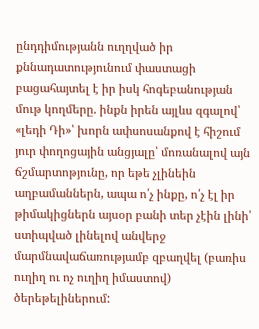ընդդիմությանն ուղղված իր քննադատությունում փաստացի բացահայտել է իր իսկ հոգեբանության մութ կողմերը. ինքն իրեն այլևս զգալով՝ «լեդի Դի»՝ խորն ափսոսանքով է հիշում յուր փողոցային անցյալը՝ մոռանալով այն ճշմարտոթյունը, որ եթե չլինեին աղբամաններն, ապա ո՛չ ինքը, ո՛չ էլ իր թիմակիցներն այսօր բանի տեր չէին լինի՝ ստիպված լինելով անվերջ մարմնավաճառությամբ զբաղվել (բառիս ուղիղ ու ոչ ուղիղ իմաստով) ծերեթելիներում: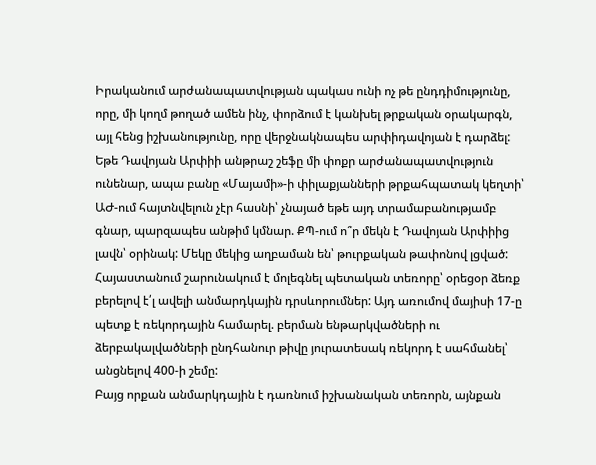Իրականում արժանապատվության պակաս ունի ոչ թե ընդդիմությունը, որը, մի կողմ թողած ամեն ինչ, փորձում է կանխել թրքական օրակարգն, այլ հենց իշխանությունը, որը վերջնակնապես արփիդավոյան է դարձել: Եթե Դավոյան Արփիի անթրաշ շեֆը մի փոքր արժանապատվություն ունենար, ապա բանը «Մայամի»-ի փիլաքյանների թրքահպատակ կեղտի՝ ԱԺ-ում հայտնվելուն չէր հասնի՝ չնայած եթե այդ տրամաբանությամբ գնար, պարզապես անթիմ կմնար. ՔՊ-ում ո՞ր մեկն է Դավոյան Արփիից լավն՝ օրինակ: Մեկը մեկից աղբաման են՝ թուրքական թափոնով լցված:
Հայաստանում շարունակում է մոլեգնել պետական տեռորը՝ օրեցօր ձեռք բերելով է՛լ ավելի անմարդկային դրսևորումներ: Այդ առումով մայիսի 17-ը պետք է ռեկորդային համարել. բերման ենթարկվածների ու ձերբակալվածների ընդհանուր թիվը յուրատեսակ ռեկորդ է սահմանել՝ անցնելով 400-ի շեմը:
Բայց որքան անմարկդային է դառնում իշխանական տեռորն, այնքան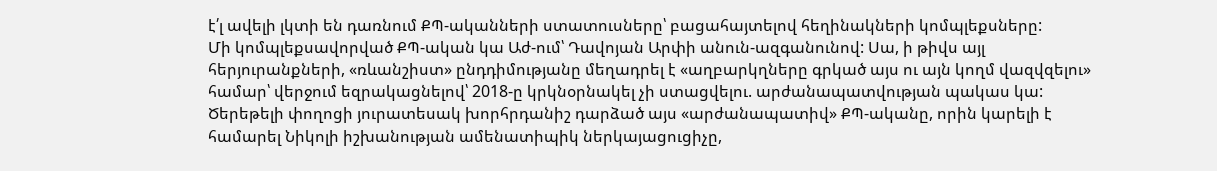է՛լ ավելի լկտի են դառնում ՔՊ-ականների ստատուսները՝ բացահայտելով հեղինակների կոմպլեքսները:
Մի կոմպլեքսավորված ՔՊ-ական կա Աժ-ում՝ Դավոյան Արփի անուն-ազգանունով: Սա, ի թիվս այլ հերյուրանքների, «ռևանշիստ» ընդդիմությանը մեղադրել է «աղբարկղները գրկած այս ու այն կողմ վազվզելու» համար՝ վերջում եզրակացնելով՝ 2018-ը կրկնօրնակել չի ստացվելու. արժանապատվության պակաս կա:
Ծերեթելի փողոցի յուրատեսակ խորհրդանիշ դարձած այս «արժանապատիվ» ՔՊ-ականը, որին կարելի է համարել Նիկոլի իշխանության ամենատիպիկ ներկայացուցիչը,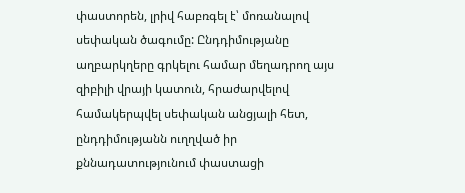փաստորեն, լրիվ հաբռգել է՝ մոռանալով սեփական ծագումը: Ընդդիմությանը աղբարկղերը գրկելու համար մեղադրող այս զիբիլի վրայի կատուն, հրաժարվելով համակերպվել սեփական անցյալի հետ, ընդդիմությանն ուղղված իր քննադատությունում փաստացի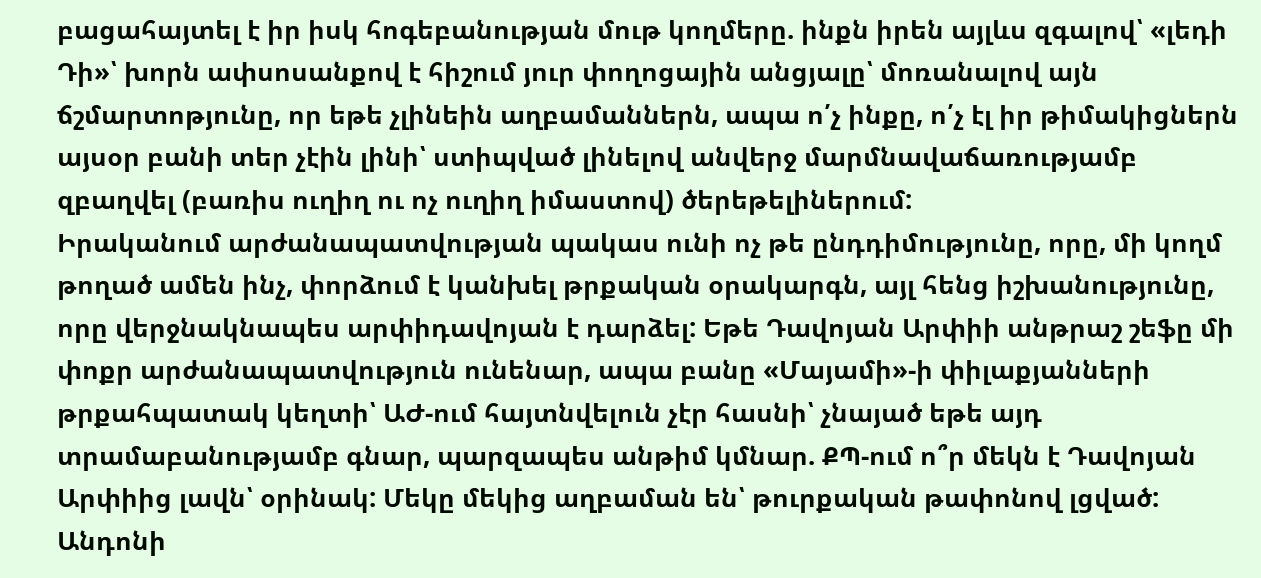բացահայտել է իր իսկ հոգեբանության մութ կողմերը. ինքն իրեն այլևս զգալով՝ «լեդի Դի»՝ խորն ափսոսանքով է հիշում յուր փողոցային անցյալը՝ մոռանալով այն ճշմարտոթյունը, որ եթե չլինեին աղբամաններն, ապա ո՛չ ինքը, ո՛չ էլ իր թիմակիցներն այսօր բանի տեր չէին լինի՝ ստիպված լինելով անվերջ մարմնավաճառությամբ զբաղվել (բառիս ուղիղ ու ոչ ուղիղ իմաստով) ծերեթելիներում:
Իրականում արժանապատվության պակաս ունի ոչ թե ընդդիմությունը, որը, մի կողմ թողած ամեն ինչ, փորձում է կանխել թրքական օրակարգն, այլ հենց իշխանությունը, որը վերջնակնապես արփիդավոյան է դարձել: Եթե Դավոյան Արփիի անթրաշ շեֆը մի փոքր արժանապատվություն ունենար, ապա բանը «Մայամի»-ի փիլաքյանների թրքահպատակ կեղտի՝ ԱԺ-ում հայտնվելուն չէր հասնի՝ չնայած եթե այդ տրամաբանությամբ գնար, պարզապես անթիմ կմնար. ՔՊ-ում ո՞ր մեկն է Դավոյան Արփիից լավն՝ օրինակ: Մեկը մեկից աղբաման են՝ թուրքական թափոնով լցված:
Անդոնի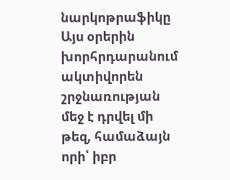նարկոթրաֆիկը
Այս օրերին խորհրդարանում ակտիվորեն շրջնառության մեջ է դրվել մի թեզ, համաձայն որի՝ իբր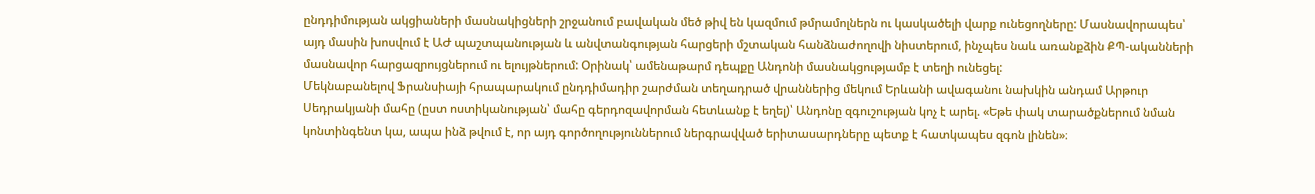ընդդիմության ակցիաների մասնակիցների շրջանում բավական մեծ թիվ են կազմում թմրամոլներն ու կասկածելի վարք ունեցողները: Մասնավորապես՝ այդ մասին խոսվում է ԱԺ պաշտպանության և անվտանգության հարցերի մշտական հանձնաժողովի նիստերում, ինչպես նաև առանքձին ՔՊ-ականների մասնավոր հարցազրույցներում ու ելույթներում: Օրինակ՝ ամենաթարմ դեպքը Անդոնի մասնակցությամբ է տեղի ունեցել:
Մեկնաբանելով Ֆրանսիայի հրապարակում ընդդիմադիր շարժման տեղադրած վրաններից մեկում Երևանի ավագանու նախկին անդամ Արթուր Սեդրակյանի մահը (ըստ ոստիկանության՝ մահը գերդոզավորման հետևանք է եղել)՝ Անդոնը զգուշության կոչ է արել. «Եթե փակ տարածքներում նման կոնտինգենտ կա, ապա ինձ թվում է, որ այդ գործողություններում ներգրավված երիտասարդները պետք է հատկապես զգոն լինեն»։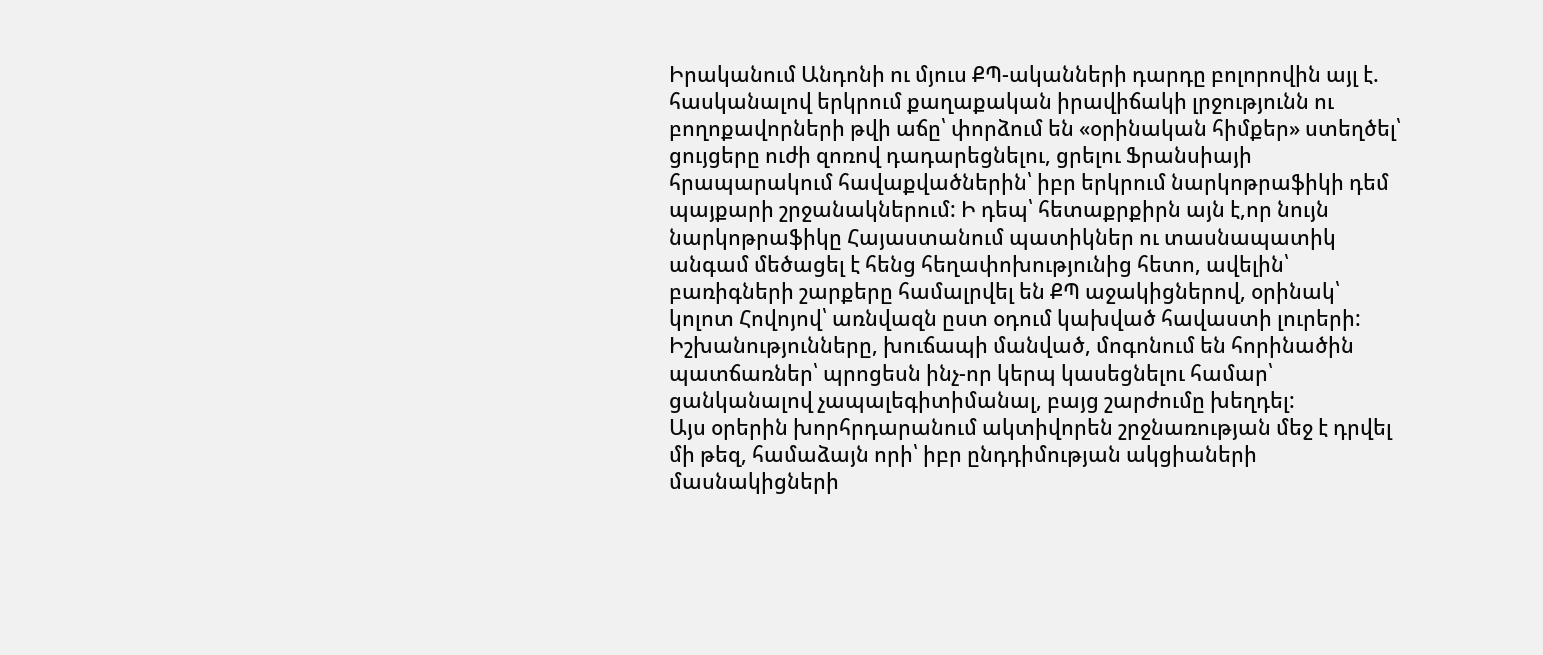Իրականում Անդոնի ու մյուս ՔՊ-ականների դարդը բոլորովին այլ է. հասկանալով երկրում քաղաքական իրավիճակի լրջությունն ու բողոքավորների թվի աճը՝ փորձում են «օրինական հիմքեր» ստեղծել՝ ցույցերը ուժի զոռով դադարեցնելու, ցրելու Ֆրանսիայի հրապարակում հավաքվածներին՝ իբր երկրում նարկոթրաֆիկի դեմ պայքարի շրջանակներում: Ի դեպ՝ հետաքրքիրն այն է,որ նույն նարկոթրաֆիկը Հայաստանում պատիկներ ու տասնապատիկ անգամ մեծացել է հենց հեղափոխությունից հետո, ավելին՝ բառիգների շարքերը համալրվել են ՔՊ աջակիցներով, օրինակ՝ կոլոտ Հովոյով՝ առնվազն ըստ օդում կախված հավաստի լուրերի:
Իշխանությունները, խուճապի մանված, մոգոնում են հորինածին պատճառներ՝ պրոցեսն ինչ-որ կերպ կասեցնելու համար՝ ցանկանալով չապալեգիտիմանալ, բայց շարժումը խեղդել:
Այս օրերին խորհրդարանում ակտիվորեն շրջնառության մեջ է դրվել մի թեզ, համաձայն որի՝ իբր ընդդիմության ակցիաների մասնակիցների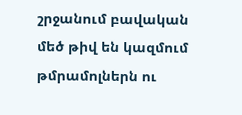շրջանում բավական մեծ թիվ են կազմում թմրամոլներն ու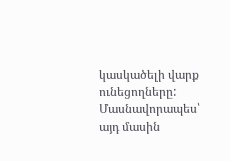կասկածելի վարք ունեցողները: Մասնավորապես՝ այդ մասին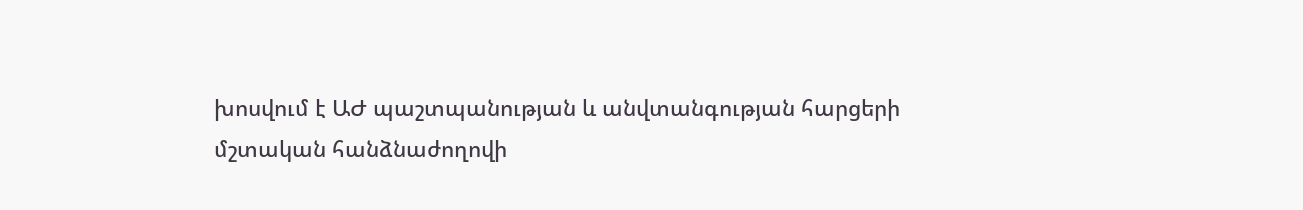խոսվում է ԱԺ պաշտպանության և անվտանգության հարցերի մշտական հանձնաժողովի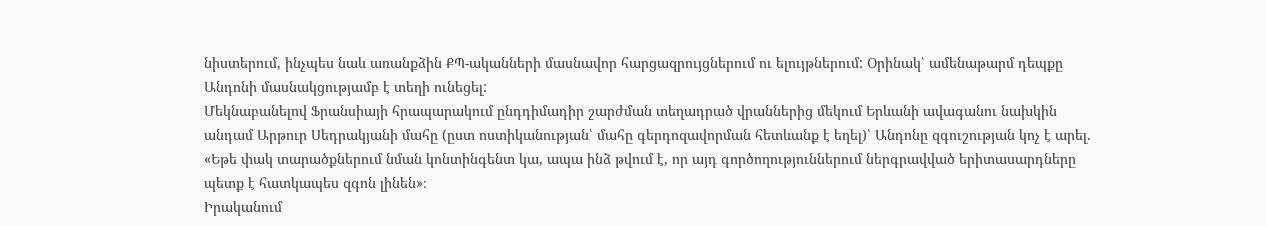նիստերում, ինչպես նաև առանքձին ՔՊ-ականների մասնավոր հարցազրույցներում ու ելույթներում: Օրինակ՝ ամենաթարմ դեպքը Անդոնի մասնակցությամբ է տեղի ունեցել:
Մեկնաբանելով Ֆրանսիայի հրապարակում ընդդիմադիր շարժման տեղադրած վրաններից մեկում Երևանի ավագանու նախկին անդամ Արթուր Սեդրակյանի մահը (ըստ ոստիկանության՝ մահը գերդոզավորման հետևանք է եղել)՝ Անդոնը զգուշության կոչ է արել. «Եթե փակ տարածքներում նման կոնտինգենտ կա, ապա ինձ թվում է, որ այդ գործողություններում ներգրավված երիտասարդները պետք է հատկապես զգոն լինեն»։
Իրականում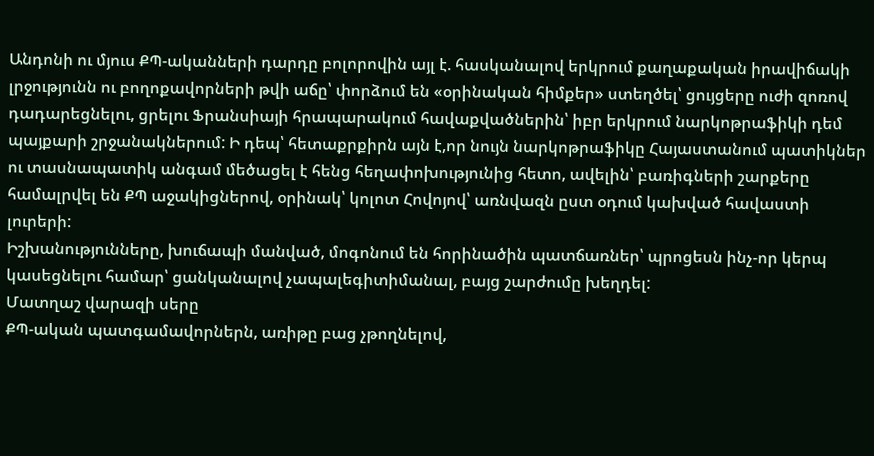Անդոնի ու մյուս ՔՊ-ականների դարդը բոլորովին այլ է. հասկանալով երկրում քաղաքական իրավիճակի լրջությունն ու բողոքավորների թվի աճը՝ փորձում են «օրինական հիմքեր» ստեղծել՝ ցույցերը ուժի զոռով դադարեցնելու, ցրելու Ֆրանսիայի հրապարակում հավաքվածներին՝ իբր երկրում նարկոթրաֆիկի դեմ պայքարի շրջանակներում: Ի դեպ՝ հետաքրքիրն այն է,որ նույն նարկոթրաֆիկը Հայաստանում պատիկներ ու տասնապատիկ անգամ մեծացել է հենց հեղափոխությունից հետո, ավելին՝ բառիգների շարքերը համալրվել են ՔՊ աջակիցներով, օրինակ՝ կոլոտ Հովոյով՝ առնվազն ըստ օդում կախված հավաստի լուրերի:
Իշխանությունները, խուճապի մանված, մոգոնում են հորինածին պատճառներ՝ պրոցեսն ինչ-որ կերպ կասեցնելու համար՝ ցանկանալով չապալեգիտիմանալ, բայց շարժումը խեղդել:
Մատղաշ վարազի սերը
ՔՊ-ական պատգամավորներն, առիթը բաց չթողնելով,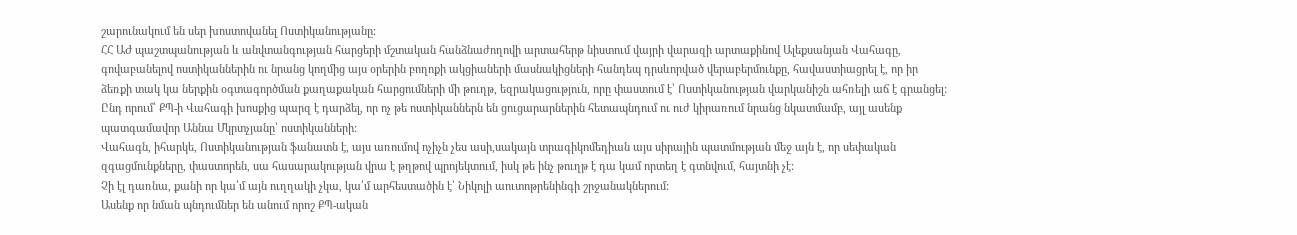շարունակում են սեր խոստովանել Ոստիկանությանը:
ՀՀ ԱԺ պաշտպանության և անվտանգության հարցերի մշտական հանձնաժողովի արտահերթ նիստում վայրի վարազի արտաքինով Ալեքսանյան Վահագը, գովաբանելով ոստիկաններին ու նրանց կողմից այս օրերին բողոքի ակցիաների մասնակիցների հանդեպ դրսևորված վերաբերմունքը, հավաստիացրել է, որ իր ձեռքի տակ կա ներքին օգտագործման քաղաքական հարցումների մի թուղթ, եզրակացություն, որը փաստում է՝ Ոստիկանության վարկանիշն ահռելի աճ է գրանցել: Ընդ որում՝ ՔՊ-ի Վահագի խոսքից պարզ է դարձել, որ ոչ թե ոստիկաններն են ցուցարարներին հետապնդում ու ուժ կիրառում նրանց նկատմամբ, այլ ասենք պատգամավոր Աննա Մկրտչյանը՝ ոստիկանների:
Վահագն, իհարկե, Ոստիկանության ֆանատն է, այս առումով ոչիչն չես ասի,սակայն տրագիկոմեդիան այս սիրային պատմության մեջ այն է, որ սեփական զգացմունքները, փաստորեն, սա հասարակության վրա է թղթով պրոյեկտում, իսկ թե ինչ թուղթ է դա կամ որտեղ է գտնվում, հայտնի չէ:
Չի էլ դառնա, քանի որ կա՛մ այն ուղղակի չկա, կա՛մ արհեստածին է՝ Նիկոլի աուտոթրենինգի շրջանակներում:
Ասենք որ նման պնդումներ են անում որոշ ՔՊ-ական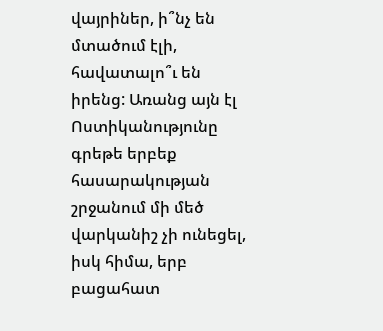վայրիներ, ի՞նչ են մտածում էլի, հավատալո՞ւ են իրենց: Առանց այն էլ Ոստիկանությունը գրեթե երբեք հասարակության շրջանում մի մեծ վարկանիշ չի ունեցել, իսկ հիմա, երբ բացահատ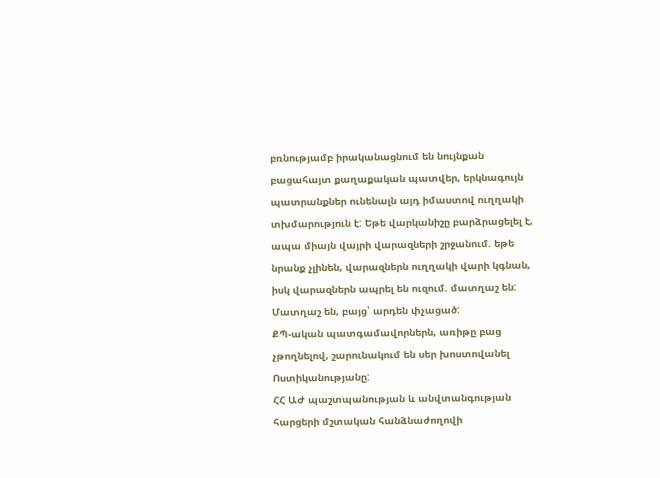բռնությամբ իրականացնում են նույնքան բացահայտ քաղաքական պատվեր, երկնագույն պատրանքներ ունենալն այդ իմաստով ուղղակի տխմարություն է: Եթե վարկանիշը բարձրացելել է, ապա միայն վայրի վարազների շրջանում. եթե նրանք չլինեն, վարազներն ուղղակի վարի կգնան, իսկ վարազներն ապրել են ուզում. մատղաշ են:
Մատղաշ են, բայց՝ արդեն փչացած:
ՔՊ-ական պատգամավորներն, առիթը բաց չթողնելով, շարունակում են սեր խոստովանել Ոստիկանությանը:
ՀՀ ԱԺ պաշտպանության և անվտանգության հարցերի մշտական հանձնաժողովի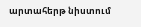արտահերթ նիստում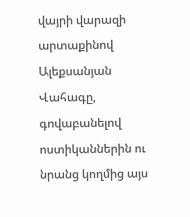վայրի վարազի արտաքինով Ալեքսանյան Վահագը, գովաբանելով ոստիկաններին ու նրանց կողմից այս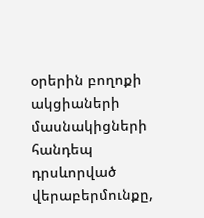օրերին բողոքի ակցիաների մասնակիցների հանդեպ դրսևորված վերաբերմունքը,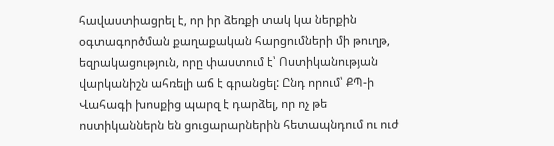հավաստիացրել է, որ իր ձեռքի տակ կա ներքին օգտագործման քաղաքական հարցումների մի թուղթ, եզրակացություն, որը փաստում է՝ Ոստիկանության վարկանիշն ահռելի աճ է գրանցել: Ընդ որում՝ ՔՊ-ի Վահագի խոսքից պարզ է դարձել, որ ոչ թե ոստիկաններն են ցուցարարներին հետապնդում ու ուժ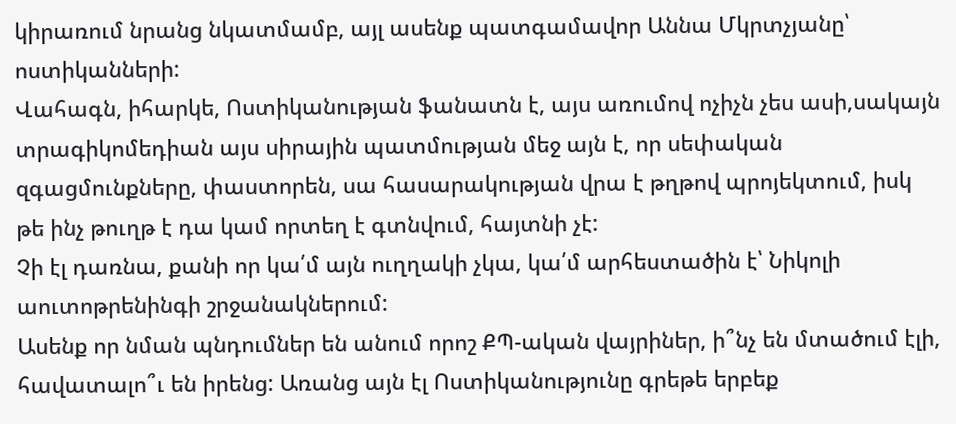կիրառում նրանց նկատմամբ, այլ ասենք պատգամավոր Աննա Մկրտչյանը՝ ոստիկանների:
Վահագն, իհարկե, Ոստիկանության ֆանատն է, այս առումով ոչիչն չես ասի,սակայն տրագիկոմեդիան այս սիրային պատմության մեջ այն է, որ սեփական զգացմունքները, փաստորեն, սա հասարակության վրա է թղթով պրոյեկտում, իսկ թե ինչ թուղթ է դա կամ որտեղ է գտնվում, հայտնի չէ:
Չի էլ դառնա, քանի որ կա՛մ այն ուղղակի չկա, կա՛մ արհեստածին է՝ Նիկոլի աուտոթրենինգի շրջանակներում:
Ասենք որ նման պնդումներ են անում որոշ ՔՊ-ական վայրիներ, ի՞նչ են մտածում էլի, հավատալո՞ւ են իրենց: Առանց այն էլ Ոստիկանությունը գրեթե երբեք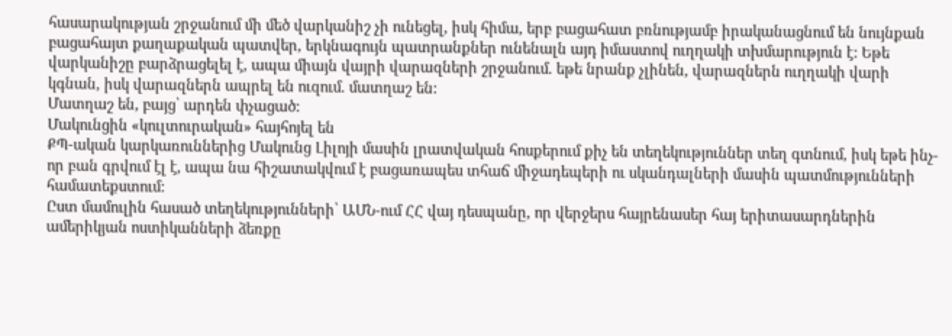հասարակության շրջանում մի մեծ վարկանիշ չի ունեցել, իսկ հիմա, երբ բացահատ բռնությամբ իրականացնում են նույնքան բացահայտ քաղաքական պատվեր, երկնագույն պատրանքներ ունենալն այդ իմաստով ուղղակի տխմարություն է: Եթե վարկանիշը բարձրացելել է, ապա միայն վայրի վարազների շրջանում. եթե նրանք չլինեն, վարազներն ուղղակի վարի կգնան, իսկ վարազներն ապրել են ուզում. մատղաշ են:
Մատղաշ են, բայց՝ արդեն փչացած:
Մակունցին «կուլտուրական» հայհոյել են
ՔՊ-ական կարկառուններից Մակունց Լիլոյի մասին լրատվական հոսքերում քիչ են տեղեկություններ տեղ գտնում, իսկ եթե ինչ-որ բան գրվում էլ է, ապա նա հիշատակվում է բացառապես տհաճ միջադեպերի ու սկանդալների մասին պատմությունների համատեքստում:
Ըստ մամուլին հասած տեղեկությունների՝ ԱՄՆ-ում ՀՀ վայ դեսպանը, որ վերջերս հայրենասեր հայ երիտասարդներին ամերիկյան ոստիկանների ձեռքը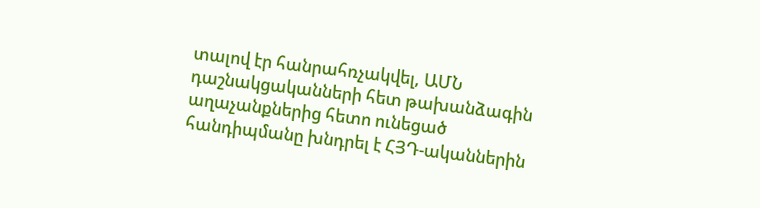տալով էր հանրահռչակվել, ԱՄՆ դաշնակցականների հետ թախանձագին աղաչանքներից հետո ունեցած հանդիպմանը խնդրել է ՀՅԴ-ականներին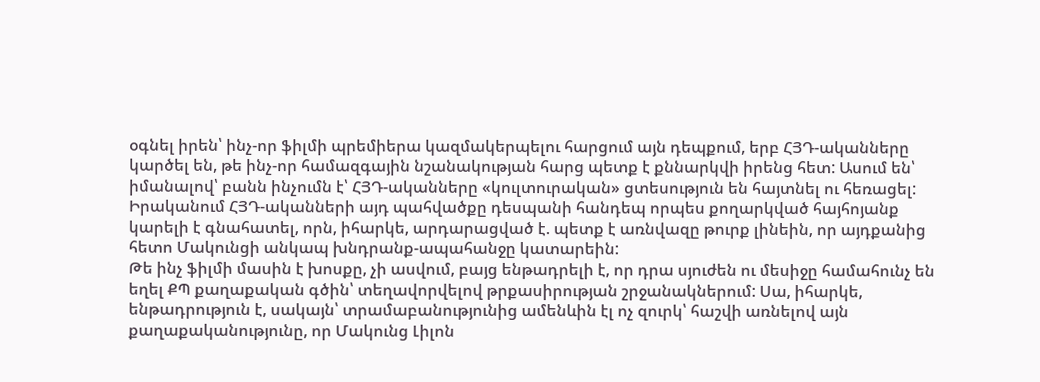օգնել իրեն՝ ինչ-որ ֆիլմի պրեմիերա կազմակերպելու հարցում այն դեպքում, երբ ՀՅԴ-ականները կարծել են, թե ինչ-որ համազգային նշանակության հարց պետք է քննարկվի իրենց հետ: Ասում են՝ իմանալով՝ բանն ինչումն է՝ ՀՅԴ-ականները «կուլտուրական» ցտեսություն են հայտնել ու հեռացել:
Իրականում ՀՅԴ-ականների այդ պահվածքը դեսպանի հանդեպ որպես քողարկված հայհոյանք կարելի է գնահատել, որն, իհարկե, արդարացված է. պետք է առնվազը թուրք լինեին, որ այդքանից հետո Մակունցի անկապ խնդրանք-ապահանջը կատարեին:
Թե ինչ ֆիլմի մասին է խոսքը, չի ասվում, բայց ենթադրելի է, որ դրա սյուժեն ու մեսիջը համահունչ են եղել ՔՊ քաղաքական գծին՝ տեղավորվելով թրքասիրության շրջանակներում: Սա, իհարկե, ենթադրություն է, սակայն՝ տրամաբանությունից ամենևին էլ ոչ զուրկ՝ հաշվի առնելով այն քաղաքականությունը, որ Մակունց Լիլոն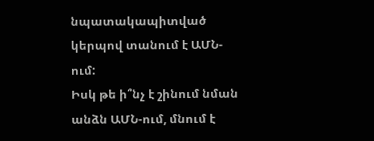նպատակապիտված կերպով տանում է ԱՄՆ-ում:
Իսկ թե ի՞նչ է շինում նման անձն ԱՄՆ-ում, մնում է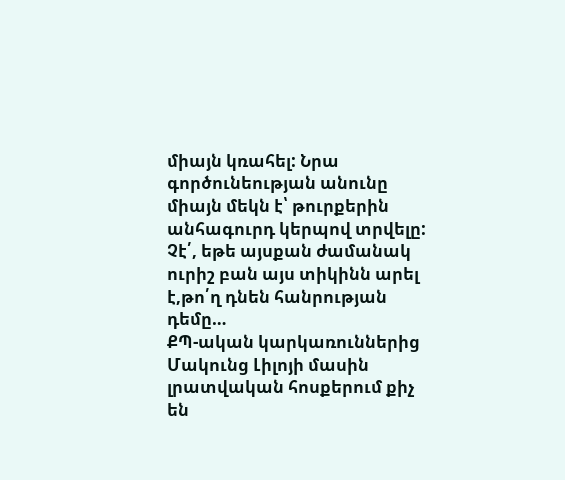միայն կռահել: Նրա գործունեության անունը միայն մեկն է՝ թուրքերին անհագուրդ կերպով տրվելը:
Չէ՛, եթե այսքան ժամանակ ուրիշ բան այս տիկինն արել է,թո՛ղ դնեն հանրության դեմը…
ՔՊ-ական կարկառուններից Մակունց Լիլոյի մասին լրատվական հոսքերում քիչ են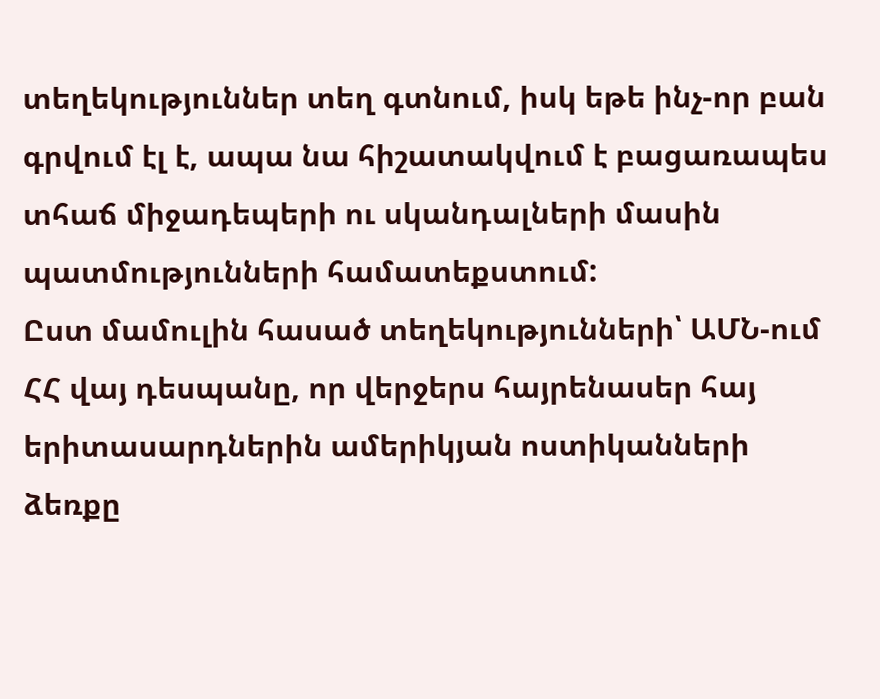տեղեկություններ տեղ գտնում, իսկ եթե ինչ-որ բան գրվում էլ է, ապա նա հիշատակվում է բացառապես տհաճ միջադեպերի ու սկանդալների մասին պատմությունների համատեքստում:
Ըստ մամուլին հասած տեղեկությունների՝ ԱՄՆ-ում ՀՀ վայ դեսպանը, որ վերջերս հայրենասեր հայ երիտասարդներին ամերիկյան ոստիկանների ձեռքը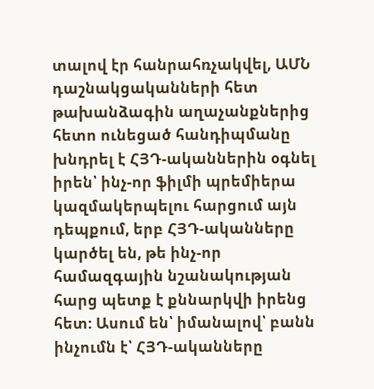տալով էր հանրահռչակվել, ԱՄՆ դաշնակցականների հետ թախանձագին աղաչանքներից հետո ունեցած հանդիպմանը խնդրել է ՀՅԴ-ականներին օգնել իրեն՝ ինչ-որ ֆիլմի պրեմիերա կազմակերպելու հարցում այն դեպքում, երբ ՀՅԴ-ականները կարծել են, թե ինչ-որ համազգային նշանակության հարց պետք է քննարկվի իրենց հետ: Ասում են՝ իմանալով՝ բանն ինչումն է՝ ՀՅԴ-ականները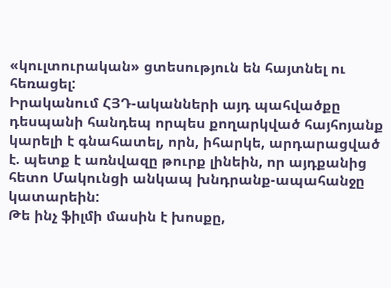«կուլտուրական» ցտեսություն են հայտնել ու հեռացել:
Իրականում ՀՅԴ-ականների այդ պահվածքը դեսպանի հանդեպ որպես քողարկված հայհոյանք կարելի է գնահատել, որն, իհարկե, արդարացված է. պետք է առնվազը թուրք լինեին, որ այդքանից հետո Մակունցի անկապ խնդրանք-ապահանջը կատարեին:
Թե ինչ ֆիլմի մասին է խոսքը,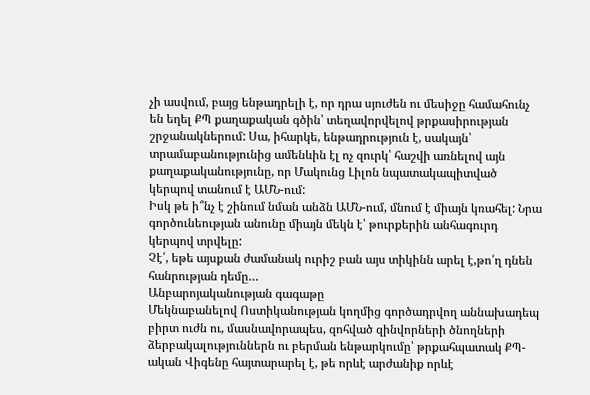չի ասվում, բայց ենթադրելի է, որ դրա սյուժեն ու մեսիջը համահունչ են եղել ՔՊ քաղաքական գծին՝ տեղավորվելով թրքասիրության շրջանակներում: Սա, իհարկե, ենթադրություն է, սակայն՝ տրամաբանությունից ամենևին էլ ոչ զուրկ՝ հաշվի առնելով այն քաղաքականությունը, որ Մակունց Լիլոն նպատակապիտված կերպով տանում է ԱՄՆ-ում:
Իսկ թե ի՞նչ է շինում նման անձն ԱՄՆ-ում, մնում է միայն կռահել: Նրա գործունեության անունը միայն մեկն է՝ թուրքերին անհագուրդ կերպով տրվելը:
Չէ՛, եթե այսքան ժամանակ ուրիշ բան այս տիկինն արել է,թո՛ղ դնեն հանրության դեմը…
Անբարոյականության գագաթը
Մեկնաբանելով Ոստիկանության կողմից գործադրվող աննախադեպ բիրտ ուժն ու, մասնավորապես, զոհված զինվորների ծնողների ձերբակալություններն ու բերման ենթարկումը՝ թրքահպատակ ՔՊ-ական Վիգենը հայտարարել է, թե որևէ արժանիք որևէ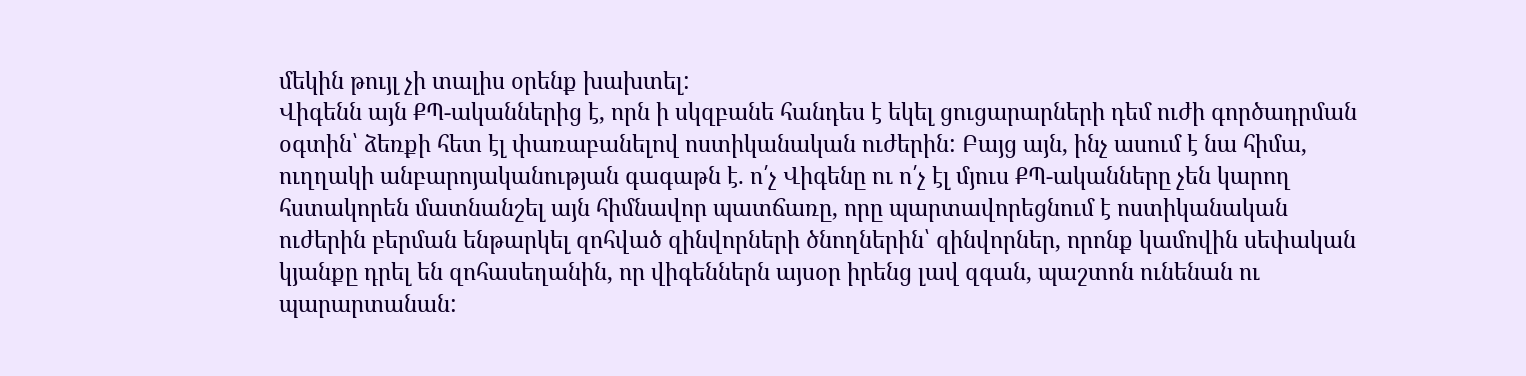մեկին թույլ չի տալիս օրենք խախտել:
Վիգենն այն ՔՊ-ականներից է, որն ի սկզբանե հանդես է եկել ցուցարարների դեմ ուժի գործադրման օգտին՝ ձեռքի հետ էլ փառաբանելով ոստիկանական ուժերին: Բայց այն, ինչ ասում է նա հիմա, ուղղակի անբարոյականության գագաթն է. ո՛չ Վիգենը ու ո՛չ էլ մյուս ՔՊ-ականները չեն կարող հստակորեն մատնանշել այն հիմնավոր պատճառը, որը պարտավորեցնում է ոստիկանական ուժերին բերման ենթարկել զոհված զինվորների ծնողներին՝ զինվորներ, որոնք կամովին սեփական կյանքը դրել են զոհասեղանին, որ վիգեններն այսօր իրենց լավ զգան, պաշտոն ունենան ու պարարտանան: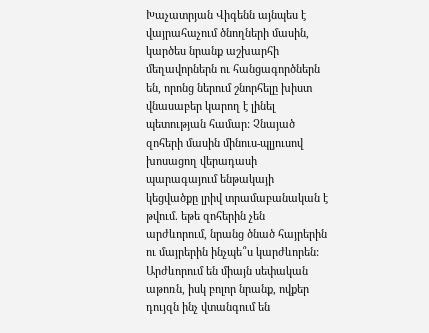Խաչատրյան Վիգենն այնպես է վայրահաչում ծնողների մասին, կարծես նրանք աշխարհի մեղավորներն ու հանցագործներն են, որոնց ներում շնորհելը խիստ վնասաբեր կարող է լինել պետության համար: Չնայած զոհերի մասին մինուս-պլյուսով խոսացող վերադասի պարագայում ենթակայի կեցվածքը լրիվ տրամաբանական է թվում. եթե զոհերին չեն արժևորում, նրանց ծնած հայրերին ու մայրերին ինչպե՞ս կարժևորեն:
Արժևորում են միայն սեփական աթոռն, իսկ բոլոր նրանք, ովքեր դույզն ինչ վտանգում են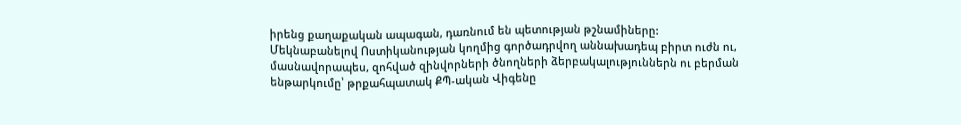իրենց քաղաքական ապագան, դառնում են պետության թշնամիները:
Մեկնաբանելով Ոստիկանության կողմից գործադրվող աննախադեպ բիրտ ուժն ու, մասնավորապես, զոհված զինվորների ծնողների ձերբակալություններն ու բերման ենթարկումը՝ թրքահպատակ ՔՊ-ական Վիգենը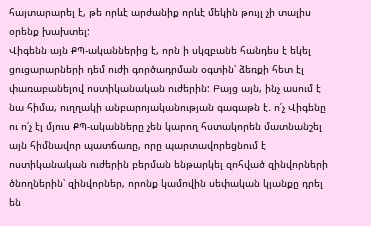հայտարարել է, թե որևէ արժանիք որևէ մեկին թույլ չի տալիս օրենք խախտել:
Վիգենն այն ՔՊ-ականներից է, որն ի սկզբանե հանդես է եկել ցուցարարների դեմ ուժի գործադրման օգտին՝ ձեռքի հետ էլ փառաբանելով ոստիկանական ուժերին: Բայց այն, ինչ ասում է նա հիմա, ուղղակի անբարոյականության գագաթն է. ո՛չ Վիգենը ու ո՛չ էլ մյուս ՔՊ-ականները չեն կարող հստակորեն մատնանշել այն հիմնավոր պատճառը, որը պարտավորեցնում է ոստիկանական ուժերին բերման ենթարկել զոհված զինվորների ծնողներին՝ զինվորներ, որոնք կամովին սեփական կյանքը դրել են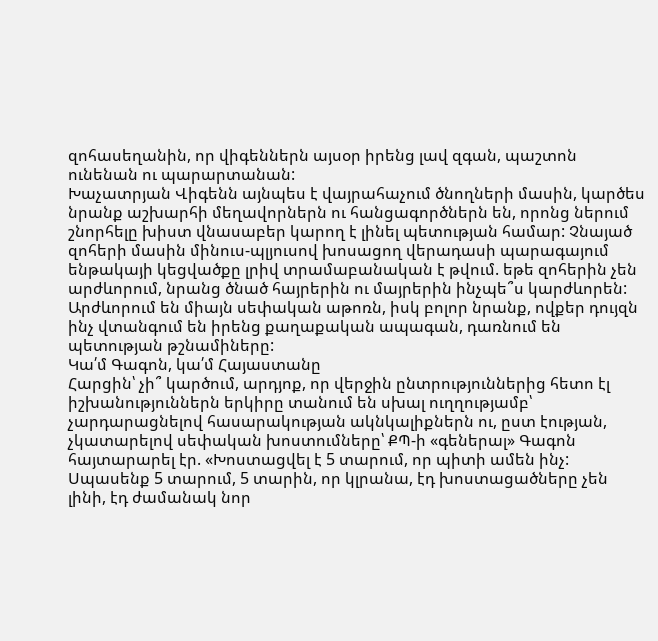զոհասեղանին, որ վիգեններն այսօր իրենց լավ զգան, պաշտոն ունենան ու պարարտանան:
Խաչատրյան Վիգենն այնպես է վայրահաչում ծնողների մասին, կարծես նրանք աշխարհի մեղավորներն ու հանցագործներն են, որոնց ներում շնորհելը խիստ վնասաբեր կարող է լինել պետության համար: Չնայած զոհերի մասին մինուս-պլյուսով խոսացող վերադասի պարագայում ենթակայի կեցվածքը լրիվ տրամաբանական է թվում. եթե զոհերին չեն արժևորում, նրանց ծնած հայրերին ու մայրերին ինչպե՞ս կարժևորեն:
Արժևորում են միայն սեփական աթոռն, իսկ բոլոր նրանք, ովքեր դույզն ինչ վտանգում են իրենց քաղաքական ապագան, դառնում են պետության թշնամիները:
Կա՛մ Գագոն, կա՛մ Հայաստանը
Հարցին՝ չի՞ կարծում, արդյոք, որ վերջին ընտրություններից հետո էլ իշխանություններն երկիրը տանում են սխալ ուղղությամբ՝ չարդարացնելով հասարակության ակնկալիքներն ու, ըստ էության, չկատարելով սեփական խոստումները՝ ՔՊ-ի «գեներալ» Գագոն հայտարարել էր. «Խոստացվել է 5 տարում, որ պիտի ամեն ինչ: Սպասենք 5 տարում, 5 տարին, որ կլրանա, էդ խոստացածները չեն լինի, էդ ժամանակ նոր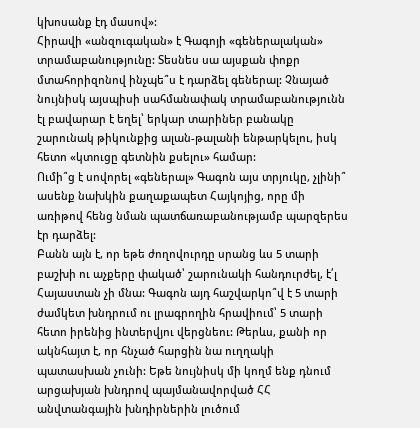կխոսանք էդ մասով»:
Հիրավի «անզուգական» է Գագոյի «գեներալական» տրամաբանությունը: Տեսնես սա այսքան փոքր մտահորիզոնով ինչպե՞ս է դարձել գեներալ: Չնայած նույնիսկ այսպիսի սահմանափակ տրամաբանությունն էլ բավարար է եղել՝ երկար տարիներ բանակը շարունակ թիկունքից ալան-թալանի ենթարկելու, իսկ հետո «կտուցը գետնին քսելու» համար:
Ումի՞ց է սովորել «գեներալ» Գագոն այս տրյուկը, չլինի՞ ասենք նախկին քաղաքապետ Հայկոյից, որը մի առիթով հենց նման պատճառաբանությամբ պարզերես էր դարձել:
Բանն այն է, որ եթե ժողովուրդը սրանց ևս 5 տարի բաշխի ու աչքերը փակած՝ շարունակի հանդուրժել, է՛լ Հայաստան չի մնա: Գագոն այդ հաշվարկո՞վ է 5 տարի ժամկետ խնդրում ու լրագրողին հրավիում՝ 5 տարի հետո իրենից ինտերվյու վերցնեու: Թերևս, քանի որ ակնհայտ է, որ հնչած հարցին նա ուղղակի պատասխան չունի: Եթե նույնիսկ մի կողմ ենք դնում արցախյան խնդրով պայմանավորված ՀՀ անվտանգային խնդիրներին լուծում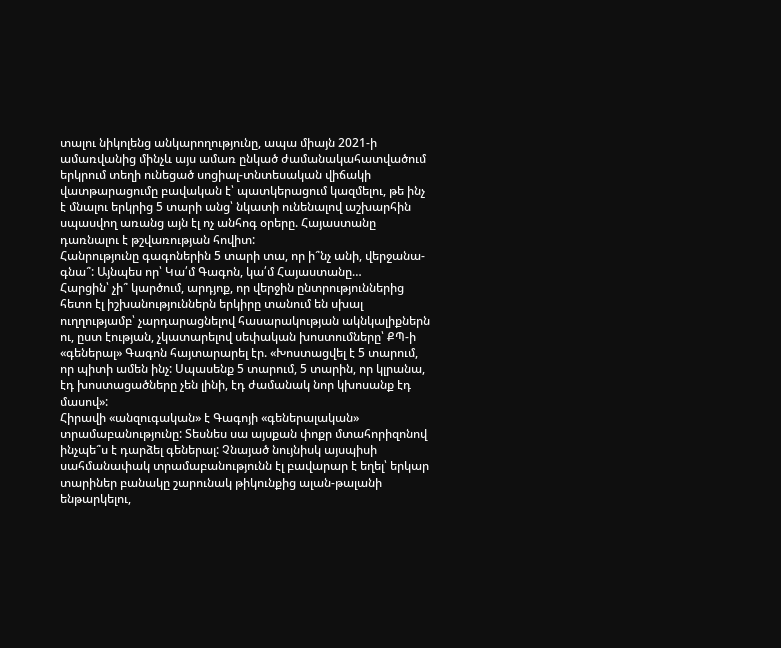տալու նիկոլենց անկարողությունը, ապա միայն 2021-ի ամառվանից մինչև այս ամառ ընկած ժամանակահատվածում երկրում տեղի ունեցած սոցիալ-տնտեսական վիճակի վատթարացումը բավական է՝ պատկերացում կազմելու, թե ինչ է մնալու երկրից 5 տարի անց՝ նկատի ունենալով աշխարհին սպասվող առանց այն էլ ոչ անհոգ օրերը. Հայաստանը դառնալու է թշվառության հովիտ:
Հանրությունը գագոներին 5 տարի տա, որ ի՞նչ անի, վերջանա-գնա՞: Այնպես որ՝ Կա՛մ Գագոն, կա՛մ Հայաստանը…
Հարցին՝ չի՞ կարծում, արդյոք, որ վերջին ընտրություններից հետո էլ իշխանություններն երկիրը տանում են սխալ ուղղությամբ՝ չարդարացնելով հասարակության ակնկալիքներն ու, ըստ էության, չկատարելով սեփական խոստումները՝ ՔՊ-ի «գեներալ» Գագոն հայտարարել էր. «Խոստացվել է 5 տարում, որ պիտի ամեն ինչ: Սպասենք 5 տարում, 5 տարին, որ կլրանա, էդ խոստացածները չեն լինի, էդ ժամանակ նոր կխոսանք էդ մասով»:
Հիրավի «անզուգական» է Գագոյի «գեներալական» տրամաբանությունը: Տեսնես սա այսքան փոքր մտահորիզոնով ինչպե՞ս է դարձել գեներալ: Չնայած նույնիսկ այսպիսի սահմանափակ տրամաբանությունն էլ բավարար է եղել՝ երկար տարիներ բանակը շարունակ թիկունքից ալան-թալանի ենթարկելու,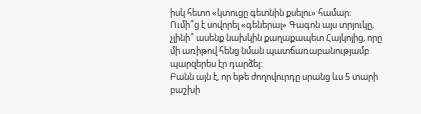իսկ հետո «կտուցը գետնին քսելու» համար:
Ումի՞ց է սովորել «գեներալ» Գագոն այս տրյուկը, չլինի՞ ասենք նախկին քաղաքապետ Հայկոյից, որը մի առիթով հենց նման պատճառաբանությամբ պարզերես էր դարձել:
Բանն այն է, որ եթե ժողովուրդը սրանց ևս 5 տարի բաշխի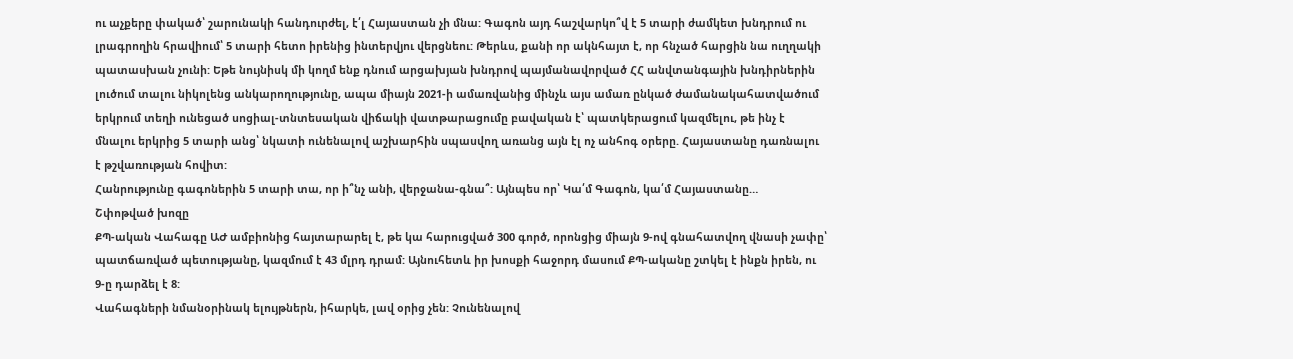ու աչքերը փակած՝ շարունակի հանդուրժել, է՛լ Հայաստան չի մնա: Գագոն այդ հաշվարկո՞վ է 5 տարի ժամկետ խնդրում ու լրագրողին հրավիում՝ 5 տարի հետո իրենից ինտերվյու վերցնեու: Թերևս, քանի որ ակնհայտ է, որ հնչած հարցին նա ուղղակի պատասխան չունի: Եթե նույնիսկ մի կողմ ենք դնում արցախյան խնդրով պայմանավորված ՀՀ անվտանգային խնդիրներին լուծում տալու նիկոլենց անկարողությունը, ապա միայն 2021-ի ամառվանից մինչև այս ամառ ընկած ժամանակահատվածում երկրում տեղի ունեցած սոցիալ-տնտեսական վիճակի վատթարացումը բավական է՝ պատկերացում կազմելու, թե ինչ է մնալու երկրից 5 տարի անց՝ նկատի ունենալով աշխարհին սպասվող առանց այն էլ ոչ անհոգ օրերը. Հայաստանը դառնալու է թշվառության հովիտ:
Հանրությունը գագոներին 5 տարի տա, որ ի՞նչ անի, վերջանա-գնա՞: Այնպես որ՝ Կա՛մ Գագոն, կա՛մ Հայաստանը…
Շփոթված խոզը
ՔՊ-ական Վահագը ԱԺ ամբիոնից հայտարարել է, թե կա հարուցված 300 գործ, որոնցից միայն 9-ով գնահատվող վնասի չափը՝ պատճառված պետությանը, կազմում է 43 մլրդ դրամ: Այնուհետև իր խոսքի հաջորդ մասում ՔՊ-ականը շտկել է ինքն իրեն, ու 9-ը դարձել է 8:
Վահագների նմանօրինակ ելույթներն, իհարկե, լավ օրից չեն: Չունենալով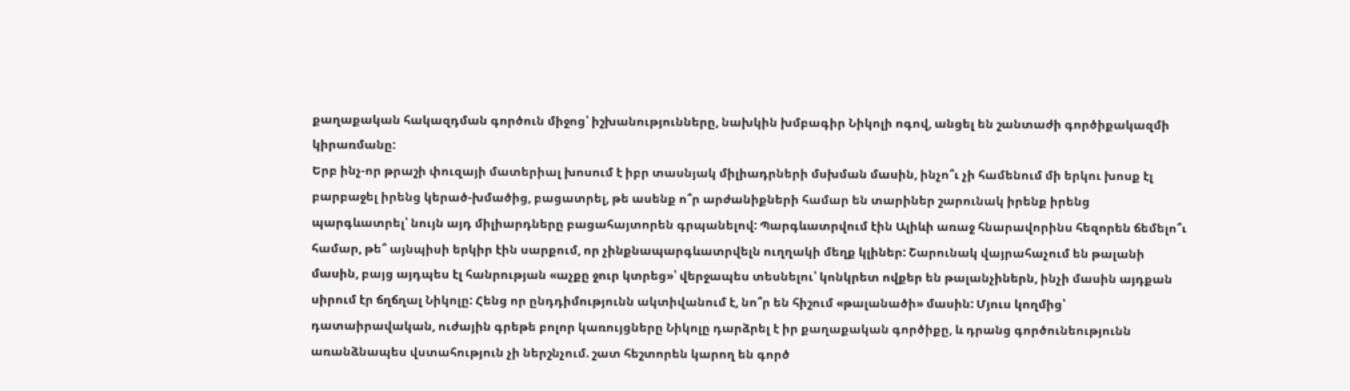քաղաքական հակազդման գործուն միջոց՝ իշխանությունները, նախկին խմբագիր Նիկոլի ոգով, անցել են շանտաժի գործիքակազմի կիրառմանը:
Երբ ինչ-որ թրաշի փուզայի մատերիալ խոսում է իբր տասնյակ միլիադրների մսխման մասին, ինչո՞ւ չի համենում մի երկու խոսք էլ բարբաջել իրենց կերած-խմածից, բացատրել, թե ասենք ո՞ր արժանիքների համար են տարիներ շարունակ իրենք իրենց պարգևատրել՝ նույն այդ միլիարդները բացահայտորեն գրպանելով: Պարգևատրվում էին Ալիևի առաջ հնարավորինս հեզորեն ճեմելո՞ւ համար, թե՞ այնպիսի երկիր էին սարքում, որ չինքնապարգևատրվելն ուղղակի մեղք կլիներ: Շարունակ վայրահաչում են թալանի մասին, բայց այդպես էլ հանրության «աչքը ջուր կտրեց»՝ վերջապես տեսնելու՝ կոնկրետ ովքեր են թալանչիներն, ինչի մասին այդքան սիրում էր ճղճղալ Նիկոլը: Հենց որ ընդդիմությունն ակտիվանում է, նո՞ր են հիշում «թալանածի» մասին: Մյուս կողմից՝ դատաիրավական, ուժային գրեթե բոլոր կառույցները Նիկոլը դարձրել է իր քաղաքական գործիքը, և դրանց գործունեությունն առանձնապես վստահություն չի ներշնչում. շատ հեշտորեն կարող են գործ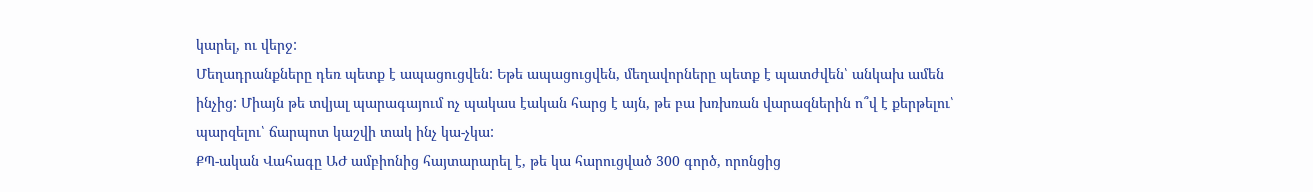կարել, ու վերջ:
Մեղադրանքները դեռ պետք է ապացուցվեն: Եթե ապացուցվեն, մեղավորները պետք է պատժվեն՝ անկախ ամեն ինչից: Միայն թե տվյալ պարագայում ոչ պակաս էական հարց է այն, թե բա խռխռան վարազներին ո՞վ է քերթելու՝ պարզելու՝ ճարպոտ կաշվի տակ ինչ կա-չկա:
ՔՊ-ական Վահագը ԱԺ ամբիոնից հայտարարել է, թե կա հարուցված 300 գործ, որոնցից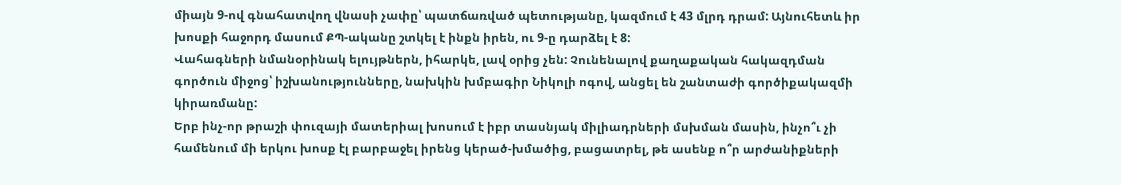միայն 9-ով գնահատվող վնասի չափը՝ պատճառված պետությանը, կազմում է 43 մլրդ դրամ: Այնուհետև իր խոսքի հաջորդ մասում ՔՊ-ականը շտկել է ինքն իրեն, ու 9-ը դարձել է 8:
Վահագների նմանօրինակ ելույթներն, իհարկե, լավ օրից չեն: Չունենալով քաղաքական հակազդման գործուն միջոց՝ իշխանությունները, նախկին խմբագիր Նիկոլի ոգով, անցել են շանտաժի գործիքակազմի կիրառմանը:
Երբ ինչ-որ թրաշի փուզայի մատերիալ խոսում է իբր տասնյակ միլիադրների մսխման մասին, ինչո՞ւ չի համենում մի երկու խոսք էլ բարբաջել իրենց կերած-խմածից, բացատրել, թե ասենք ո՞ր արժանիքների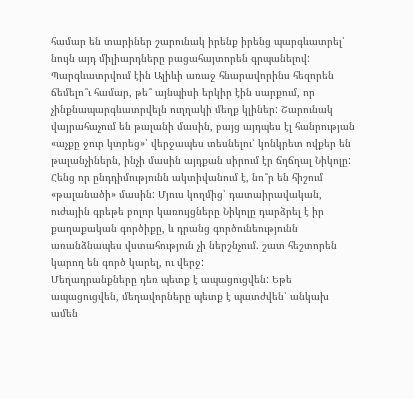համար են տարիներ շարունակ իրենք իրենց պարգևատրել՝ նույն այդ միլիարդները բացահայտորեն գրպանելով: Պարգևատրվում էին Ալիևի առաջ հնարավորինս հեզորեն ճեմելո՞ւ համար, թե՞ այնպիսի երկիր էին սարքում, որ չինքնապարգևատրվելն ուղղակի մեղք կլիներ: Շարունակ վայրահաչում են թալանի մասին, բայց այդպես էլ հանրության «աչքը ջուր կտրեց»՝ վերջապես տեսնելու՝ կոնկրետ ովքեր են թալանչիներն, ինչի մասին այդքան սիրում էր ճղճղալ Նիկոլը: Հենց որ ընդդիմությունն ակտիվանում է, նո՞ր են հիշում «թալանածի» մասին: Մյուս կողմից՝ դատաիրավական, ուժային գրեթե բոլոր կառույցները Նիկոլը դարձրել է իր քաղաքական գործիքը, և դրանց գործունեությունն առանձնապես վստահություն չի ներշնչում. շատ հեշտորեն կարող են գործ կարել, ու վերջ:
Մեղադրանքները դեռ պետք է ապացուցվեն: Եթե ապացուցվեն, մեղավորները պետք է պատժվեն՝ անկախ ամեն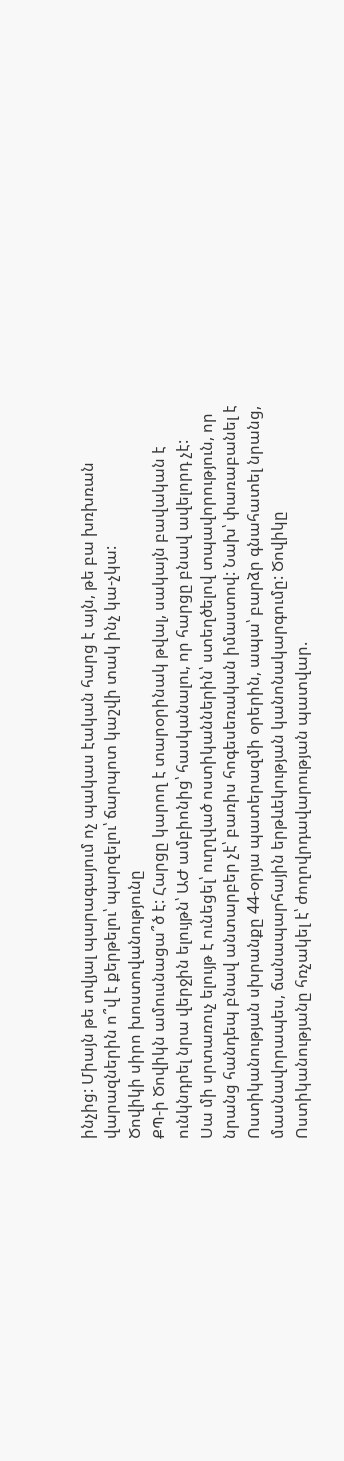ինչից: Միայն թե տվյալ պարագայում ոչ պակաս էական հարց է այն, թե բա խռխռան վարազներին ո՞վ է քերթելու՝ պարզելու՝ ճարպոտ կաշվի տակ ինչ կա-չկա:
Ծովիկի սիրո խոստովանությունը
ՔՊ-ի Ծովիկն ամուսնացա՞ծ է: Հարցը կարող է տարօրինակ թվալ, սակայն բավական է ունկնդրել նրա վերջին ելույթն՝ ԱԺ ամբիոնից՝ հասկանալու, որ հարցը բնավ ավելորդ չէ:
Սա մի սրտառուչ ելույթ է ունեցել՝ ուղղված ոստիկաններին՝ ստեղծելով տպավորություն, որ նրանց հանդեպ բնավ անտարբեր չէ՝ բառիս հոգեսեռական իմաստով: Նախ՝ փառաբանել է Ոստիկանության սխրանքը 44-օրյա պատերազմի օրերին, ապա՝ բարձր գնահատել նրանց, մասնավորապես, ճանապարհային երթևեկության կանոնակարգումը: Ծովիկը Ոստիկանությանը հռչակել է՝ ժողովրդավարության պատվար.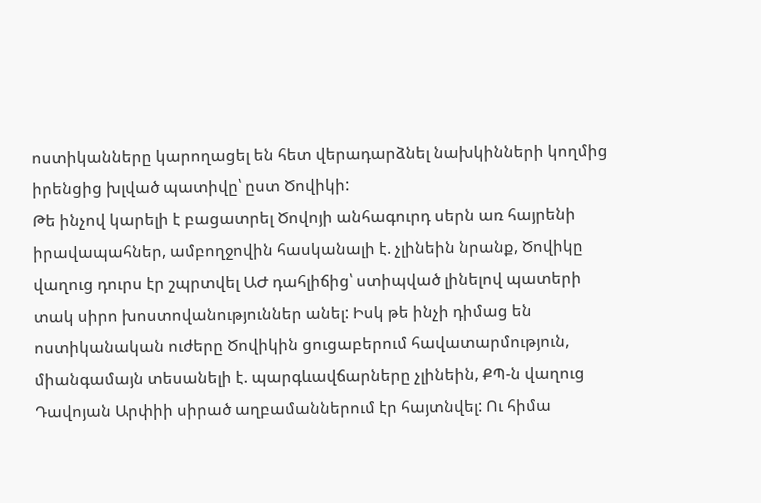ոստիկանները կարողացել են հետ վերադարձնել նախկինների կողմից իրենցից խլված պատիվը՝ ըստ Ծովիկի:
Թե ինչով կարելի է բացատրել Ծովոյի անհագուրդ սերն առ հայրենի իրավապահներ, ամբողջովին հասկանալի է. չլինեին նրանք, Ծովիկը վաղուց դուրս էր շպրտվել ԱԺ դահլիճից՝ ստիպված լինելով պատերի տակ սիրո խոստովանություններ անել: Իսկ թե ինչի դիմաց են ոստիկանական ուժերը Ծովիկին ցուցաբերում հավատարմություն, միանգամայն տեսանելի է. պարգևավճարները չլինեին, ՔՊ-ն վաղուց Դավոյան Արփիի սիրած աղբամաններում էր հայտնվել: Ու հիմա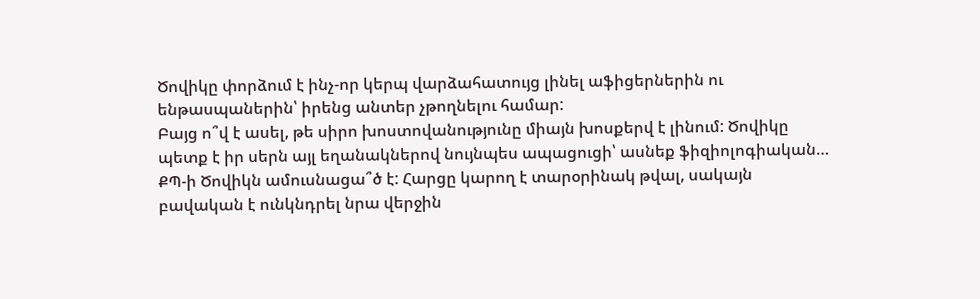Ծովիկը փորձում է ինչ-որ կերպ վարձահատույց լինել աֆիցերներին ու ենթասպաներին՝ իրենց անտեր չթողնելու համար:
Բայց ո՞վ է ասել, թե սիրո խոստովանությունը միայն խոսքերվ է լինում: Ծովիկը պետք է իր սերն այլ եղանակներով նույնպես ապացուցի՝ ասնեք ֆիզիոլոգիական…
ՔՊ-ի Ծովիկն ամուսնացա՞ծ է: Հարցը կարող է տարօրինակ թվալ, սակայն բավական է ունկնդրել նրա վերջին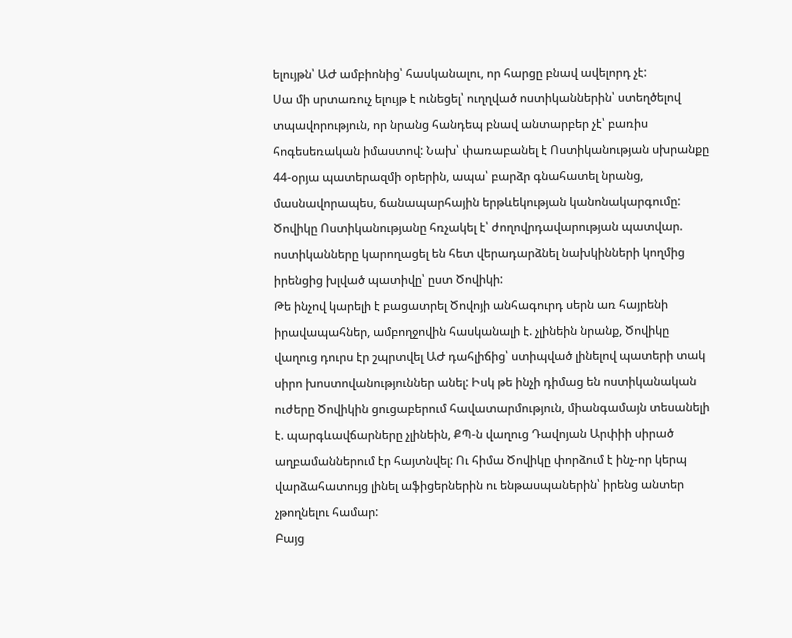ելույթն՝ ԱԺ ամբիոնից՝ հասկանալու, որ հարցը բնավ ավելորդ չէ:
Սա մի սրտառուչ ելույթ է ունեցել՝ ուղղված ոստիկաններին՝ ստեղծելով տպավորություն, որ նրանց հանդեպ բնավ անտարբեր չէ՝ բառիս հոգեսեռական իմաստով: Նախ՝ փառաբանել է Ոստիկանության սխրանքը 44-օրյա պատերազմի օրերին, ապա՝ բարձր գնահատել նրանց, մասնավորապես, ճանապարհային երթևեկության կանոնակարգումը: Ծովիկը Ոստիկանությանը հռչակել է՝ ժողովրդավարության պատվար. ոստիկանները կարողացել են հետ վերադարձնել նախկինների կողմից իրենցից խլված պատիվը՝ ըստ Ծովիկի:
Թե ինչով կարելի է բացատրել Ծովոյի անհագուրդ սերն առ հայրենի իրավապահներ, ամբողջովին հասկանալի է. չլինեին նրանք, Ծովիկը վաղուց դուրս էր շպրտվել ԱԺ դահլիճից՝ ստիպված լինելով պատերի տակ սիրո խոստովանություններ անել: Իսկ թե ինչի դիմաց են ոստիկանական ուժերը Ծովիկին ցուցաբերում հավատարմություն, միանգամայն տեսանելի է. պարգևավճարները չլինեին, ՔՊ-ն վաղուց Դավոյան Արփիի սիրած աղբամաններում էր հայտնվել: Ու հիմա Ծովիկը փորձում է ինչ-որ կերպ վարձահատույց լինել աֆիցերներին ու ենթասպաներին՝ իրենց անտեր չթողնելու համար:
Բայց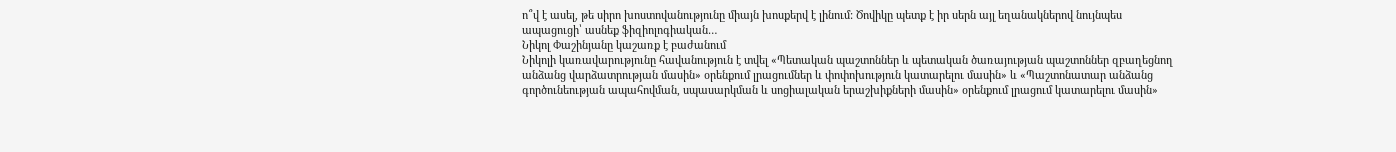ո՞վ է ասել, թե սիրո խոստովանությունը միայն խոսքերվ է լինում: Ծովիկը պետք է իր սերն այլ եղանակներով նույնպես ապացուցի՝ ասնեք ֆիզիոլոգիական…
Նիկոլ Փաշինյանը կաշառք է բաժանում
Նիկոլի կառավարությունը հավանություն է տվել «Պետական պաշտոններ և պետական ծառայության պաշտոններ զբաղեցնող անձանց վարձատրության մասին» օրենքում լրացումներ և փոփոխություն կատարելու մասին» և «Պաշտոնատար անձանց գործունեության ապահովման, սպասարկման և սոցիալական երաշխիքների մասին» օրենքում լրացում կատարելու մասին»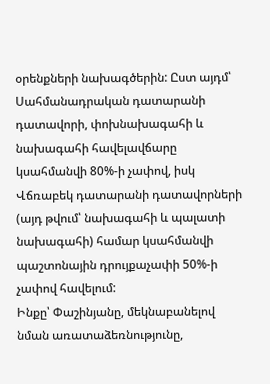օրենքների նախագծերին: Ըստ այդմ՝ Սահմանադրական դատարանի դատավորի, փոխնախագահի և նախագահի հավելավճարը կսահմանվի 80%-ի չափով, իսկ Վճռաբեկ դատարանի դատավորների (այդ թվում՝ նախագահի և պալատի նախագահի) համար կսահմանվի պաշտոնային դրույքաչափի 50%-ի չափով հավելում:
Ինքը՝ Փաշինյանը, մեկնաբանելով նման առատաձեռնությունը,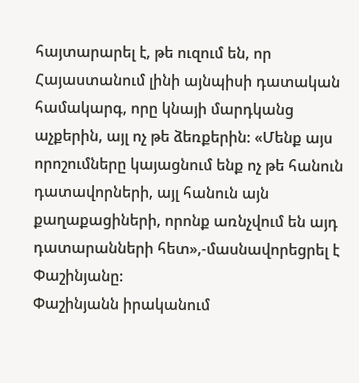հայտարարել է, թե ուզում են, որ Հայաստանում լինի այնպիսի դատական համակարգ, որը կնայի մարդկանց աչքերին, այլ ոչ թե ձեռքերին: «Մենք այս որոշումները կայացնում ենք ոչ թե հանուն դատավորների, այլ հանուն այն քաղաքացիների, որոնք առնչվում են այդ դատարանների հետ»,-մասնավորեցրել է Փաշինյանը:
Փաշինյանն իրականում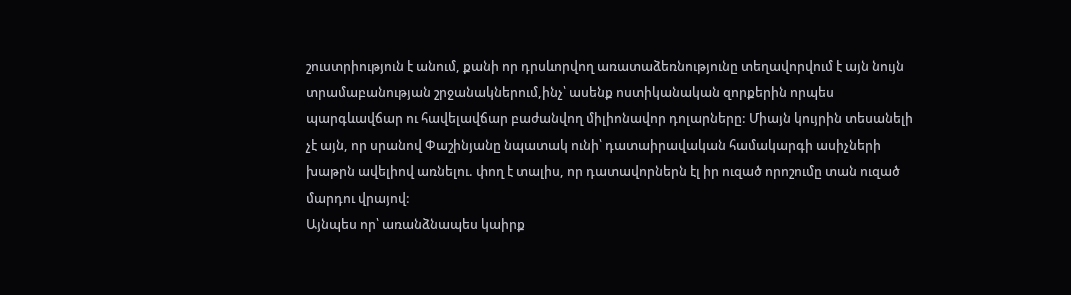շուստրիություն է անում, քանի որ դրսևորվող առատաձեռնությունը տեղավորվում է այն նույն տրամաբանության շրջանակներում,ինչ՝ ասենք ոստիկանական զորքերին որպես պարգևավճար ու հավելավճար բաժանվող միլիոնավոր դոլարները: Միայն կույրին տեսանելի չէ այն, որ սրանով Փաշինյանը նպատակ ունի՝ դատաիրավական համակարգի ասիչների խաթրն ավելիով առնելու. փող է տալիս, որ դատավորներն էլ իր ուզած որոշումը տան ուզած մարդու վրայով:
Այնպես որ՝ առանձնապես կաիրք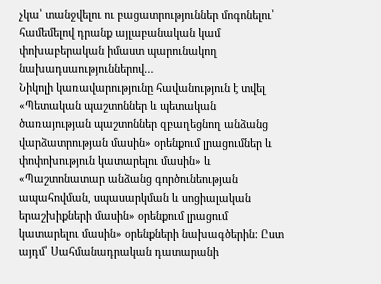չկա՝ տանջվելու ու բացատրություններ մոգոնելու՝ համեմելով դրանք այլաբանական կամ փոխաբերական իմաստ պարունակող նախադսաություններով…
Նիկոլի կառավարությունը հավանություն է տվել «Պետական պաշտոններ և պետական ծառայության պաշտոններ զբաղեցնող անձանց վարձատրության մասին» օրենքում լրացումներ և փոփոխություն կատարելու մասին» և «Պաշտոնատար անձանց գործունեության ապահովման, սպասարկման և սոցիալական երաշխիքների մասին» օրենքում լրացում կատարելու մասին» օրենքների նախագծերին: Ըստ այդմ՝ Սահմանադրական դատարանի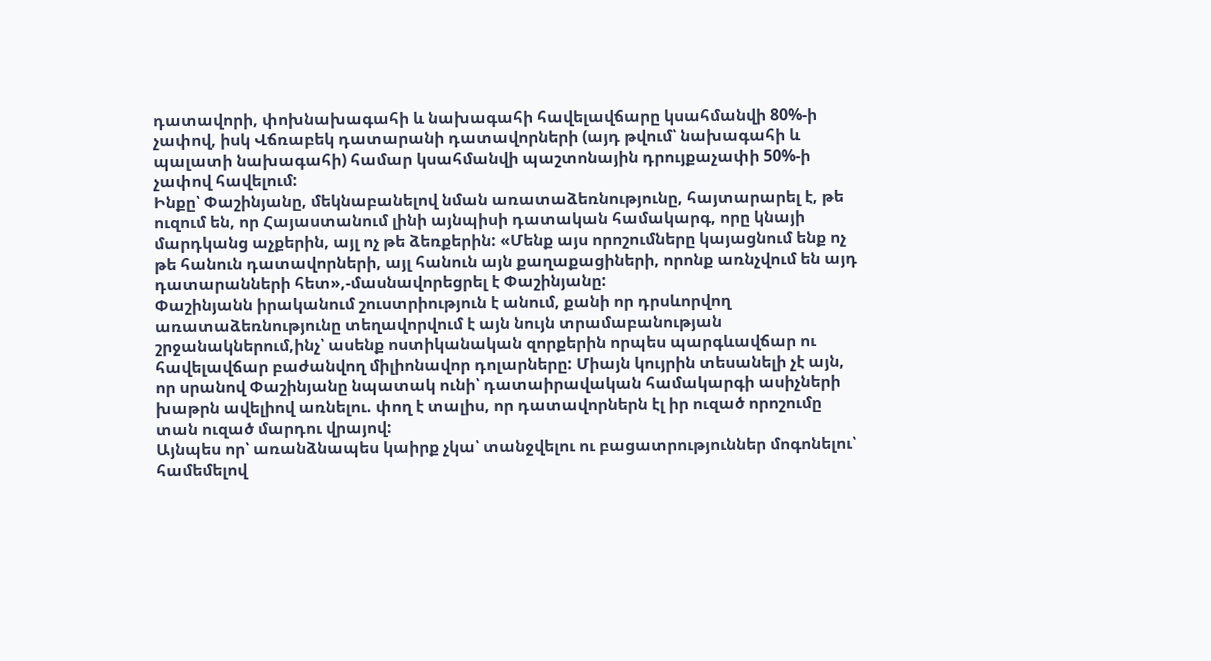դատավորի, փոխնախագահի և նախագահի հավելավճարը կսահմանվի 80%-ի չափով, իսկ Վճռաբեկ դատարանի դատավորների (այդ թվում՝ նախագահի և պալատի նախագահի) համար կսահմանվի պաշտոնային դրույքաչափի 50%-ի չափով հավելում:
Ինքը՝ Փաշինյանը, մեկնաբանելով նման առատաձեռնությունը, հայտարարել է, թե ուզում են, որ Հայաստանում լինի այնպիսի դատական համակարգ, որը կնայի մարդկանց աչքերին, այլ ոչ թե ձեռքերին: «Մենք այս որոշումները կայացնում ենք ոչ թե հանուն դատավորների, այլ հանուն այն քաղաքացիների, որոնք առնչվում են այդ դատարանների հետ»,-մասնավորեցրել է Փաշինյանը:
Փաշինյանն իրականում շուստրիություն է անում, քանի որ դրսևորվող առատաձեռնությունը տեղավորվում է այն նույն տրամաբանության շրջանակներում,ինչ՝ ասենք ոստիկանական զորքերին որպես պարգևավճար ու հավելավճար բաժանվող միլիոնավոր դոլարները: Միայն կույրին տեսանելի չէ այն, որ սրանով Փաշինյանը նպատակ ունի՝ դատաիրավական համակարգի ասիչների խաթրն ավելիով առնելու. փող է տալիս, որ դատավորներն էլ իր ուզած որոշումը տան ուզած մարդու վրայով:
Այնպես որ՝ առանձնապես կաիրք չկա՝ տանջվելու ու բացատրություններ մոգոնելու՝ համեմելով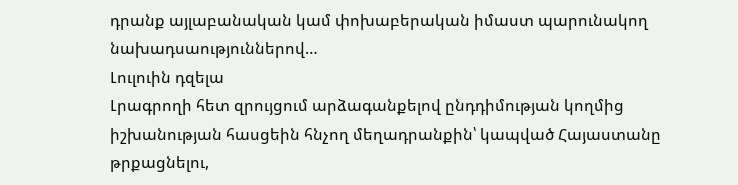դրանք այլաբանական կամ փոխաբերական իմաստ պարունակող նախադսաություններով…
Լուլուին դզելա
Լրագրողի հետ զրույցում արձագանքելով ընդդիմության կողմից իշխանության հասցեին հնչող մեղադրանքին՝ կապված Հայաստանը թրքացնելու,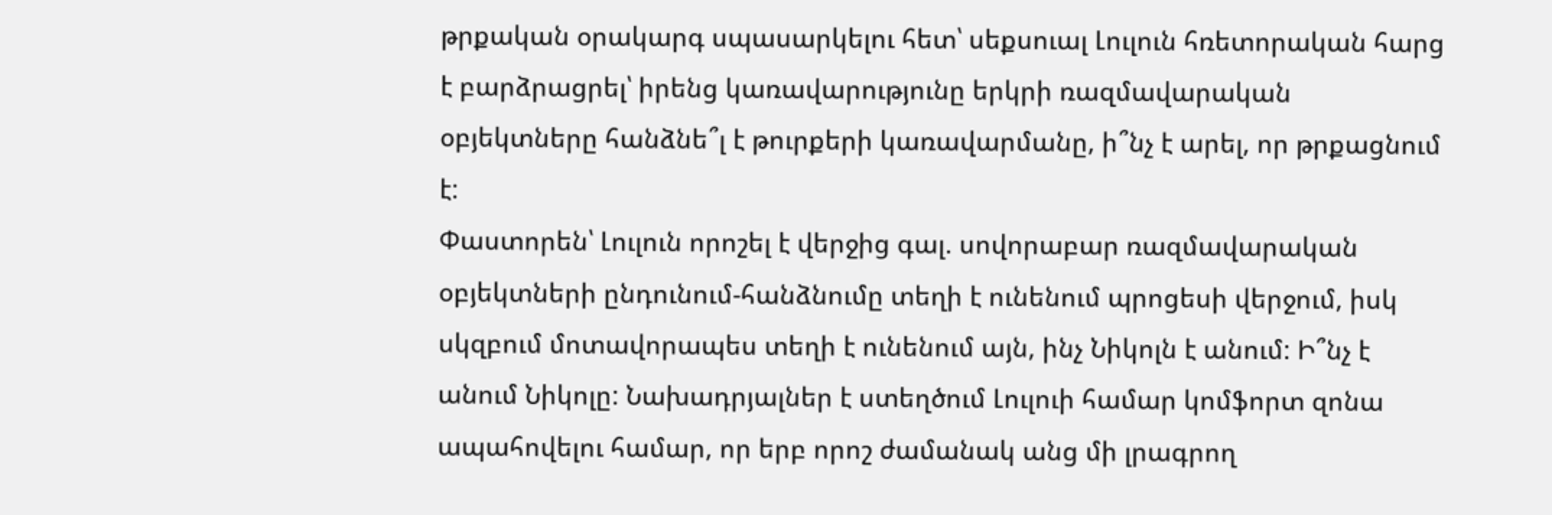թրքական օրակարգ սպասարկելու հետ՝ սեքսուալ Լուլուն հռետորական հարց է բարձրացրել՝ իրենց կառավարությունը երկրի ռազմավարական օբյեկտները հանձնե՞լ է թուրքերի կառավարմանը, ի՞նչ է արել, որ թրքացնում է:
Փաստորեն՝ Լուլուն որոշել է վերջից գալ. սովորաբար ռազմավարական օբյեկտների ընդունում-հանձնումը տեղի է ունենում պրոցեսի վերջում, իսկ սկզբում մոտավորապես տեղի է ունենում այն, ինչ Նիկոլն է անում: Ի՞նչ է անում Նիկոլը: Նախադրյալներ է ստեղծում Լուլուի համար կոմֆորտ զոնա ապահովելու համար, որ երբ որոշ ժամանակ անց մի լրագրող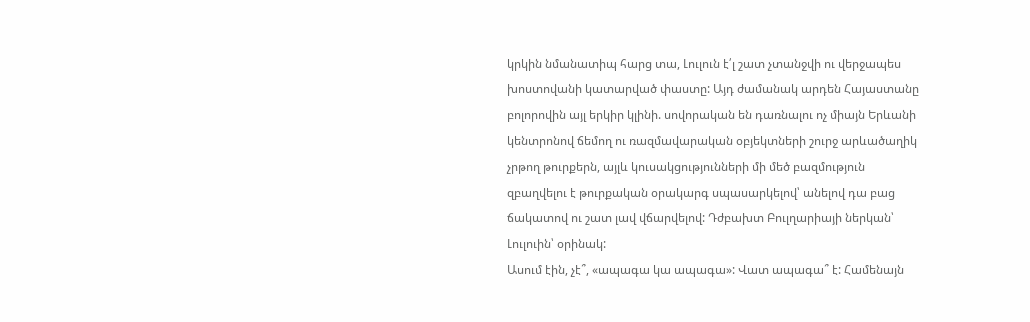կրկին նմանատիպ հարց տա, Լուլուն է՛լ շատ չտանջվի ու վերջապես խոստովանի կատարված փաստը: Այդ ժամանակ արդեն Հայաստանը բոլորովին այլ երկիր կլինի. սովորական են դառնալու ոչ միայն Երևանի կենտրոնով ճեմող ու ռազմավարական օբյեկտների շուրջ արևածաղիկ չրթող թուրքերն, այլև կուսակցությունների մի մեծ բազմություն զբաղվելու է թուրքական օրակարգ սպասարկելով՝ անելով դա բաց ճակատով ու շատ լավ վճարվելով: Դժբախտ Բուլղարիայի ներկան՝ Լուլուին՝ օրինակ:
Ասում էին, չէ՞, «ապագա կա ապագա»: Վատ ապագա՞ է: Համենայն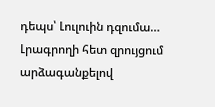դեպս՝ Լուլուին դզումա…
Լրագրողի հետ զրույցում արձագանքելով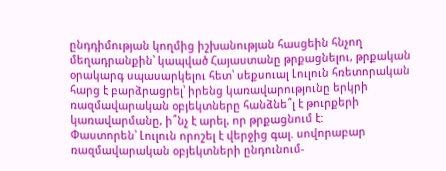ընդդիմության կողմից իշխանության հասցեին հնչող մեղադրանքին՝ կապված Հայաստանը թրքացնելու, թրքական օրակարգ սպասարկելու հետ՝ սեքսուալ Լուլուն հռետորական հարց է բարձրացրել՝ իրենց կառավարությունը երկրի ռազմավարական օբյեկտները հանձնե՞լ է թուրքերի կառավարմանը, ի՞նչ է արել, որ թրքացնում է:
Փաստորեն՝ Լուլուն որոշել է վերջից գալ. սովորաբար ռազմավարական օբյեկտների ընդունում-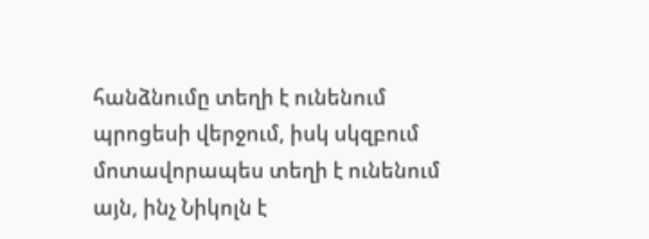հանձնումը տեղի է ունենում պրոցեսի վերջում, իսկ սկզբում մոտավորապես տեղի է ունենում այն, ինչ Նիկոլն է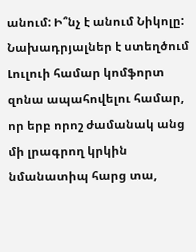անում: Ի՞նչ է անում Նիկոլը: Նախադրյալներ է ստեղծում Լուլուի համար կոմֆորտ զոնա ապահովելու համար, որ երբ որոշ ժամանակ անց մի լրագրող կրկին նմանատիպ հարց տա,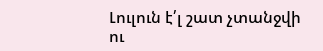Լուլուն է՛լ շատ չտանջվի ու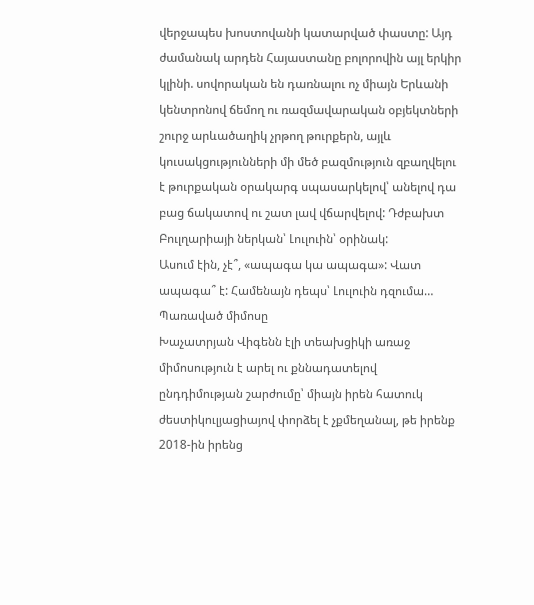վերջապես խոստովանի կատարված փաստը: Այդ ժամանակ արդեն Հայաստանը բոլորովին այլ երկիր կլինի. սովորական են դառնալու ոչ միայն Երևանի կենտրոնով ճեմող ու ռազմավարական օբյեկտների շուրջ արևածաղիկ չրթող թուրքերն, այլև կուսակցությունների մի մեծ բազմություն զբաղվելու է թուրքական օրակարգ սպասարկելով՝ անելով դա բաց ճակատով ու շատ լավ վճարվելով: Դժբախտ Բուլղարիայի ներկան՝ Լուլուին՝ օրինակ:
Ասում էին, չէ՞, «ապագա կա ապագա»: Վատ ապագա՞ է: Համենայն դեպս՝ Լուլուին դզումա…
Պառաված միմոսը
Խաչատրյան Վիգենն էլի տեախցիկի առաջ միմոսություն է արել ու քննադատելով ընդդիմության շարժումը՝ միայն իրեն հատուկ ժեստիկուլյացիայով փորձել է չքմեղանալ, թե իրենք 2018-ին իրենց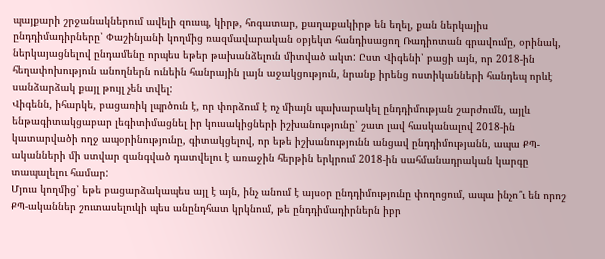պայքարի շրջանակներում ավելի զուսպ, կիրթ, հոգատար, քաղաքակիրթ են եղել, քան ներկայիս ընդդիմադիրները՝ Փաշինյանի կողմից ռազմավարական օբյեկտ հանդիսացող Ռադիոտան գրավումը, օրինակ, ներկայացնելով ընդամենը որպես եթեր թախանձելուն միտված ակտ: Ըստ Վիգենի՝ բացի այն, որ 2018-ին հեղափոխություն անողներն ունեին հանրային լայն աջակցություն, նրանք իրենց ոստիկանների հանդեպ որևէ սանձարձակ քայլ թույլ չեն տվել:
Վիգենն, իհարկե, բացառիկ լպրծուն է, որ փորձում է ոչ միայն պախարակել ընդդիմության շարժումն, այլև ենթագիտակցաբար լեգիտիմացնել իր կուսակիցների իշխանությունը՝ շատ լավ հասկանալով 2018-ին կատարվածի ողջ ապօրինությունը, գիտակցելով, որ եթե իշխանությունն անցավ ընդդիմությանն, ապա ՔՊ-ականների մի ստվար զանգված դատվելու է առաջին հերթին երկրում 2018-ին սահմանադրական կարգը տապալելու համար:
Մյուս կողմից՝ եթե բացարձակապես այլ է այն, ինչ անում է այսօր ընդդիմությունը փողոցում, ապա ինչո՞ւ են որոշ ՔՊ-ականներ շուտասելուկի պես անընդհատ կրկնում, թե ընդդիմադիրներն իբր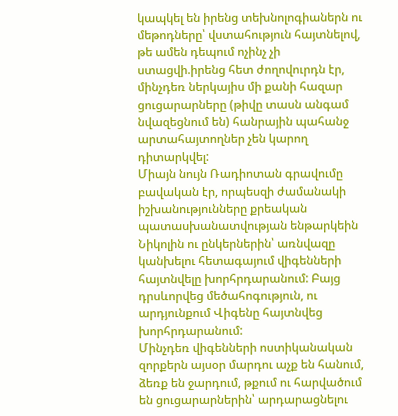կապկել են իրենց տեխնոլոգիաներն ու մեթոդները՝ վստահություն հայտնելով, թե ամեն դեպում ոչինչ չի ստացվի.իրենց հետ ժողովուրդն էր, մինչդեռ ներկայիս մի քանի հազար ցուցարարները (թիվը տասն անգամ նվազեցնում են) հանրային պահանջ արտահայտողներ չեն կարող դիտարկվել:
Միայն նույն Ռադիոտան գրավումը բավական էր, որպեսզի ժամանակի իշխանությունները քրեական պատասխանատվության ենթարկեին Նիկոլին ու ընկերներին՝ առնվազը կանխելու հետագայում վիգենների հայտնվելը խորհրդարանում: Բայց դրսևորվեց մեծահոգություն, ու արդյունքում Վիգենը հայտնվեց խորհրդարանում:
Մինչդեռ վիգենների ոստիկանական զորքերն այսօր մարդու աչք են հանում, ձեռք են ջարդում, թքում ու հարվածում են ցուցարարներին՝ արդարացնելու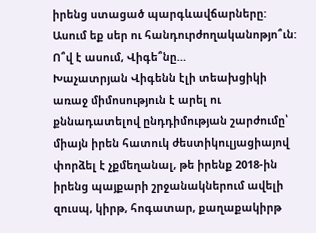իրենց ստացած պարգևավճարները:
Ասում եք սեր ու հանդուրժողականոթյո՞ւն: Ո՞վ է ասում, Վիգե՞նը…
Խաչատրյան Վիգենն էլի տեախցիկի առաջ միմոսություն է արել ու քննադատելով ընդդիմության շարժումը՝ միայն իրեն հատուկ ժեստիկուլյացիայով փորձել է չքմեղանալ, թե իրենք 2018-ին իրենց պայքարի շրջանակներում ավելի զուսպ, կիրթ, հոգատար, քաղաքակիրթ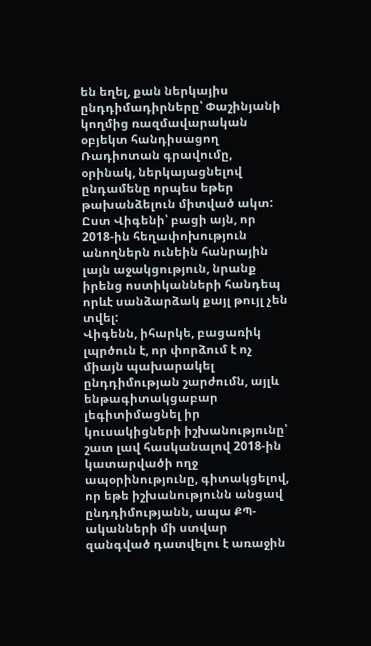են եղել, քան ներկայիս ընդդիմադիրները՝ Փաշինյանի կողմից ռազմավարական օբյեկտ հանդիսացող Ռադիոտան գրավումը, օրինակ, ներկայացնելով ընդամենը որպես եթեր թախանձելուն միտված ակտ: Ըստ Վիգենի՝ բացի այն, որ 2018-ին հեղափոխություն անողներն ունեին հանրային լայն աջակցություն, նրանք իրենց ոստիկանների հանդեպ որևէ սանձարձակ քայլ թույլ չեն տվել:
Վիգենն, իհարկե, բացառիկ լպրծուն է, որ փորձում է ոչ միայն պախարակել ընդդիմության շարժումն, այլև ենթագիտակցաբար լեգիտիմացնել իր կուսակիցների իշխանությունը՝ շատ լավ հասկանալով 2018-ին կատարվածի ողջ ապօրինությունը, գիտակցելով, որ եթե իշխանությունն անցավ ընդդիմությանն, ապա ՔՊ-ականների մի ստվար զանգված դատվելու է առաջին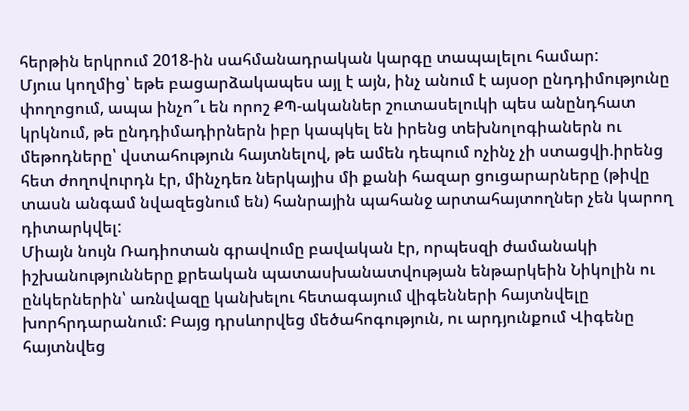հերթին երկրում 2018-ին սահմանադրական կարգը տապալելու համար:
Մյուս կողմից՝ եթե բացարձակապես այլ է այն, ինչ անում է այսօր ընդդիմությունը փողոցում, ապա ինչո՞ւ են որոշ ՔՊ-ականներ շուտասելուկի պես անընդհատ կրկնում, թե ընդդիմադիրներն իբր կապկել են իրենց տեխնոլոգիաներն ու մեթոդները՝ վստահություն հայտնելով, թե ամեն դեպում ոչինչ չի ստացվի.իրենց հետ ժողովուրդն էր, մինչդեռ ներկայիս մի քանի հազար ցուցարարները (թիվը տասն անգամ նվազեցնում են) հանրային պահանջ արտահայտողներ չեն կարող դիտարկվել:
Միայն նույն Ռադիոտան գրավումը բավական էր, որպեսզի ժամանակի իշխանությունները քրեական պատասխանատվության ենթարկեին Նիկոլին ու ընկերներին՝ առնվազը կանխելու հետագայում վիգենների հայտնվելը խորհրդարանում: Բայց դրսևորվեց մեծահոգություն, ու արդյունքում Վիգենը հայտնվեց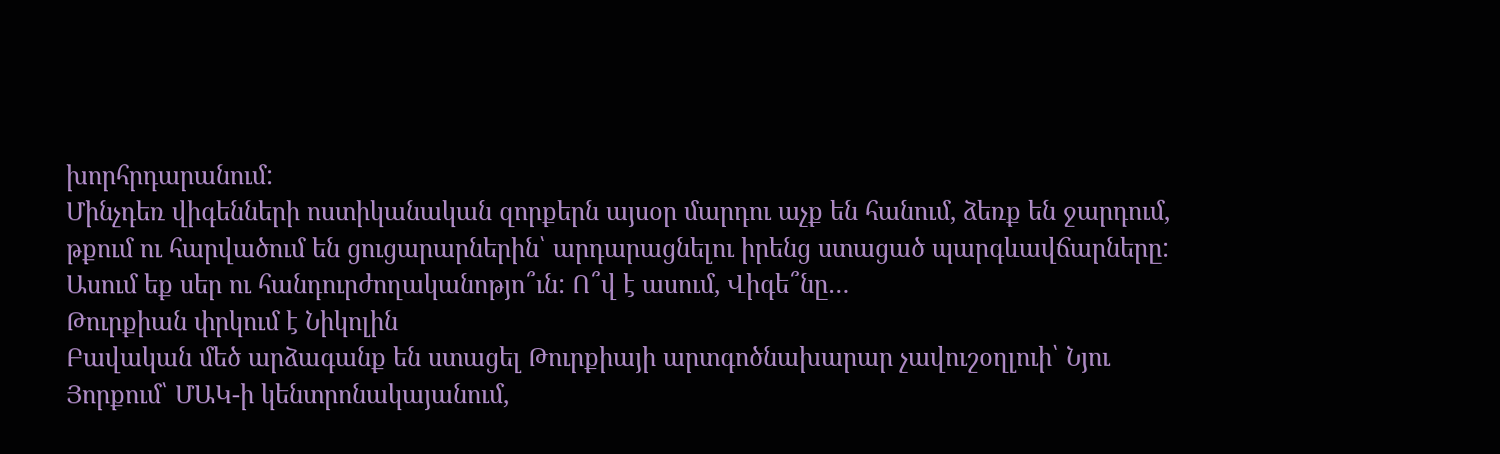խորհրդարանում:
Մինչդեռ վիգենների ոստիկանական զորքերն այսօր մարդու աչք են հանում, ձեռք են ջարդում, թքում ու հարվածում են ցուցարարներին՝ արդարացնելու իրենց ստացած պարգևավճարները:
Ասում եք սեր ու հանդուրժողականոթյո՞ւն: Ո՞վ է ասում, Վիգե՞նը…
Թուրքիան փրկում է Նիկոլին
Բավական մեծ արձագանք են ստացել Թուրքիայի արտգոծնախարար չավուշօղլուի՝ Նյու Յորքում՝ ՄԱԿ-ի կենտրոնակայանում,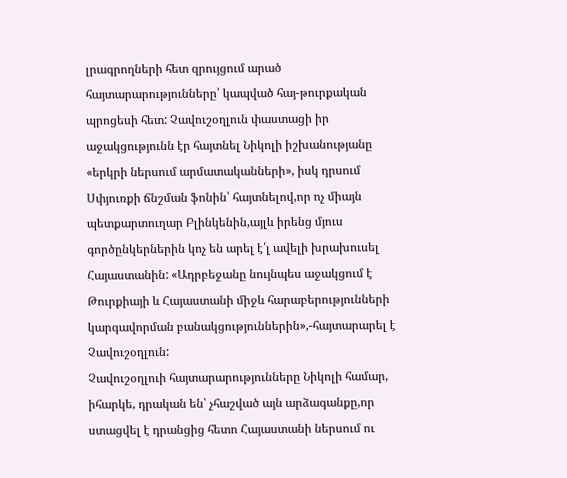լրագրողների հետ զրույցում արած հայտարարությունները՝ կապված հայ-թուրքական պրոցեսի հետ: Չավուշօղլուն փաստացի իր աջակցությունն էր հայտնել Նիկոլի իշխանությանը «երկրի ներսում արմատականների», իսկ դրսում Սփյուռքի ճնշման ֆոնին՝ հայտնելով,որ ոչ միայն պետքարտուղար Բլինկենին,այլև իրենց մյուս գործընկերներին կոչ են արել է՛լ ավելի խրախուսել Հայաստանին: «Ադրբեջանը նույնպես աջակցում է Թուրքիայի և Հայաստանի միջև հարաբերությունների կարգավորման բանակցություններին»,-հայտարարել է Չավուշօղլուն:
Չավուշօղլուի հայտարարությունները Նիկոլի համար, իհարկե, դրական են՝ չհաշված այն արձագանքը,որ ստացվել է դրանցից հետո Հայաստանի ներսում ու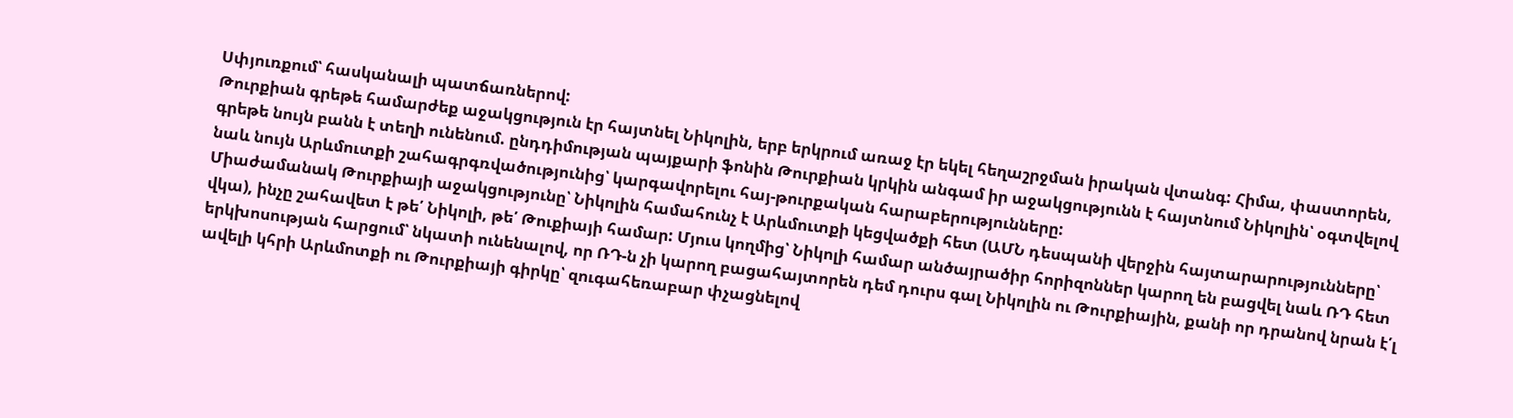Սփյուռքում՝ հասկանալի պատճառներով:
Թուրքիան գրեթե համարժեք աջակցություն էր հայտնել Նիկոլին, երբ երկրում առաջ էր եկել հեղաշրջման իրական վտանգ: Հիմա, փաստորեն, գրեթե նույն բանն է տեղի ունենում. ընդդիմության պայքարի ֆոնին Թուրքիան կրկին անգամ իր աջակցությունն է հայտնում Նիկոլին՝ օգտվելով նաև նույն Արևմուտքի շահագրգռվածությունից՝ կարգավորելու հայ-թուրքական հարաբերությունները:
Միաժամանակ Թուրքիայի աջակցությունը՝ Նիկոլին համահունչ է Արևմուտքի կեցվածքի հետ (ԱՄՆ դեսպանի վերջին հայտարարությունները՝ վկա), ինչը շահավետ է թե՛ Նիկոլի, թե՛ Թուքիայի համար: Մյուս կողմից՝ Նիկոլի համար անծայրածիր հորիզոններ կարող են բացվել նաև ՌԴ հետ երկխոսության հարցում՝ նկատի ունենալով, որ ՌԴ-ն չի կարող բացահայտորեն դեմ դուրս գալ Նիկոլին ու Թուրքիային, քանի որ դրանով նրան է՛լ ավելի կհրի Արևմոտքի ու Թուրքիայի գիրկը՝ զուգահեռաբար փչացնելով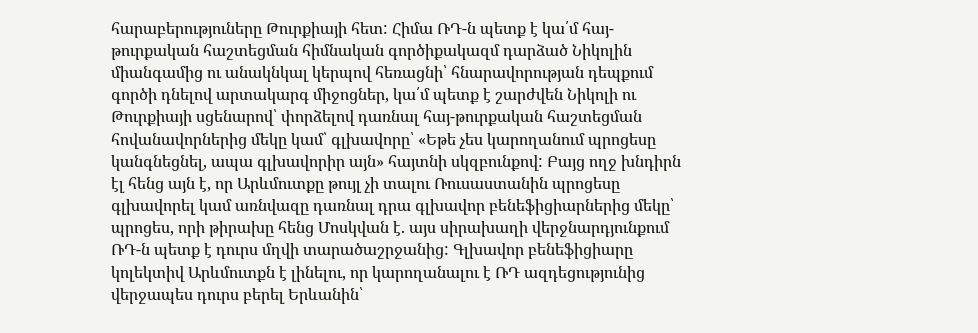հարաբերություները Թուրքիայի հետ: Հիմա ՌԴ-ն պետք է կա՛մ հայ-թուրքական հաշտեցման հիմնական գործիքակազմ դարձած Նիկոլին միանգամից ու անակնկալ կերպով հեռացնի՝ հնարավորության դեպքում գործի դնելով արտակարգ միջոցներ, կա՛մ պետք է շարժվեն Նիկոլի ու Թուրքիայի սցենարով՝ փորձելով դառնալ հայ-թուրքական հաշտեցման հովանավորներից մեկը կամ՝ գլխավորը՝ «Եթե չես կարողանում պրոցեսը կանգնեցնել, ապա գլխավորիր այն» հայտնի սկզբունքով: Բայց ողջ խնդիրն էլ հենց այն է, որ Արևմուտքը թույլ չի տալու Ռուսաստանին պրոցեսը գլխավորել կամ առնվազը դառնալ դրա գլխավոր բենեֆիցիարներից մեկը՝ պրոցես, որի թիրախը հենց Մոսկվան է. այս սիրախաղի վերջնարդյունքում ՌԴ-ն պետք է դուրս մղվի տարածաշրջանից: Գլխավոր բենեֆիցիարը կոլեկտիվ Արևմուտքն է լինելու, որ կարողանալու է ՌԴ ազդեցությունից վերջապես դուրս բերել Երևանին՝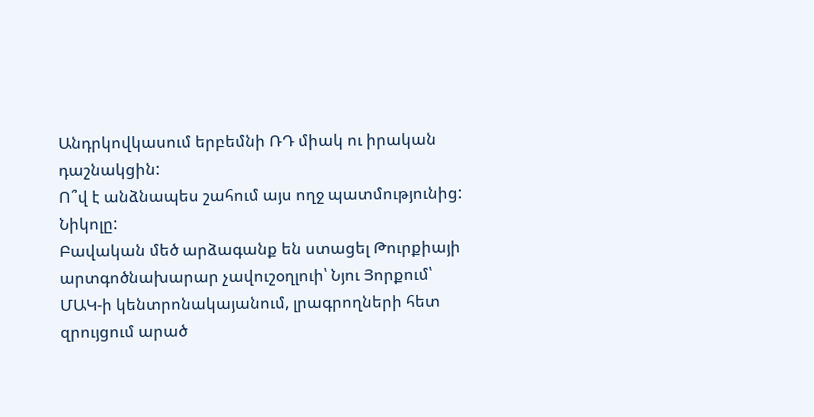Անդրկովկասում երբեմնի ՌԴ միակ ու իրական դաշնակցին:
Ո՞վ է անձնապես շահում այս ողջ պատմությունից: Նիկոլը:
Բավական մեծ արձագանք են ստացել Թուրքիայի արտգոծնախարար չավուշօղլուի՝ Նյու Յորքում՝ ՄԱԿ-ի կենտրոնակայանում, լրագրողների հետ զրույցում արած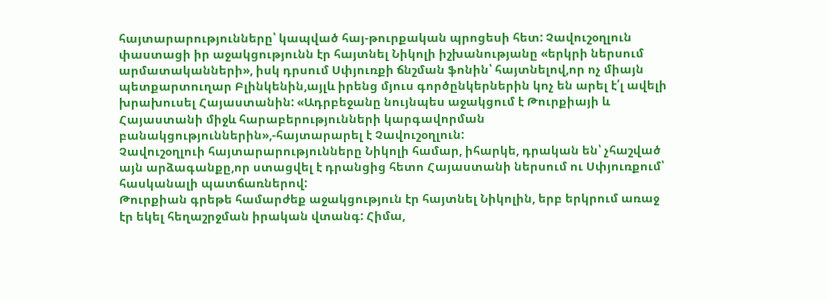հայտարարությունները՝ կապված հայ-թուրքական պրոցեսի հետ: Չավուշօղլուն փաստացի իր աջակցությունն էր հայտնել Նիկոլի իշխանությանը «երկրի ներսում արմատականների», իսկ դրսում Սփյուռքի ճնշման ֆոնին՝ հայտնելով,որ ոչ միայն պետքարտուղար Բլինկենին,այլև իրենց մյուս գործընկերներին կոչ են արել է՛լ ավելի խրախուսել Հայաստանին: «Ադրբեջանը նույնպես աջակցում է Թուրքիայի և Հայաստանի միջև հարաբերությունների կարգավորման բանակցություններին»,-հայտարարել է Չավուշօղլուն:
Չավուշօղլուի հայտարարությունները Նիկոլի համար, իհարկե, դրական են՝ չհաշված այն արձագանքը,որ ստացվել է դրանցից հետո Հայաստանի ներսում ու Սփյուռքում՝ հասկանալի պատճառներով:
Թուրքիան գրեթե համարժեք աջակցություն էր հայտնել Նիկոլին, երբ երկրում առաջ էր եկել հեղաշրջման իրական վտանգ: Հիմա,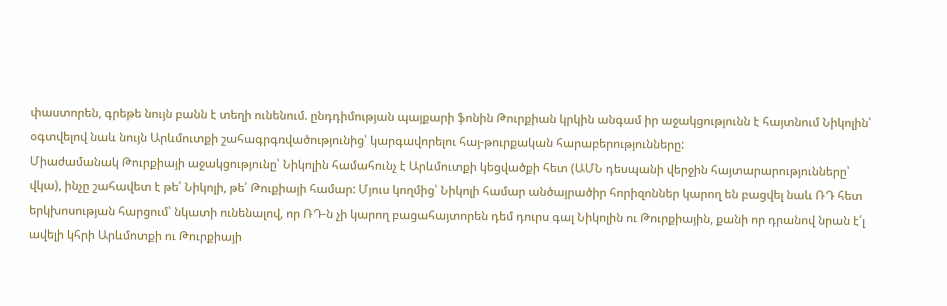փաստորեն, գրեթե նույն բանն է տեղի ունենում. ընդդիմության պայքարի ֆոնին Թուրքիան կրկին անգամ իր աջակցությունն է հայտնում Նիկոլին՝ օգտվելով նաև նույն Արևմուտքի շահագրգռվածությունից՝ կարգավորելու հայ-թուրքական հարաբերությունները:
Միաժամանակ Թուրքիայի աջակցությունը՝ Նիկոլին համահունչ է Արևմուտքի կեցվածքի հետ (ԱՄՆ դեսպանի վերջին հայտարարությունները՝ վկա), ինչը շահավետ է թե՛ Նիկոլի, թե՛ Թուքիայի համար: Մյուս կողմից՝ Նիկոլի համար անծայրածիր հորիզոններ կարող են բացվել նաև ՌԴ հետ երկխոսության հարցում՝ նկատի ունենալով, որ ՌԴ-ն չի կարող բացահայտորեն դեմ դուրս գալ Նիկոլին ու Թուրքիային, քանի որ դրանով նրան է՛լ ավելի կհրի Արևմոտքի ու Թուրքիայի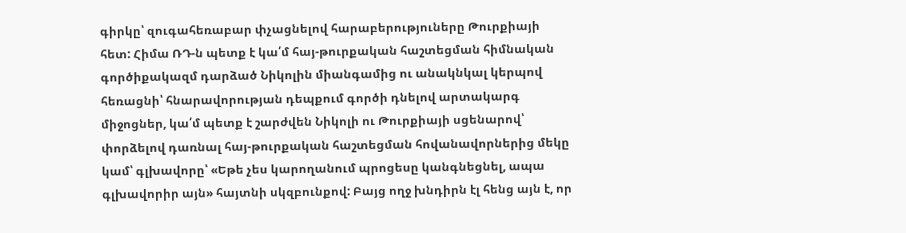գիրկը՝ զուգահեռաբար փչացնելով հարաբերություները Թուրքիայի հետ: Հիմա ՌԴ-ն պետք է կա՛մ հայ-թուրքական հաշտեցման հիմնական գործիքակազմ դարձած Նիկոլին միանգամից ու անակնկալ կերպով հեռացնի՝ հնարավորության դեպքում գործի դնելով արտակարգ միջոցներ, կա՛մ պետք է շարժվեն Նիկոլի ու Թուրքիայի սցենարով՝ փորձելով դառնալ հայ-թուրքական հաշտեցման հովանավորներից մեկը կամ՝ գլխավորը՝ «Եթե չես կարողանում պրոցեսը կանգնեցնել, ապա գլխավորիր այն» հայտնի սկզբունքով: Բայց ողջ խնդիրն էլ հենց այն է, որ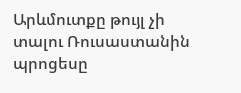Արևմուտքը թույլ չի տալու Ռուսաստանին պրոցեսը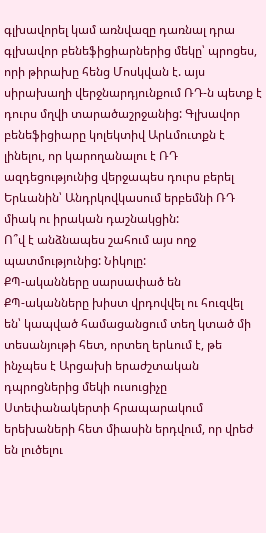գլխավորել կամ առնվազը դառնալ դրա գլխավոր բենեֆիցիարներից մեկը՝ պրոցես, որի թիրախը հենց Մոսկվան է. այս սիրախաղի վերջնարդյունքում ՌԴ-ն պետք է դուրս մղվի տարածաշրջանից: Գլխավոր բենեֆիցիարը կոլեկտիվ Արևմուտքն է լինելու, որ կարողանալու է ՌԴ ազդեցությունից վերջապես դուրս բերել Երևանին՝ Անդրկովկասում երբեմնի ՌԴ միակ ու իրական դաշնակցին:
Ո՞վ է անձնապես շահում այս ողջ պատմությունից: Նիկոլը:
ՔՊ-ականները սարսափած են
ՔՊ-ականները խիստ վրդովվել ու հուզվել են՝ կապված համացանցում տեղ կտած մի տեսանյութի հետ, որտեղ երևում է, թե ինչպես է Արցախի երաժշտական դպրոցներից մեկի ուսուցիչը Ստեփանակերտի հրապարակում երեխաների հետ միասին երդվում, որ վրեժ են լուծելու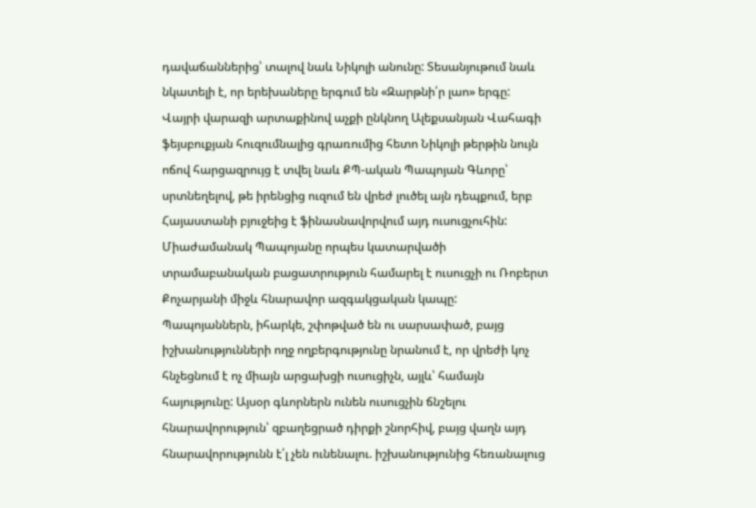դավաճաններից՝ տալով նաև Նիկոլի անունը: Տեսանյութում նաև նկատելի է, որ երեխաները երգում են «Զարթնի՛ր լաո» երգը:
Վայրի վարազի արտաքինով աչքի ընկնող Ալեքսանյան Վահագի ֆեյսբուքյան հուզումնալից գրառումից հետո Նիկոլի թերթին նույն ոճով հարցազրույց է տվել նաև ՔՊ-ական Պապոյան Գևորը՝ սրտնեղելով, թե իրենցից ուզում են վրեժ լուծել այն դեպքում, երբ Հայաստանի բյուջեից է ֆինասնավորվում այդ ուսուցչուհին: Միաժամանակ Պապոյանը որպես կատարվածի տրամաբանական բացատրություն համարել է ուսուցչի ու Ռոբերտ Քոչարյանի միջև հնարավոր ազգակցական կապը:
Պապոյաններն, իհարկե, շփոթված են ու սարսափած, բայց իշխանությունների ողջ ողբերգությունը նրանում է, որ վրեժի կոչ հնչեցնում է ոչ միայն արցախցի ուսուցիչն, այլև՝ համայն հայությունը: Այսօր գևորներն ունեն ուսուցչին ճնշելու հնարավորություն՝ զբաղեցրած դիրքի շնորհիվ, բայց վաղն այդ հնարավորությունն է՛լ չեն ունենալու. իշխանությունից հեռանալուց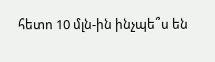հետո 10 մլն-ին ինչպե՞ս են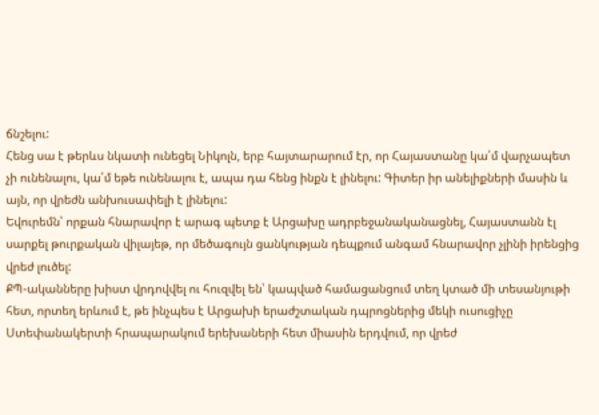ճնշելու:
Հենց սա է թերևս նկատի ունեցել Նիկոլն, երբ հայտարարում էր, որ Հայաստանը կա՛մ վարչապետ չի ունենալու, կա՛մ եթե ունենալու է, ապա դա հենց ինքն է լինելու: Գիտեր իր անելիքների մասին և այն, որ վրեժն անխուսափելի է լինելու:
Եվուրեմն՝ որքան հնարավոր է արագ պետք է Արցախը ադրբեջանականացնել, Հայաստանն էլ սարքել թուրքական վիլայեթ, որ մեծագույն ցանկության դեպքում անգամ հնարավոր չլինի իրենցից վրեժ լուծել:
ՔՊ-ականները խիստ վրդովվել ու հուզվել են՝ կապված համացանցում տեղ կտած մի տեսանյութի հետ, որտեղ երևում է, թե ինչպես է Արցախի երաժշտական դպրոցներից մեկի ուսուցիչը Ստեփանակերտի հրապարակում երեխաների հետ միասին երդվում, որ վրեժ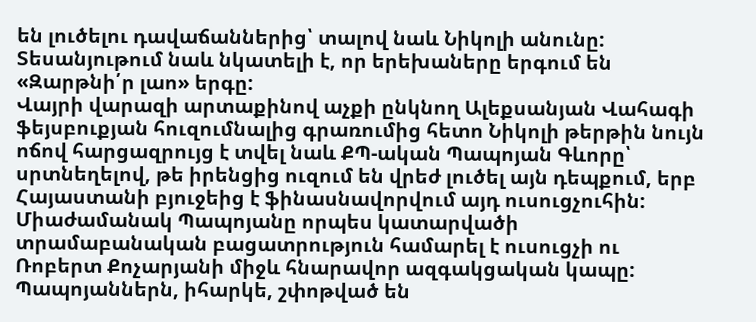են լուծելու դավաճաններից՝ տալով նաև Նիկոլի անունը: Տեսանյութում նաև նկատելի է, որ երեխաները երգում են «Զարթնի՛ր լաո» երգը:
Վայրի վարազի արտաքինով աչքի ընկնող Ալեքսանյան Վահագի ֆեյսբուքյան հուզումնալից գրառումից հետո Նիկոլի թերթին նույն ոճով հարցազրույց է տվել նաև ՔՊ-ական Պապոյան Գևորը՝ սրտնեղելով, թե իրենցից ուզում են վրեժ լուծել այն դեպքում, երբ Հայաստանի բյուջեից է ֆինասնավորվում այդ ուսուցչուհին: Միաժամանակ Պապոյանը որպես կատարվածի տրամաբանական բացատրություն համարել է ուսուցչի ու Ռոբերտ Քոչարյանի միջև հնարավոր ազգակցական կապը:
Պապոյաններն, իհարկե, շփոթված են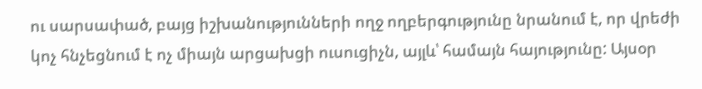ու սարսափած, բայց իշխանությունների ողջ ողբերգությունը նրանում է, որ վրեժի կոչ հնչեցնում է ոչ միայն արցախցի ուսուցիչն, այլև՝ համայն հայությունը: Այսօր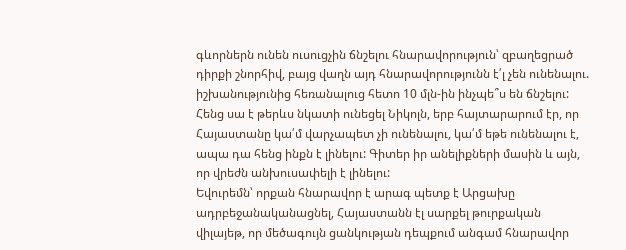գևորներն ունեն ուսուցչին ճնշելու հնարավորություն՝ զբաղեցրած դիրքի շնորհիվ, բայց վաղն այդ հնարավորությունն է՛լ չեն ունենալու. իշխանությունից հեռանալուց հետո 10 մլն-ին ինչպե՞ս են ճնշելու:
Հենց սա է թերևս նկատի ունեցել Նիկոլն, երբ հայտարարում էր, որ Հայաստանը կա՛մ վարչապետ չի ունենալու, կա՛մ եթե ունենալու է, ապա դա հենց ինքն է լինելու: Գիտեր իր անելիքների մասին և այն, որ վրեժն անխուսափելի է լինելու:
Եվուրեմն՝ որքան հնարավոր է արագ պետք է Արցախը ադրբեջանականացնել, Հայաստանն էլ սարքել թուրքական վիլայեթ, որ մեծագույն ցանկության դեպքում անգամ հնարավոր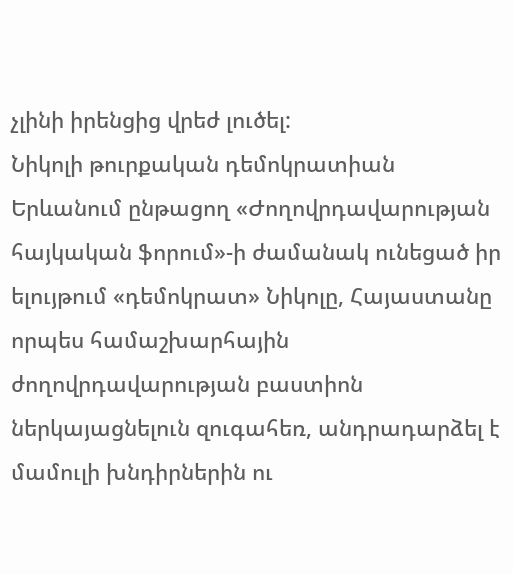չլինի իրենցից վրեժ լուծել:
Նիկոլի թուրքական դեմոկրատիան
Երևանում ընթացող «Ժողովրդավարության հայկական ֆորում»-ի ժամանակ ունեցած իր ելույթում «դեմոկրատ» Նիկոլը, Հայաստանը որպես համաշխարհային ժողովրդավարության բաստիոն ներկայացնելուն զուգահեռ, անդրադարձել է մամուլի խնդիրներին ու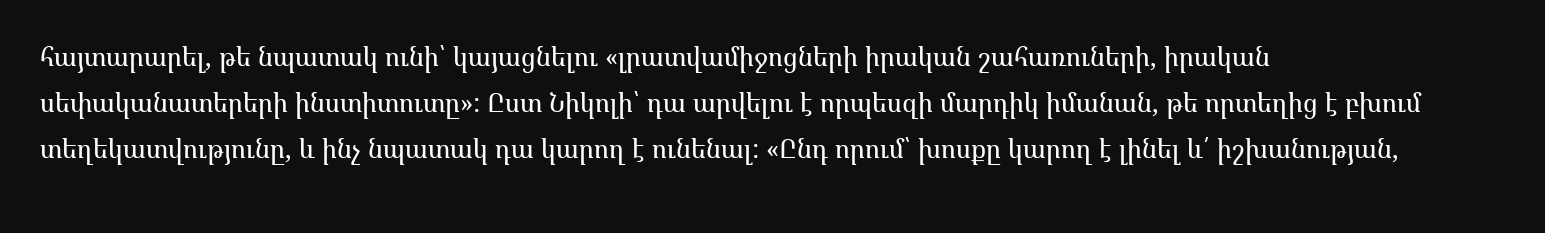հայտարարել, թե նպատակ ունի՝ կայացնելու «լրատվամիջոցների իրական շահառուների, իրական սեփականատերերի ինստիտուտը»: Ըստ Նիկոլի՝ դա արվելու է որպեսզի մարդիկ իմանան, թե որտեղից է բխում տեղեկատվությունը, և ինչ նպատակ դա կարող է ունենալ: «Ընդ որում՝ խոսքը կարող է լինել և՛ իշխանության,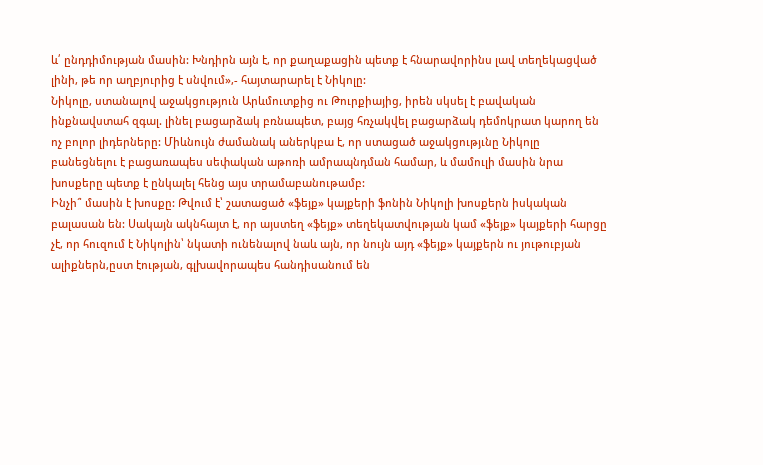և՛ ընդդիմության մասին: Խնդիրն այն է, որ քաղաքացին պետք է հնարավորինս լավ տեղեկացված լինի, թե որ աղբյուրից է սնվում»,- հայտարարել է Նիկոլը:
Նիկոլը, ստանալով աջակցություն Արևմուտքից ու Թուրքիայից, իրեն սկսել է բավական ինքնավստահ զգալ. լինել բացարձակ բռնապետ, բայց հռչակվել բացարձակ դեմոկրատ կարող են ոչ բոլոր լիդերները: Միևնույն ժամանակ աներկբա է, որ ստացած աջակցությւնը Նիկոլը բանեցնելու է բացառապես սեփական աթոռի ամրապնդման համար, և մամուլի մասին նրա խոսքերը պետք է ընկալել հենց այս տրամաբանութամբ:
Ինչի՞ մասին է խոսքը: Թվում է՝ շատացած «ֆեյք» կայքերի ֆոնին Նիկոլի խոսքերն իսկական բալասան են: Սակայն ակնհայտ է, որ այստեղ «ֆեյք» տեղեկատվության կամ «ֆեյք» կայքերի հարցը չէ, որ հուզում է Նիկոլին՝ նկատի ունենալով նաև այն, որ նույն այդ «ֆեյք» կայքերն ու յութուբյան ալիքներն,ըստ էության, գլխավորապես հանդիսանում են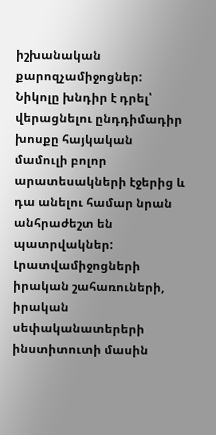իշխանական քարոզչամիջոցներ:
Նիկոլը խնդիր է դրել՝ վերացնելու ընդդիմադիր խոսքը հայկական մամուլի բոլոր արատեսակների էջերից և դա անելու համար նրան անհրաժեշտ են պատրվակներ: Լրատվամիջոցների իրական շահառուների, իրական սեփականատերերի ինստիտուտի մասին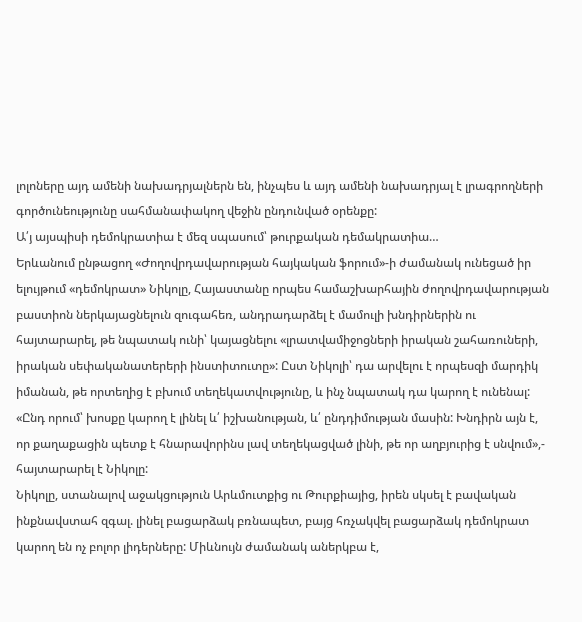լոլոները այդ ամենի նախադրյալներն են, ինչպես և այդ ամենի նախադրյալ է լրագրողների գործունեությունը սահմանափակող վեջին ընդունված օրենքը:
Ա՛յ այսպիսի դեմոկրատիա է մեզ սպասում՝ թուրքական դեմակրատիա…
Երևանում ընթացող «Ժողովրդավարության հայկական ֆորում»-ի ժամանակ ունեցած իր ելույթում «դեմոկրատ» Նիկոլը, Հայաստանը որպես համաշխարհային ժողովրդավարության բաստիոն ներկայացնելուն զուգահեռ, անդրադարձել է մամուլի խնդիրներին ու հայտարարել, թե նպատակ ունի՝ կայացնելու «լրատվամիջոցների իրական շահառուների, իրական սեփականատերերի ինստիտուտը»: Ըստ Նիկոլի՝ դա արվելու է որպեսզի մարդիկ իմանան, թե որտեղից է բխում տեղեկատվությունը, և ինչ նպատակ դա կարող է ունենալ: «Ընդ որում՝ խոսքը կարող է լինել և՛ իշխանության, և՛ ընդդիմության մասին: Խնդիրն այն է, որ քաղաքացին պետք է հնարավորինս լավ տեղեկացված լինի, թե որ աղբյուրից է սնվում»,- հայտարարել է Նիկոլը:
Նիկոլը, ստանալով աջակցություն Արևմուտքից ու Թուրքիայից, իրեն սկսել է բավական ինքնավստահ զգալ. լինել բացարձակ բռնապետ, բայց հռչակվել բացարձակ դեմոկրատ կարող են ոչ բոլոր լիդերները: Միևնույն ժամանակ աներկբա է,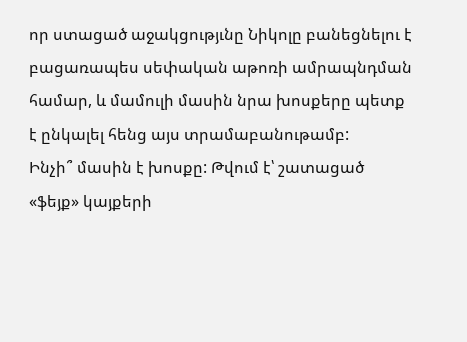որ ստացած աջակցությւնը Նիկոլը բանեցնելու է բացառապես սեփական աթոռի ամրապնդման համար, և մամուլի մասին նրա խոսքերը պետք է ընկալել հենց այս տրամաբանութամբ:
Ինչի՞ մասին է խոսքը: Թվում է՝ շատացած «ֆեյք» կայքերի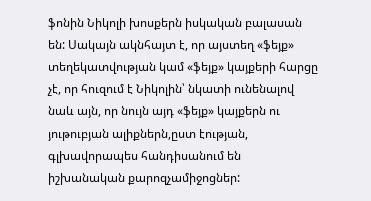ֆոնին Նիկոլի խոսքերն իսկական բալասան են: Սակայն ակնհայտ է, որ այստեղ «ֆեյք» տեղեկատվության կամ «ֆեյք» կայքերի հարցը չէ, որ հուզում է Նիկոլին՝ նկատի ունենալով նաև այն, որ նույն այդ «ֆեյք» կայքերն ու յութուբյան ալիքներն,ըստ էության, գլխավորապես հանդիսանում են իշխանական քարոզչամիջոցներ: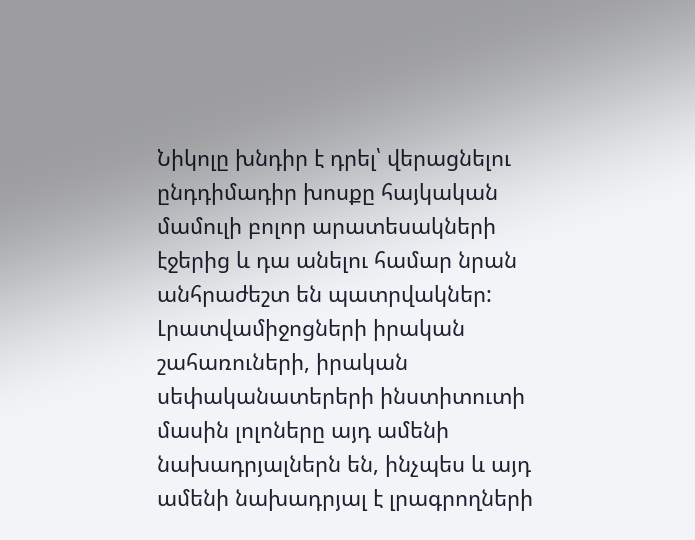Նիկոլը խնդիր է դրել՝ վերացնելու ընդդիմադիր խոսքը հայկական մամուլի բոլոր արատեսակների էջերից և դա անելու համար նրան անհրաժեշտ են պատրվակներ: Լրատվամիջոցների իրական շահառուների, իրական սեփականատերերի ինստիտուտի մասին լոլոները այդ ամենի նախադրյալներն են, ինչպես և այդ ամենի նախադրյալ է լրագրողների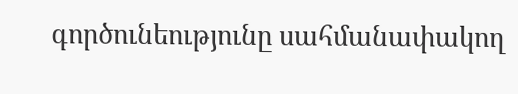գործունեությունը սահմանափակող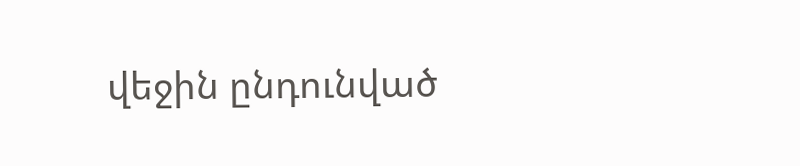վեջին ընդունված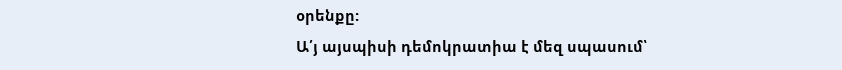օրենքը:
Ա՛յ այսպիսի դեմոկրատիա է մեզ սպասում՝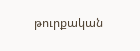թուրքական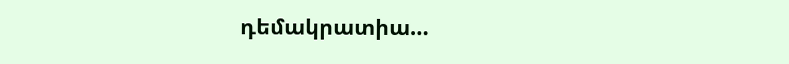դեմակրատիա…